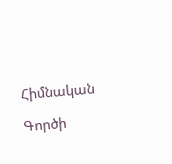Հիմնական

Գործի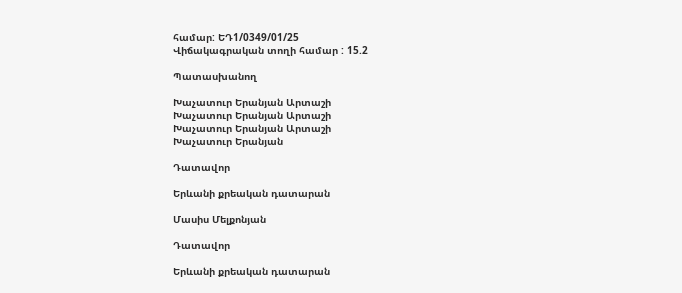համար: ԵԴ1/0349/01/25
Վիճակագրական տողի համար : 15.2

Պատասխանող

Խաչատուր Երանյան Արտաշի
Խաչատուր Երանյան Արտաշի
Խաչատուր Երանյան Արտաշի
Խաչատուր Երանյան

Դատավոր

Երևանի քրեական դատարան

Մասիս Մելքոնյան

Դատավոր

Երևանի քրեական դատարան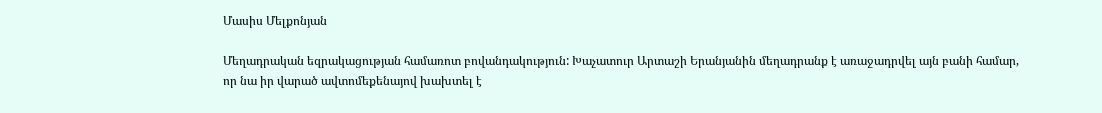Մասիս Մելքոնյան

Մեղադրական եզրակացության համառոտ բովանդակություն: Խաչատուր Արտաշի Երանյանին մեղադրանք է առաջադրվել այն բանի համար, որ նա իր վարած ավտոմեքենայով խախտել է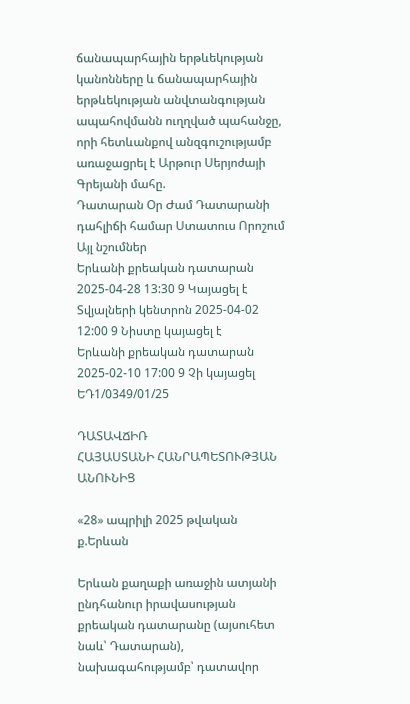ճանապարհային երթևեկության կանոնները և ճանապարհային երթևեկության անվտանգության ապահովմանն ուղղված պահանջը, որի հետևանքով անզգուշությամբ առաջացրել է Արթուր Սերյոժայի Գրեյանի մահը.
Դատարան Օր Ժամ Դատարանի դահլիճի համար Ստատուս Որոշում Այլ նշումներ
Երևանի քրեական դատարան 2025-04-28 13:30 9 Կայացել է
Տվյալների կենտրոն 2025-04-02 12:00 9 Նիստը կայացել է
Երևանի քրեական դատարան 2025-02-10 17:00 9 Չի կայացել
ԵԴ1/0349/01/25

ԴԱՏԱՎՃԻՌ
ՀԱՅԱՍՏԱՆԻ ՀԱՆՐԱՊԵՏՈՒԹՅԱՆ ԱՆՈՒՆԻՑ

«28» ապրիլի 2025 թվական ք.Երևան

Երևան քաղաքի առաջին ատյանի ընդհանուր իրավասության քրեական դատարանը (այսուհետ նաև՝ Դատարան), նախագահությամբ՝ դատավոր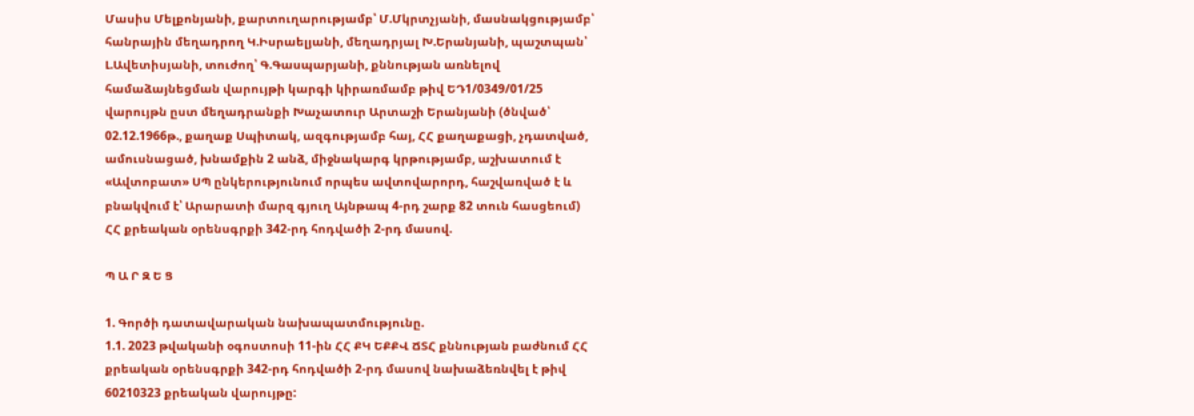Մասիս Մելքոնյանի, քարտուղարությամբ՝ Մ.Մկրտչյանի, մասնակցությամբ՝ հանրային մեղադրող Կ.Իսրաելյանի, մեղադրյալ Խ.Երանյանի, պաշտպան՝ Լ.Ավետիսյանի, տուժող՝ Գ.Գասպարյանի, քննության առնելով համաձայնեցման վարույթի կարգի կիրառմամբ թիվ ԵԴ1/0349/01/25 վարույթն ըստ մեղադրանքի Խաչատուր Արտաշի Երանյանի (ծնված՝ 02.12.1966թ., քաղաք Սպիտակ, ազգությամբ հայ, ՀՀ քաղաքացի, չդատված, ամուսնացած, խնամքին 2 անձ, միջնակարգ կրթությամբ, աշխատում է «Ավտոբատ» ՍՊ ընկերությունում որպես ավտովարորդ, հաշվառված է և բնակվում է՝ Արարատի մարզ գյուղ Այնթապ 4-րդ շարք 82 տուն հասցեում) ՀՀ քրեական օրենսգրքի 342-րդ հոդվածի 2-րդ մասով.

Պ Ա Ր Զ Ե Ց

1. Գործի դատավարական նախապատմությունը.
1.1. 2023 թվականի օգոստոսի 11-ին ՀՀ ՔԿ ԵՔՔՎ ՃՏՀ քննության բաժնում ՀՀ քրեական օրենսգրքի 342-րդ հոդվածի 2-րդ մասով նախաձեռնվել է թիվ 60210323 քրեական վարույթը: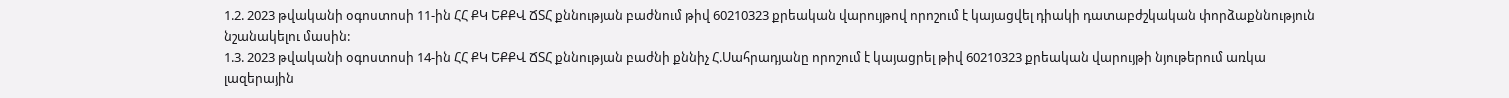1.2. 2023 թվականի օգոստոսի 11-ին ՀՀ ՔԿ ԵՔՔՎ ՃՏՀ քննության բաժնում թիվ 60210323 քրեական վարույթով որոշում է կայացվել դիակի դատաբժշկական փորձաքննություն նշանակելու մասին:
1.3. 2023 թվականի օգոստոսի 14-ին ՀՀ ՔԿ ԵՔՔՎ ՃՏՀ քննության բաժնի քննիչ Հ.Սահրադյանը որոշում է կայացրել թիվ 60210323 քրեական վարույթի նյութերում առկա լազերային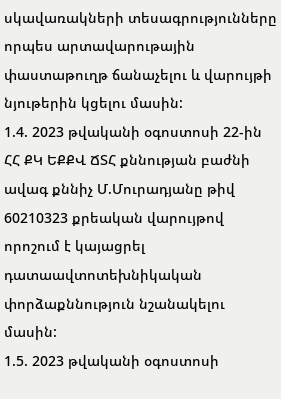սկավառակների տեսագրությունները որպես արտավարութային փաստաթուղթ ճանաչելու և վարույթի նյութերին կցելու մասին:
1.4. 2023 թվականի օգոստոսի 22-ին ՀՀ ՔԿ ԵՔՔՎ ՃՏՀ քննության բաժնի ավագ քննիչ Մ.Մուրադյանը թիվ 60210323 քրեական վարույթով որոշում է կայացրել դատաավտոտեխնիկական փորձաքննություն նշանակելու մասին:
1.5. 2023 թվականի օգոստոսի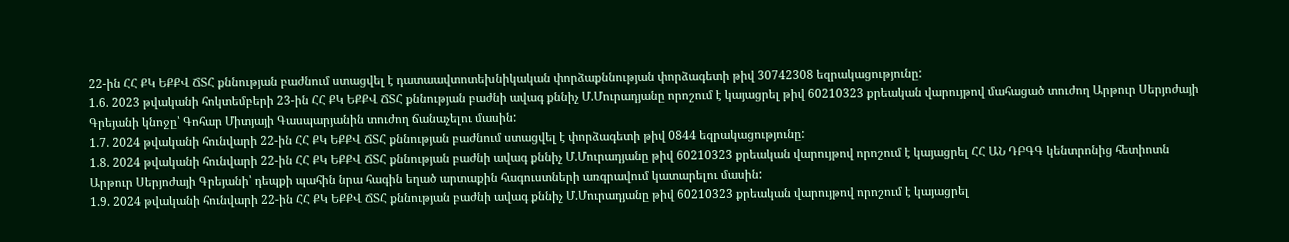22-ին ՀՀ ՔԿ ԵՔՔՎ ՃՏՀ քննության բաժնում ստացվել է դատաավտոտեխնիկական փորձաքննության փորձագետի թիվ 30742308 եզրակացությունը:
1.6. 2023 թվականի հոկտեմբերի 23-ին ՀՀ ՔԿ ԵՔՔՎ ՃՏՀ քննության բաժնի ավագ քննիչ Մ.Մուրադյանը որոշում է կայացրել թիվ 60210323 քրեական վարույթով մահացած տուժող Արթուր Սերյոժայի Գրեյանի կնոջը՝ Գոհար Միտյայի Գասպարյանին տուժող ճանաչելու մասին:
1.7. 2024 թվականի հունվարի 22-ին ՀՀ ՔԿ ԵՔՔՎ ՃՏՀ քննության բաժնում ստացվել է փորձագետի թիվ 0844 եզրակացությունը:
1.8. 2024 թվականի հունվարի 22-ին ՀՀ ՔԿ ԵՔՔՎ ՃՏՀ քննության բաժնի ավագ քննիչ Մ.Մուրադյանը թիվ 60210323 քրեական վարույթով որոշում է կայացրել ՀՀ ԱՆ ԴԲԳԳ կենտրոնից հետիոտն Արթուր Սերյոժայի Գրեյանի՝ դեպքի պահին նրա հագին եղած արտաքին հագուստների առգրավում կատարելու մասին:
1.9. 2024 թվականի հունվարի 22-ին ՀՀ ՔԿ ԵՔՔՎ ՃՏՀ քննության բաժնի ավագ քննիչ Մ.Մուրադյանը թիվ 60210323 քրեական վարույթով որոշում է կայացրել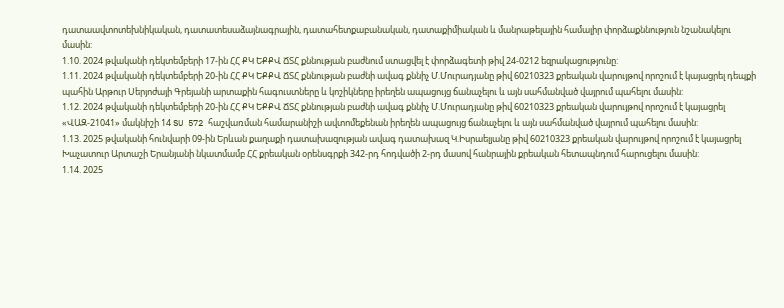դատաավտոտեխնիկական, դատատեսաձայնագրային, դատահետքաբանական, դատաքիմիական և մանրաթելային համալիր փորձաքննություն նշանակելու մասին:
1.10. 2024 թվականի դեկտեմբերի 17-ին ՀՀ ՔԿ ԵՔՔՎ ՃՏՀ քննության բաժնում ստացվել է փորձագետի թիվ 24-0212 եզրակացությունը:
1.11. 2024 թվականի դեկտեմբերի 20-ին ՀՀ ՔԿ ԵՔՔՎ ՃՏՀ քննության բաժնի ավագ քննիչ Մ.Մուրադյանը թիվ 60210323 քրեական վարույթով որոշում է կայացրել դեպքի պահին Արթուր Սերյոժայի Գրեյանի արտաքին հագուստները և կոշիկները իրեղեն ապացույց ճանաչելու և այն սահմանված վայրում պահելու մասին:
1.12. 2024 թվականի դեկտեմբերի 20-ին ՀՀ ՔԿ ԵՔՔՎ ՃՏՀ քննության բաժնի ավագ քննիչ Մ.Մուրադյանը թիվ 60210323 քրեական վարույթով որոշում է կայացրել «ՎԱԶ-21041» մակնիշի 14 SU 572 հաշվառման համարանիշի ավտոմեքենան իրեղեն ապացույց ճանաչելու և այն սահմանված վայրում պահելու մասին:
1.13. 2025 թվականի հունվարի 09-ին Երևան քաղաքի դատախազության ավագ դատախազ Կ.Իսրաելյանը թիվ 60210323 քրեական վարույթով որոշում է կայացրել Խաչատուր Արտաշի Երանյանի նկատմամբ ՀՀ քրեական օրենսգրքի 342-րդ հոդվածի 2-րդ մասով հանրային քրեական հետապնդում հարուցելու մասին:
1.14. 2025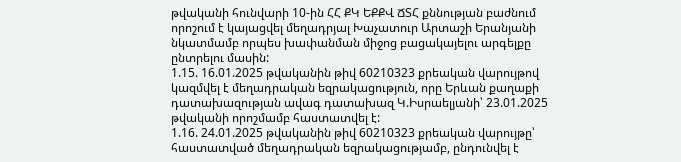թվականի հունվարի 10-ին ՀՀ ՔԿ ԵՔՔՎ ՃՏՀ քննության բաժնում որոշում է կայացվել մեղադրյալ Խաչատուր Արտաշի Երանյանի նկատմամբ որպես խափանման միջոց բացակայելու արգելքը ընտրելու մասին:
1.15. 16.01.2025 թվականին թիվ 60210323 քրեական վարույթով կազմվել է մեղադրական եզրակացություն, որը Երևան քաղաքի դատախազության ավագ դատախազ Կ.Իսրաելյանի՝ 23.01.2025 թվականի որոշմամբ հաստատվել է:
1.16. 24.01.2025 թվականին թիվ 60210323 քրեական վարույթը՝ հաստատված մեղադրական եզրակացությամբ, ընդունվել է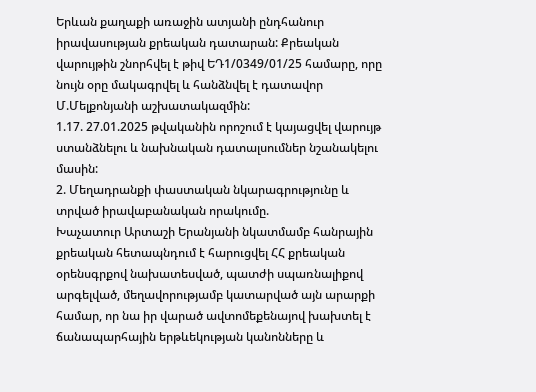Երևան քաղաքի առաջին ատյանի ընդհանուր իրավասության քրեական դատարան: Քրեական վարույթին շնորհվել է թիվ ԵԴ1/0349/01/25 համարը, որը նույն օրը մակագրվել և հանձնվել է դատավոր Մ.Մելքոնյանի աշխատակազմին:
1.17. 27.01.2025 թվականին որոշում է կայացվել վարույթ ստանձնելու և նախնական դատալսումներ նշանակելու մասին:
2. Մեղադրանքի փաստական նկարագրությունը և տրված իրավաբանական որակումը.
Խաչատուր Արտաշի Երանյանի նկատմամբ հանրային քրեական հետապնդում է հարուցվել ՀՀ քրեական օրենսգրքով նախատեսված, պատժի սպառնալիքով արգելված, մեղավորությամբ կատարված այն արարքի համար, որ նա իր վարած ավտոմեքենայով խախտել է ճանապարհային երթևեկության կանոնները և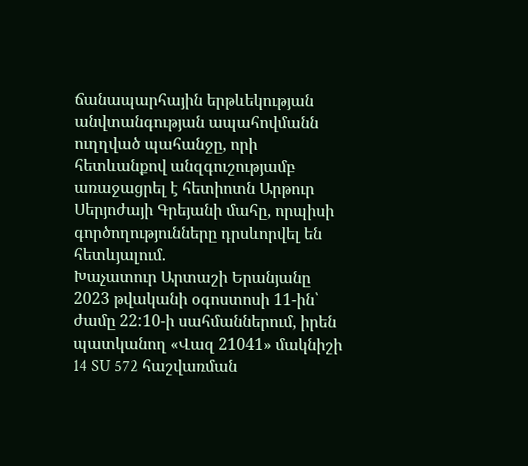ճանապարհային երթևեկության անվտանգության ապահովմանն ուղղված պահանջը, որի հետևանքով անզգուշությամբ առաջացրել է հետիոտն Արթուր Սերյոժայի Գրեյանի մահը, որպիսի գործողությունները դրսևորվել են հետևյալում.
Խաչատուր Արտաշի Երանյանը 2023 թվականի օգոստոսի 11-ին՝ ժամը 22:10-ի սահմաններում, իրեն պատկանող «Վազ 21041» մակնիշի 14 SU 572 հաշվառման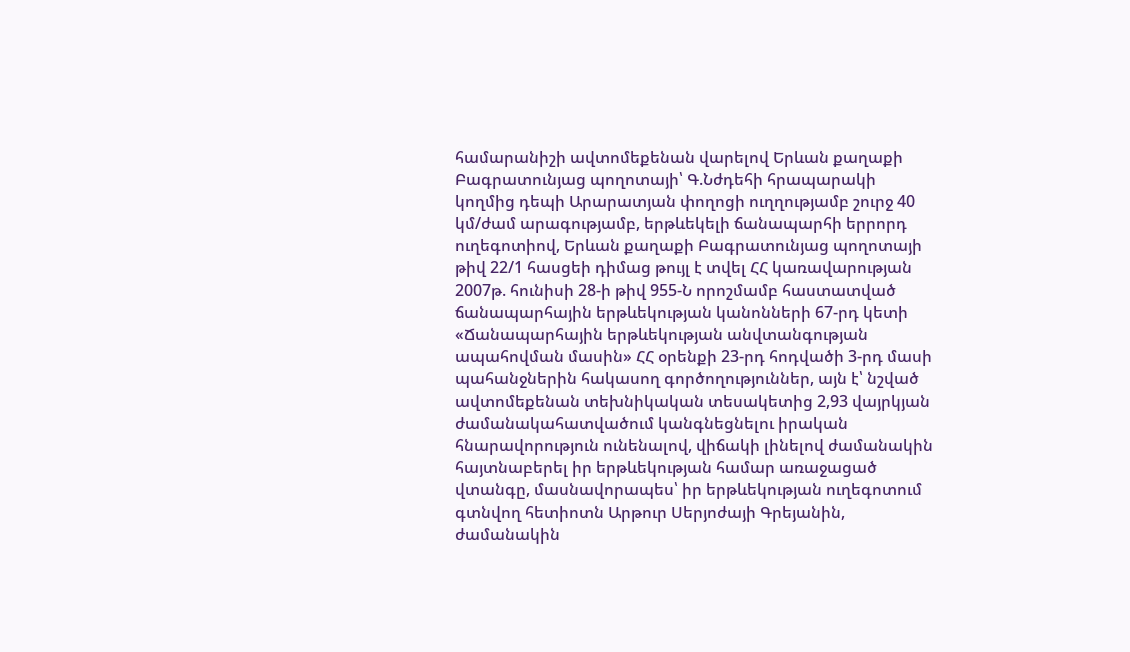համարանիշի ավտոմեքենան վարելով Երևան քաղաքի Բագրատունյաց պողոտայի՝ Գ.Նժդեհի հրապարակի կողմից դեպի Արարատյան փողոցի ուղղությամբ շուրջ 40 կմ/ժամ արագությամբ, երթևեկելի ճանապարհի երրորդ ուղեգոտիով, Երևան քաղաքի Բագրատունյաց պողոտայի թիվ 22/1 հասցեի դիմաց թույլ է տվել ՀՀ կառավարության 2007թ. հունիսի 28-ի թիվ 955-Ն որոշմամբ հաստատված ճանապարհային երթևեկության կանոնների 67-րդ կետի «Ճանապարհային երթևեկության անվտանգության ապահովման մասին» ՀՀ օրենքի 23-րդ հոդվածի 3-րդ մասի պահանջներին հակասող գործողություններ, այն է՝ նշված ավտոմեքենան տեխնիկական տեսակետից 2,93 վայրկյան ժամանակահատվածում կանգնեցնելու իրական հնարավորություն ունենալով, վիճակի լինելով ժամանակին հայտնաբերել իր երթևեկության համար առաջացած վտանգը, մասնավորապես՝ իր երթևեկության ուղեգոտում գտնվող հետիոտն Արթուր Սերյոժայի Գրեյանին, ժամանակին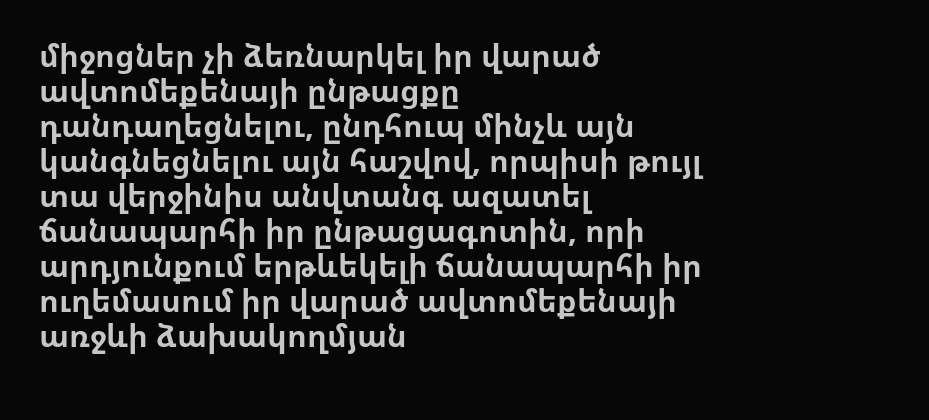միջոցներ չի ձեռնարկել իր վարած ավտոմեքենայի ընթացքը դանդաղեցնելու, ընդհուպ մինչև այն կանգնեցնելու այն հաշվով, որպիսի թույլ տա վերջինիս անվտանգ ազատել ճանապարհի իր ընթացագոտին, որի արդյունքում երթևեկելի ճանապարհի իր ուղեմասում իր վարած ավտոմեքենայի առջևի ձախակողմյան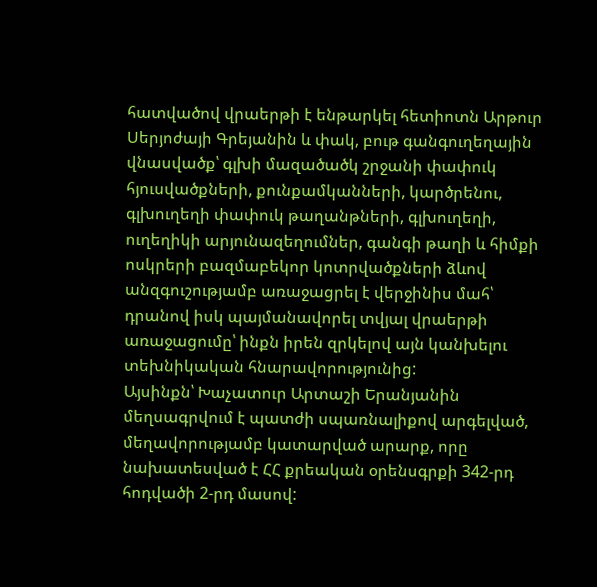հատվածով վրաերթի է ենթարկել հետիոտն Արթուր Սերյոժայի Գրեյանին և փակ, բութ գանգուղեղային վնասվածք՝ գլխի մազածածկ շրջանի փափուկ հյուսվածքների, քունքամկանների, կարծրենու, գլխուղեղի փափուկ թաղանթների, գլխուղեղի, ուղեղիկի արյունազեղումներ, գանգի թաղի և հիմքի ոսկրերի բազմաբեկոր կոտրվածքների ձևով անզգուշությամբ առաջացրել է վերջինիս մահ՝ դրանով իսկ պայմանավորել տվյալ վրաերթի առաջացումը՝ ինքն իրեն զրկելով այն կանխելու տեխնիկական հնարավորությունից:
Այսինքն՝ Խաչատուր Արտաշի Երանյանին մեղսագրվում է պատժի սպառնալիքով արգելված, մեղավորությամբ կատարված արարք, որը նախատեսված է ՀՀ քրեական օրենսգրքի 342-րդ հոդվածի 2-րդ մասով: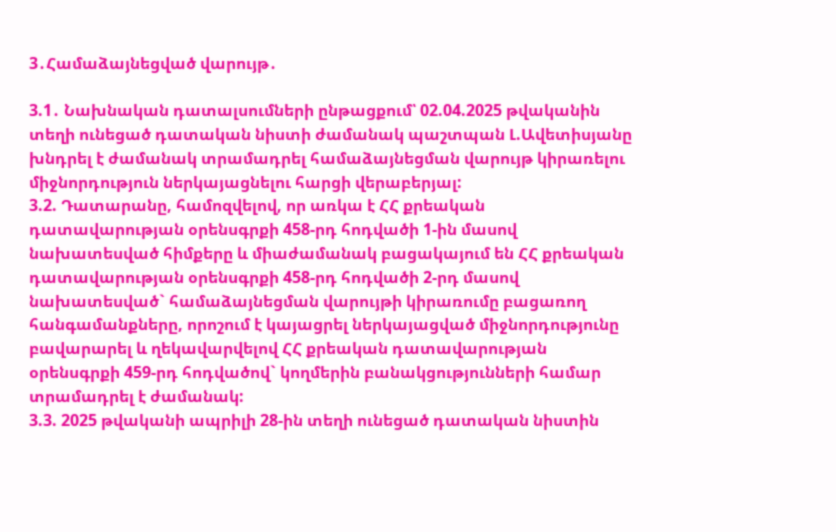3․Համաձայնեցված վարույթ․

3.1․ Նախնական դատալսումների ընթացքում՝ 02.04.2025 թվականին տեղի ունեցած դատական նիստի ժամանակ պաշտպան Լ.Ավետիսյանը խնդրել է ժամանակ տրամադրել համաձայնեցման վարույթ կիրառելու միջնորդություն ներկայացնելու հարցի վերաբերյալ:
3.2. Դատարանը, համոզվելով, որ առկա է ՀՀ քրեական դատավարության օրենսգրքի 458-րդ հոդվածի 1-ին մասով նախատեսված հիմքերը և միաժամանակ բացակայում են ՀՀ քրեական դատավարության օրենսգրքի 458-րդ հոդվածի 2-րդ մասով նախատեսված` համաձայնեցման վարույթի կիրառումը բացառող հանգամանքները, որոշում է կայացրել ներկայացված միջնորդությունը բավարարել և ղեկավարվելով ՀՀ քրեական դատավարության օրենսգրքի 459-րդ հոդվածով` կողմերին բանակցությունների համար տրամադրել է ժամանակ:
3.3. 2025 թվականի ապրիլի 28-ին տեղի ունեցած դատական նիստին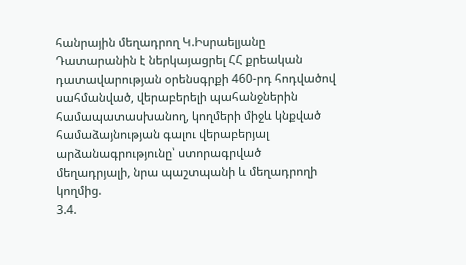հանրային մեղադրող Կ.Իսրաելյանը Դատարանին է ներկայացրել ՀՀ քրեական դատավարության օրենսգրքի 460-րդ հոդվածով սահմանված, վերաբերելի պահանջներին համապատասխանող, կողմերի միջև կնքված համաձայնության գալու վերաբերյալ արձանագրությունը՝ ստորագրված մեղադրյալի, նրա պաշտպանի և մեղադրողի կողմից.
3.4.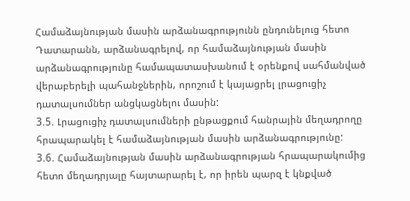Համաձայնության մասին արձանագրությունն ընդունելուց հետո Դատարանն, արձանագրելով, որ համաձայնության մասին արձանագրությունը համապատասխանում է օրենքով սահմանված վերաբերելի պահանջներին, որոշում է կայացրել լրացուցիչ դատալսումներ անցկացնելու մասին:
3.5. Լրացուցիչ դատալսումների ընթացքում հանրային մեղադրողը հրապարակել է համաձայնության մասին արձանագրությունը:
3.6. Համաձայնության մասին արձանագրության հրապարակումից հետո մեղադրյալը հայտարարել է, որ իրեն պարզ է կնքված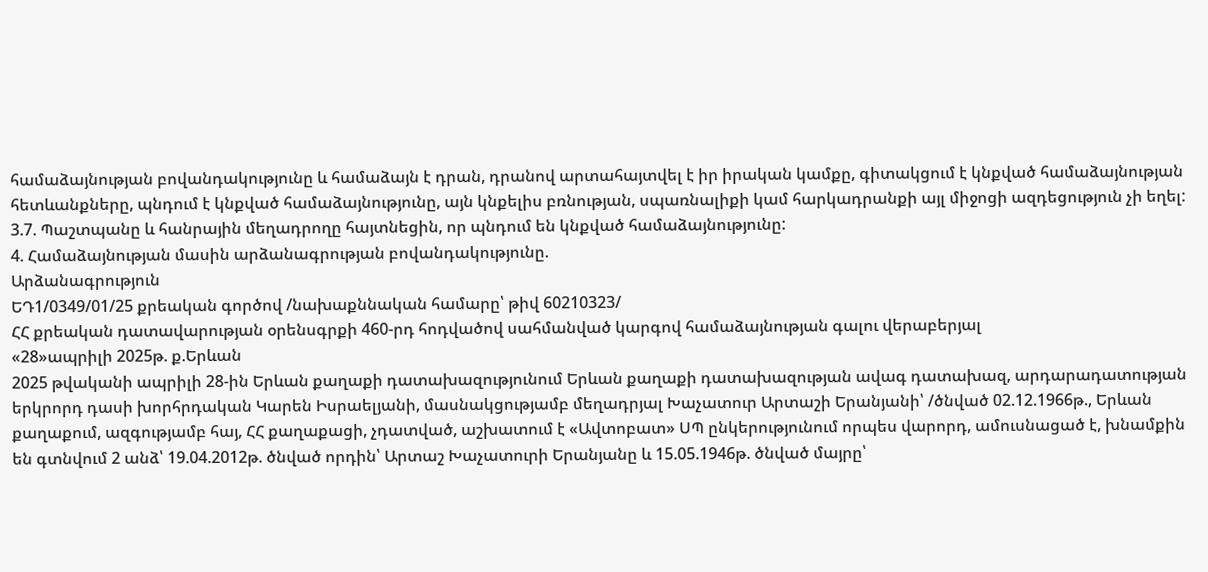համաձայնության բովանդակությունը և համաձայն է դրան, դրանով արտահայտվել է իր իրական կամքը, գիտակցում է կնքված համաձայնության հետևանքները, պնդում է կնքված համաձայնությունը, այն կնքելիս բռնության, սպառնալիքի կամ հարկադրանքի այլ միջոցի ազդեցություն չի եղել:
3.7. Պաշտպանը և հանրային մեղադրողը հայտնեցին, որ պնդում են կնքված համաձայնությունը:
4. Համաձայնության մասին արձանագրության բովանդակությունը.
Արձանագրություն
ԵԴ1/0349/01/25 քրեական գործով /նախաքննական համարը՝ թիվ 60210323/
ՀՀ քրեական դատավարության օրենսգրքի 460-րդ հոդվածով սահմանված կարգով համաձայնության գալու վերաբերյալ
«28»ապրիլի 2025թ. ք.Երևան
2025 թվականի ապրիլի 28-ին Երևան քաղաքի դատախազությունում Երևան քաղաքի դատախազության ավագ դատախազ, արդարադատության երկրորդ դասի խորհրդական Կարեն Իսրաելյանի, մասնակցությամբ մեղադրյալ Խաչատուր Արտաշի Երանյանի՝ /ծնված 02.12.1966թ., Երևան քաղաքում, ազգությամբ հայ, ՀՀ քաղաքացի, չդատված, աշխատում է «Ավտոբատ» ՍՊ ընկերությունում որպես վարորդ, ամուսնացած է, խնամքին են գտնվում 2 անձ՝ 19.04.2012թ. ծնված որդին՝ Արտաշ Խաչատուրի Երանյանը և 15.05.1946թ. ծնված մայրը՝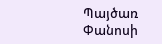Պայծառ Փանոսի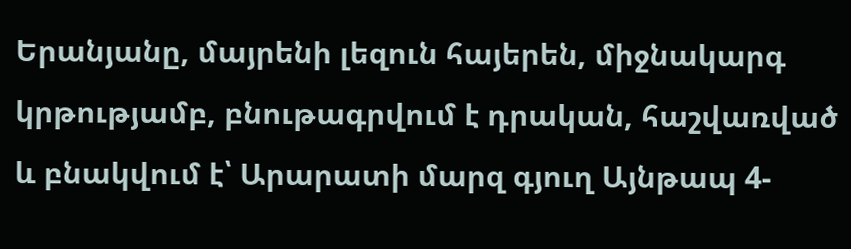Երանյանը, մայրենի լեզուն հայերեն, միջնակարգ կրթությամբ, բնութագրվում է դրական, հաշվառված և բնակվում է՝ Արարատի մարզ գյուղ Այնթապ 4-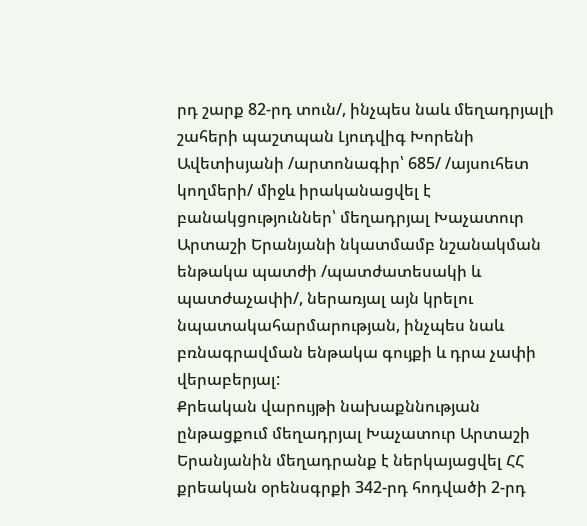րդ շարք 82-րդ տուն/, ինչպես նաև մեղադրյալի շահերի պաշտպան Լյուդվիգ Խորենի Ավետիսյանի /արտոնագիր՝ 685/ /այսուհետ կողմերի/ միջև իրականացվել է բանակցություններ՝ մեղադրյալ Խաչատուր Արտաշի Երանյանի նկատմամբ նշանակման ենթակա պատժի /պատժատեսակի և պատժաչափի/, ներառյալ այն կրելու նպատակահարմարության, ինչպես նաև բռնագրավման ենթակա գույքի և դրա չափի վերաբերյալ:
Քրեական վարույթի նախաքննության ընթացքում մեղադրյալ Խաչատուր Արտաշի Երանյանին մեղադրանք է ներկայացվել ՀՀ քրեական օրենսգրքի 342-րդ հոդվածի 2-րդ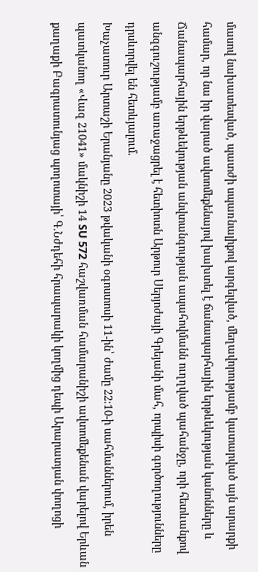մասով նախատեսված, պատժի սպառնալիքով արգելված, մեղավորությամբ կատարված այն արարքի համար, որ նա իր վարած ավտոմեքենայով խախտել է ճանապարհային երթևեկության կանոնները և Ճանապարհային երթևեկության անվտանգության ապահովմանն ուղղված պահանջը, որի հետևանքով անզգուշությամբ առաջացրել է հետիոտն Արթուր Սերյոժայի Գրեյանի մահ, որպիսի գործողությունները դրսևորվել են հետևյալում.
Խաչատուր Արտաշի Երանյանը 2023 թվականի օգոստոսի 11-ին՝ ժամը 22։10-ի սահմաններում, իրեն պատկանող «Վազ 21041» մակնիշի 14 SU 572 հաշվառման համարանիշի ավտոմեքենան վարելով Երևան քաղաքի Բագրատունյաց պողոտայի՝ Գ.Նժդեհի հրապարակի կողմից դեպի Արարատյան փողոցի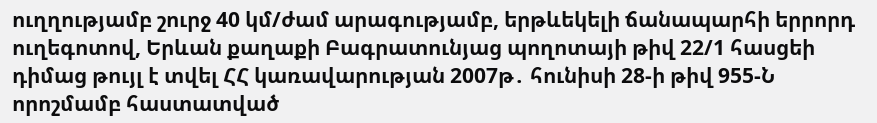ուղղությամբ շուրջ 40 կմ/ժամ արագությամբ, երթևեկելի ճանապարհի երրորդ ուղեգոտով, Երևան քաղաքի Բագրատունյաց պողոտայի թիվ 22/1 հասցեի դիմաց թույլ է տվել ՀՀ կառավարության 2007թ․ հունիսի 28-ի թիվ 955-Ն որոշմամբ հաստատված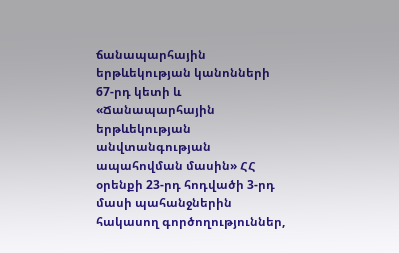ճանապարհային երթևեկության կանոնների 67-րդ կետի և «Ճանապարհային երթևեկության անվտանգության ապահովման մասին» ՀՀ օրենքի 23-րդ հոդվածի 3-րդ մասի պահանջներին հակասող գործողություններ,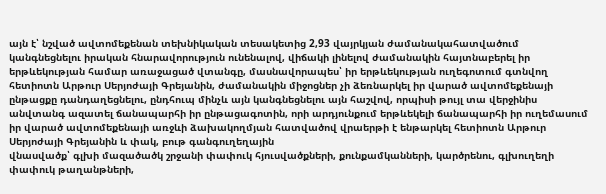այն է՝ նշված ավտոմեքենան տեխնիկական տեսակետից 2,93 վայրկյան ժամանակահատվածում կանգնեցնելու իրական հնարավորություն ունենալով, վիճակի լինելով ժամանակին հայտնաբերել իր երթևեկության համար առաջացած վտանգը, մասնավորապես՝ իր երթևեկության ուղեգոտում գտնվող հետիոտն Արթուր Սերյոժայի Գրեյանին, ժամանակին միջոցներ չի ձեռնարկել իր վարած ավտոմեքենայի ընթացքը դանդաղեցնելու, ընդհուպ մինչև այն կանգնեցնելու այն հաշվով, որպիսի թույլ տա վերջինիս անվտանգ ազատել ճանապարհի իր ընթացագոտին, որի արդյունքում երթևեկելի ճանապարհի իր ուղեմասում իր վարած ավտոմեքենայի առջևի ձախակողմյան հատվածով վրաերթի է ենթարկել հետիոտն Արթուր Սերյոժայի Գրեյանին և փակ, բութ գանգուղեղային
վնասվածք՝ գլխի մազածածկ շրջանի փափուկ հյուսվածքների, քունքամկանների, կարծրենու, գլխուղեղի փափուկ թաղանթների,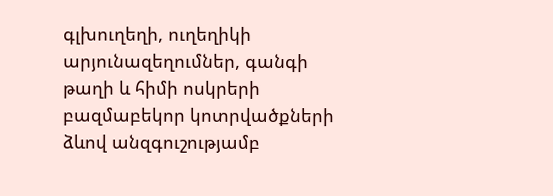գլխուղեղի, ուղեղիկի արյունազեղումներ, գանգի թաղի և հիմի ոսկրերի բազմաբեկոր կոտրվածքների ձևով անզգուշությամբ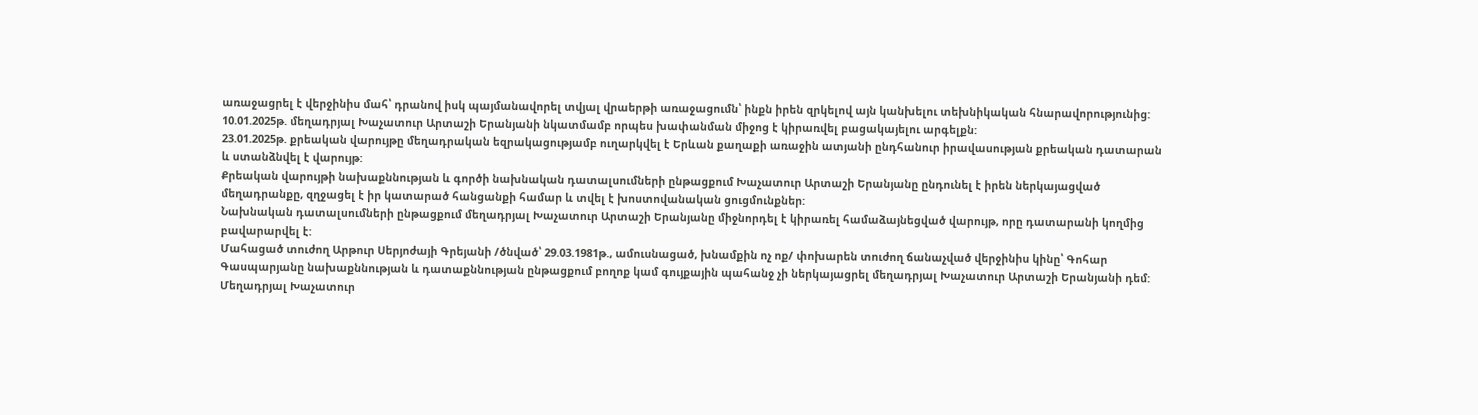առաջացրել է վերջինիս մահ՝ դրանով իսկ պայմանավորել տվյալ վրաերթի առաջացումն՝ ինքն իրեն զրկելով այն կանխելու տեխնիկական հնարավորությունից:
10.01.2025թ. մեղադրյալ Խաչատուր Արտաշի Երանյանի նկատմամբ որպես խափանման միջոց է կիրառվել բացակայելու արգելքն:
23.01.2025թ. քրեական վարույթը մեղադրական եզրակացությամբ ուղարկվել է Երևան քաղաքի առաջին ատյանի ընդհանուր իրավասության քրեական դատարան և ստանձնվել է վարույթ:
Քրեական վարույթի նախաքննության և գործի նախնական դատալսումների ընթացքում Խաչատուր Արտաշի Երանյանը ընդունել է իրեն ներկայացված մեղադրանքը, զղջացել է իր կատարած հանցանքի համար և տվել է խոստովանական ցուցմունքներ:
Նախնական դատալսումների ընթացքում մեղադրյալ Խաչատուր Արտաշի Երանյանը միջնորդել է կիրառել համաձայնեցված վարույթ, որը դատարանի կողմից բավարարվել է:
Մահացած տուժող Արթուր Սերյոժայի Գրեյանի /ծնված՝ 29.03.1981թ., ամուսնացած, խնամքին ոչ ոք/ փոխարեն տուժող ճանաչված վերջինիս կինը՝ Գոհար Գասպարյանը նախաքննության և դատաքննության ընթացքում բողոք կամ գույքային պահանջ չի ներկայացրել մեղադրյալ Խաչատուր Արտաշի Երանյանի դեմ:
Մեղադրյալ Խաչատուր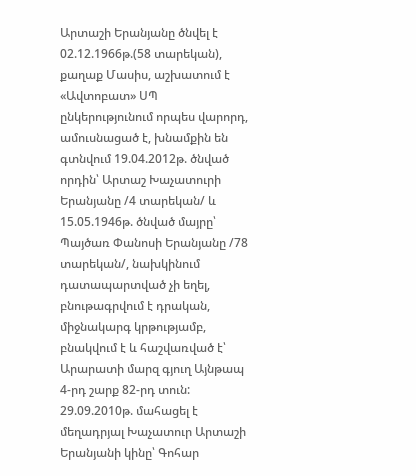Արտաշի Երանյանը ծնվել է 02.12.1966թ.(58 տարեկան), քաղաք Մասիս, աշխատում է «Ավտոբատ» ՍՊ ընկերությունում որպես վարորդ, ամուսնացած է, խնամքին են գտնվում 19.04.2012թ. ծնված որդին՝ Արտաշ Խաչատուրի Երանյանը /4 տարեկան/ և 15.05.1946թ. ծնված մայրը՝ Պայծառ Փանոսի Երանյանը /78 տարեկան/, նախկինում դատապարտված չի եղել, բնութագրվում է դրական, միջնակարգ կրթությամբ, բնակվում է և հաշվառված է՝ Արարատի մարզ գյուղ Այնթապ 4-րդ շարք 82-րդ տուն:
29.09.2010թ. մահացել է մեղադրյալ Խաչատուր Արտաշի Երանյանի կինը՝ Գոհար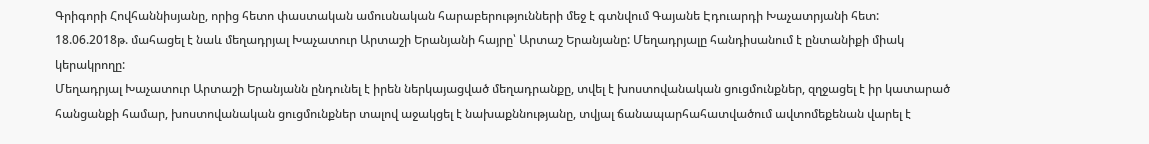Գրիգորի Հովհաննիսյանը, որից հետո փաստական ամուսնական հարաբերությունների մեջ է գտնվում Գայանե Էդուարդի Խաչատրյանի հետ:
18.06.2018թ. մահացել է նաև մեղադրյալ Խաչատուր Արտաշի Երանյանի հայրը՝ Արտաշ Երանյանը: Մեղադրյալը հանդիսանում է ընտանիքի միակ կերակրողը:
Մեղադրյալ Խաչատուր Արտաշի Երանյանն ընդունել է իրեն ներկայացված մեղադրանքը, տվել է խոստովանական ցուցմունքներ, զղջացել է իր կատարած հանցանքի համար, խոստովանական ցուցմունքներ տալով աջակցել է նախաքննությանը, տվյալ ճանապարհահատվածում ավտոմեքենան վարել է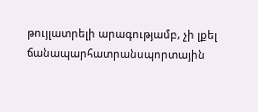թույլատրելի արագությամբ, չի լքել ճանապարհատրանսպորտային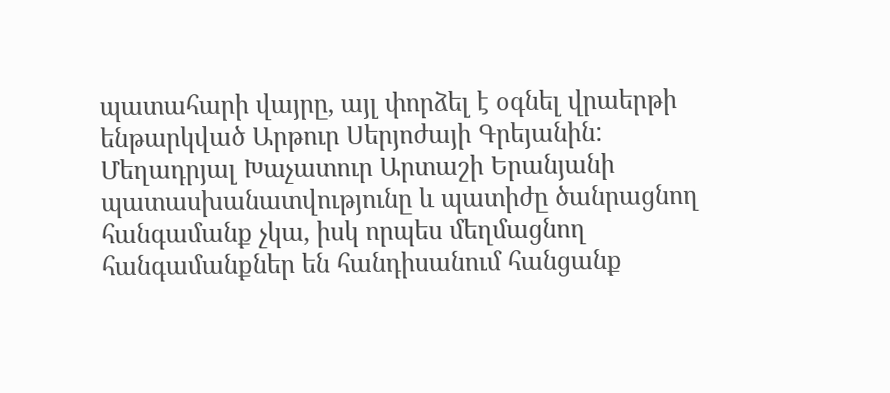պատահարի վայրը, այլ փորձել է օգնել վրաերթի ենթարկված Արթուր Սերյոժայի Գրեյանին:
Մեղադրյալ Խաչատուր Արտաշի Երանյանի պատասխանատվությունը և պատիժը ծանրացնող հանգամանք չկա, իսկ որպես մեղմացնող հանգամանքներ են հանդիսանում հանցանք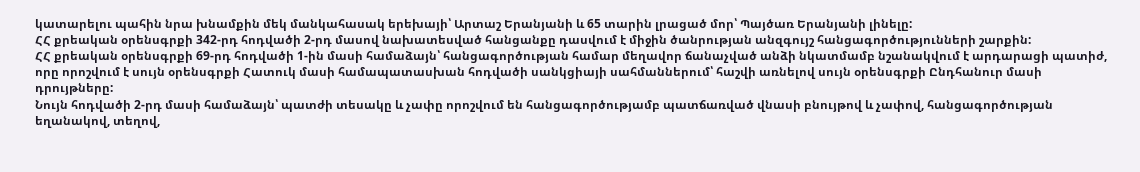կատարելու պահին նրա խնամքին մեկ մանկահասակ երեխայի՝ Արտաշ Երանյանի և 65 տարին լրացած մոր՝ Պայծառ Երանյանի լինելը:
ՀՀ քրեական օրենսգրքի 342-րդ հոդվածի 2-րդ մասով նախատեսված հանցանքը դասվում է միջին ծանրության անզգույշ հանցագործությունների շարքին:
ՀՀ քրեական օրենսգրքի 69-րդ հոդվածի 1-ին մասի համաձայն՝ հանցագործության համար մեղավոր ճանաչված անձի նկատմամբ նշանակվում է արդարացի պատիժ, որը որոշվում է սույն օրենսգրքի Հատուկ մասի համապատասխան հոդվածի սանկցիայի սահմաններում՝ հաշվի առնելով սույն օրենսգրքի Ընդհանուր մասի դրույթները:
Նույն հոդվածի 2-րդ մասի համաձայն՝ պատժի տեսակը և չափը որոշվում են հանցագործությամբ պատճառված վնասի բնույթով և չափով, հանցագործության եղանակով, տեղով,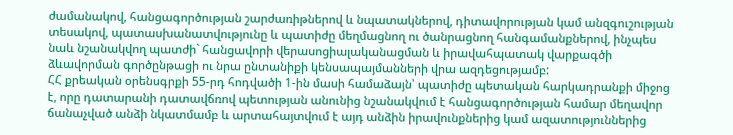ժամանակով, հանցագործության շարժառիթներով և նպատակներով, դիտավորության կամ անզգուշության տեսակով, պատասխանատվությունը և պատիժը մեղմացնող ու ծանրացնող հանգամանքներով, ինչպես նաև նշանակվող պատժի` հանցավորի վերասոցիալականացման և իրավահպատակ վարքագծի ձևավորման գործընթացի ու նրա ընտանիքի կենսապայմանների վրա ազդեցությամբ:
ՀՀ քրեական օրենսգրքի 55-րդ հոդվածի 1-ին մասի համաձայն՝ պատիժը պետական հարկադրանքի միջոց է, որը դատարանի դատավճռով պետության անունից նշանակվում է հանցագործության համար մեղավոր ճանաչված անձի նկատմամբ և արտահայտվում է այդ անձին իրավունքներից կամ ազատություններից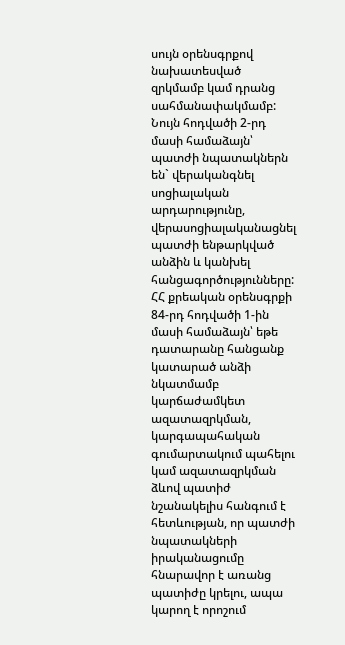սույն օրենսգրքով նախատեսված զրկմամբ կամ դրանց սահմանափակմամբ:
Նույն հոդվածի 2-րդ մասի համաձայն՝ պատժի նպատակներն են` վերականգնել սոցիալական արդարությունը, վերասոցիալականացնել պատժի ենթարկված անձին և կանխել հանցագործությունները:
ՀՀ քրեական օրենսգրքի 84-րդ հոդվածի 1-ին մասի համաձայն՝ եթե դատարանը հանցանք կատարած անձի նկատմամբ կարճաժամկետ ազատազրկման, կարգապահական գումարտակում պահելու կամ ազատազրկման ձևով պատիժ նշանակելիս հանգում է հետևության, որ պատժի նպատակների իրականացումը հնարավոր է առանց պատիժը կրելու, ապա կարող է որոշում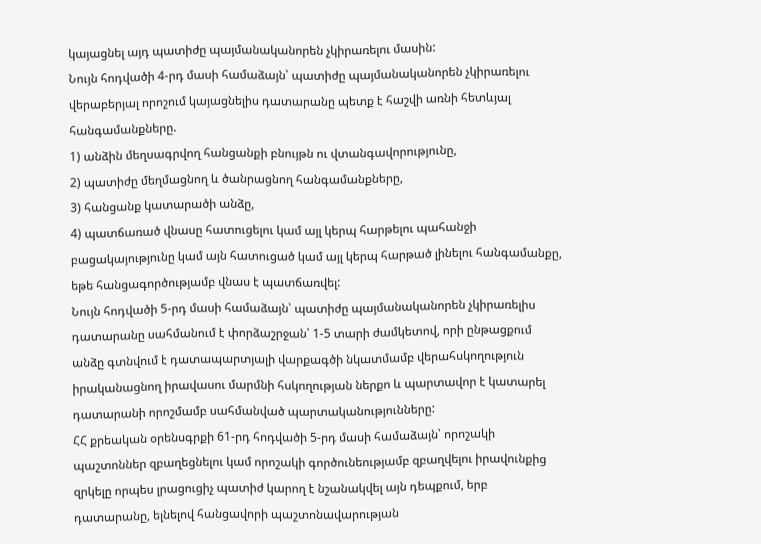կայացնել այդ պատիժը պայմանականորեն չկիրառելու մասին:
Նույն հոդվածի 4-րդ մասի համաձայն՝ պատիժը պայմանականորեն չկիրառելու վերաբերյալ որոշում կայացնելիս դատարանը պետք է հաշվի առնի հետևյալ հանգամանքները.
1) անձին մեղսագրվող հանցանքի բնույթն ու վտանգավորությունը,
2) պատիժը մեղմացնող և ծանրացնող հանգամանքները,
3) հանցանք կատարածի անձը,
4) պատճառած վնասը հատուցելու կամ այլ կերպ հարթելու պահանջի բացակայությունը կամ այն հատուցած կամ այլ կերպ հարթած լինելու հանգամանքը, եթե հանցագործությամբ վնաս է պատճառվել:
Նույն հոդվածի 5-րդ մասի համաձայն՝ պատիժը պայմանականորեն չկիրառելիս դատարանը սահմանում է փորձաշրջան՝ 1-5 տարի ժամկետով, որի ընթացքում անձը գտնվում է դատապարտյալի վարքագծի նկատմամբ վերահսկողություն իրականացնող իրավասու մարմնի հսկողության ներքո և պարտավոր է կատարել դատարանի որոշմամբ սահմանված պարտականությունները:
ՀՀ քրեական օրենսգրքի 61-րդ հոդվածի 5-րդ մասի համաձայն՝ որոշակի պաշտոններ զբաղեցնելու կամ որոշակի գործունեությամբ զբաղվելու իրավունքից զրկելը որպես լրացուցիչ պատիժ կարող է նշանակվել այն դեպքում, երբ դատարանը, ելնելով հանցավորի պաշտոնավարության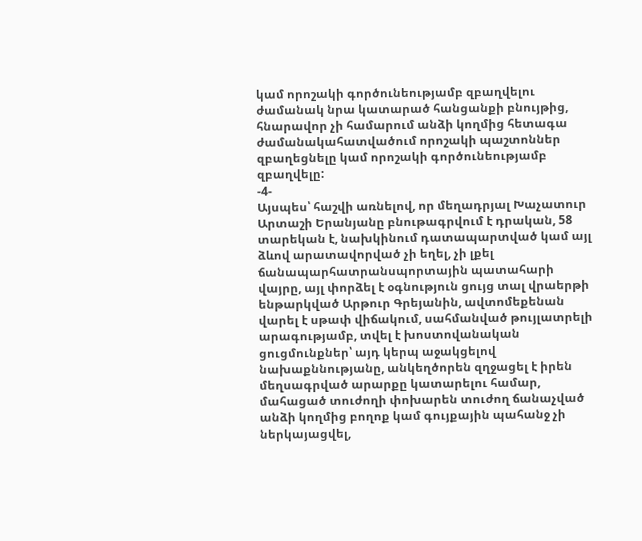կամ որոշակի գործունեությամբ զբաղվելու ժամանակ նրա կատարած հանցանքի բնույթից, հնարավոր չի համարում անձի կողմից հետագա ժամանակահատվածում որոշակի պաշտոններ զբաղեցնելը կամ որոշակի գործունեությամբ զբաղվելը:
-4-
Այսպես՝ հաշվի առնելով, որ մեղադրյալ Խաչատուր Արտաշի Երանյանը բնութագրվում է դրական, 58 տարեկան է, նախկինում դատապարտված կամ այլ ձևով արատավորված չի եղել, չի լքել ճանապարհատրանսպորտային պատահարի վայրը, այլ փորձել է օգնություն ցույց տալ վրաերթի ենթարկված Արթուր Գրեյանին, ավտոմեքենան վարել է սթափ վիճակում, սահմանված թույլատրելի արագությամբ, տվել է խոստովանական ցուցմունքներ՝ այդ կերպ աջակցելով նախաքննությանը, անկեղծորեն զղջացել է իրեն մեղսագրված արարքը կատարելու համար, մահացած տուժողի փոխարեն տուժող ճանաչված անձի կողմից բողոք կամ գույքային պահանջ չի ներկայացվել,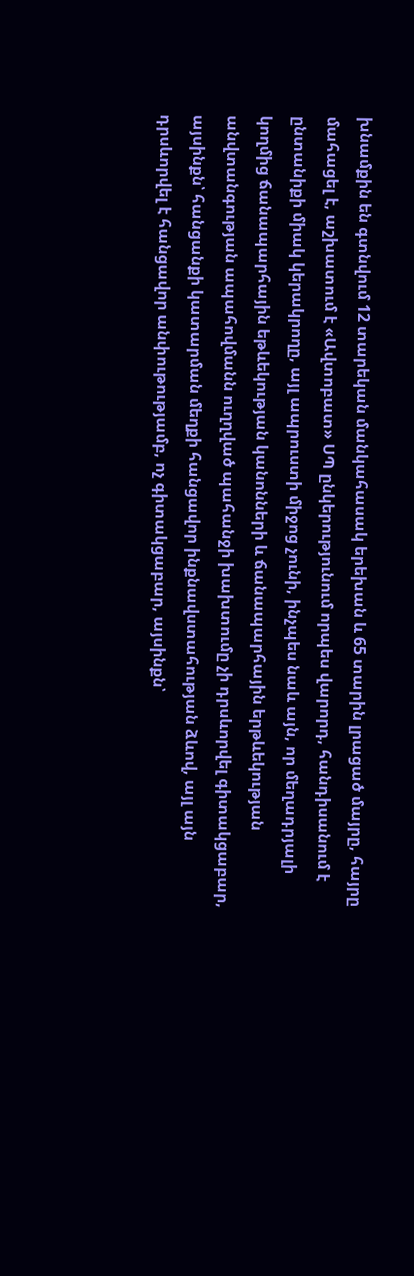խնամքին են գտնվում 12 տարեկան մանկահասակ երեխան և 65 տարին լրացած մայրը, հայրը մահացել է, աշխատում է «Ավտոբատ» ՍՊ ընկերությունում որպես վարորդ, հանդիսանում է ընտանիքի միակ կերակրողը, այլ ապրուստի միջոց չունի, ինչպես նաև այն, որ մեղադրյալի կողմից ճանապարհային եթևեկության կանոնների և ճանապարհային երթևեկության անվտանգության ապահովմանն ուղղված պահանջի խախտումը չի դրսևորվել գիտակցաբար, այսինքն՝ հանցանքի կատարման մեղքի հանցավոր ինքնավստահության ձևով, այլ այն դրսևորվել է հանցավոր անփութությամբ, ոչ գիտակցաբար, այսինքն՝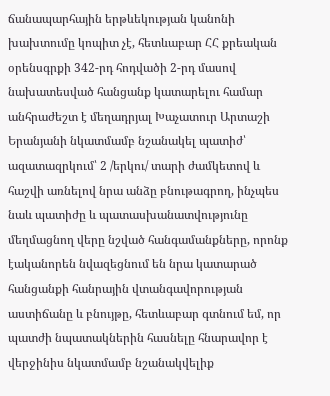ճանապարհային երթևեկության կանոնի խախտումը կոպիտ չէ, հետևաբար ՀՀ քրեական օրենսգրքի 342-րդ հոդվածի 2-րդ մասով նախատեսված հանցանք կատարելու համար անհրաժեշտ է մեղադրյալ Խաչատուր Արտաշի Երանյանի նկատմամբ նշանակել պատիժ՝ ազատազրկում՝ 2 /երկու/ տարի ժամկետով և հաշվի առնելով նրա անձը բնութագրող, ինչպես նաև պատիժը և պատասխանատվությունը մեղմացնող վերը նշված հանգամանքները, որոնք էականորեն նվազեցնում են նրա կատարած հանցանքի հանրային վտանգավորության աստիճանը և բնույթը, հետևաբար գտնում եմ, որ պատժի նպատակներին հասնելը հնարավոր է վերջինիս նկատմամբ նշանակվելիք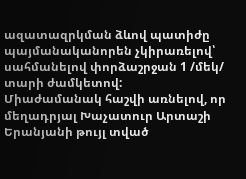ազատազրկման ձևով պատիժը պայմանականորեն չկիրառելով՝ սահմանելով փորձաշրջան 1 /մեկ/ տարի ժամկետով:
Միաժամանակ հաշվի առնելով, որ մեղադրյալ Խաչատուր Արտաշի Երանյանի թույլ տված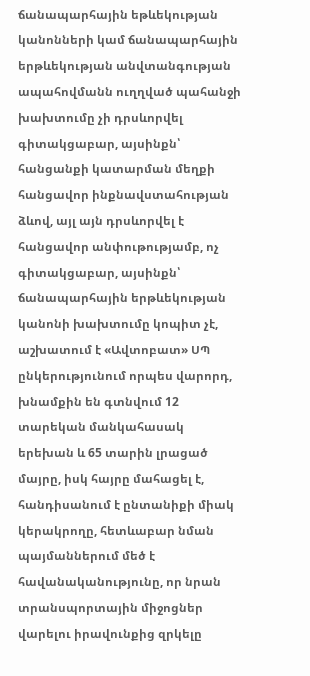ճանապարհային եթևեկության կանոնների կամ ճանապարհային երթևեկության անվտանգության ապահովմանն ուղղված պահանջի խախտումը չի դրսևորվել գիտակցաբար, այսինքն՝ հանցանքի կատարման մեղքի հանցավոր ինքնավստահության ձևով, այլ այն դրսևորվել է հանցավոր անփութությամբ, ոչ գիտակցաբար, այսինքն՝ ճանապարհային երթևեկության կանոնի խախտումը կոպիտ չէ, աշխատում է «Ավտոբատ» ՍՊ ընկերությունում որպես վարորդ, խնամքին են գտնվում 12 տարեկան մանկահասակ երեխան և 65 տարին լրացած մայրը, իսկ հայրը մահացել է, հանդիսանում է ընտանիքի միակ կերակրողը, հետևաբար նման պայմաններում մեծ է հավանականությունը, որ նրան տրանսպորտային միջոցներ վարելու իրավունքից զրկելը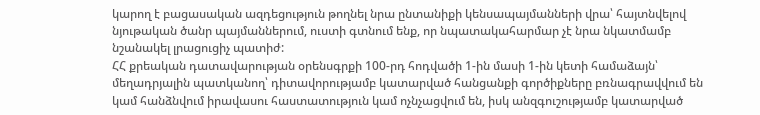կարող է բացասական ազդեցություն թողնել նրա ընտանիքի կենսապայմանների վրա՝ հայտնվելով նյութական ծանր պայմաններում, ուստի գտնում ենք, որ նպատակահարմար չէ նրա նկատմամբ նշանակել լրացուցիչ պատիժ:
ՀՀ քրեական դատավարության օրենսգրքի 100-րդ հոդվածի 1-ին մասի 1-ին կետի համաձայն՝ մեղադրյալին պատկանող՝ դիտավորությամբ կատարված հանցանքի գործիքները բռնագրավվում են կամ հանձնվում իրավասու հաստատություն կամ ոչնչացվում են, իսկ անզգուշությամբ կատարված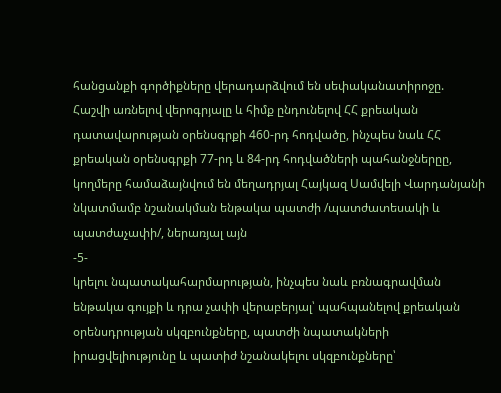հանցանքի գործիքները վերադարձվում են սեփականատիրոջը.
Հաշվի առնելով վերոգրյալը և հիմք ընդունելով ՀՀ քրեական դատավարության օրենսգրքի 460-րդ հոդվածը, ինչպես նաև ՀՀ քրեական օրենսգրքի 77-րդ և 84-րդ հոդվածների պահանջներըը, կողմերը համաձայնվում են մեղադրյալ Հայկազ Սամվելի Վարդանյանի նկատմամբ նշանակման ենթակա պատժի /պատժատեսակի և պատժաչափի/, ներառյալ այն
-5-
կրելու նպատակահարմարության, ինչպես նաև բռնագրավման ենթակա գույքի և դրա չափի վերաբերյալ՝ պահպանելով քրեական օրենսդրության սկզբունքները, պատժի նպատակների իրացվելիությունը և պատիժ նշանակելու սկզբունքները՝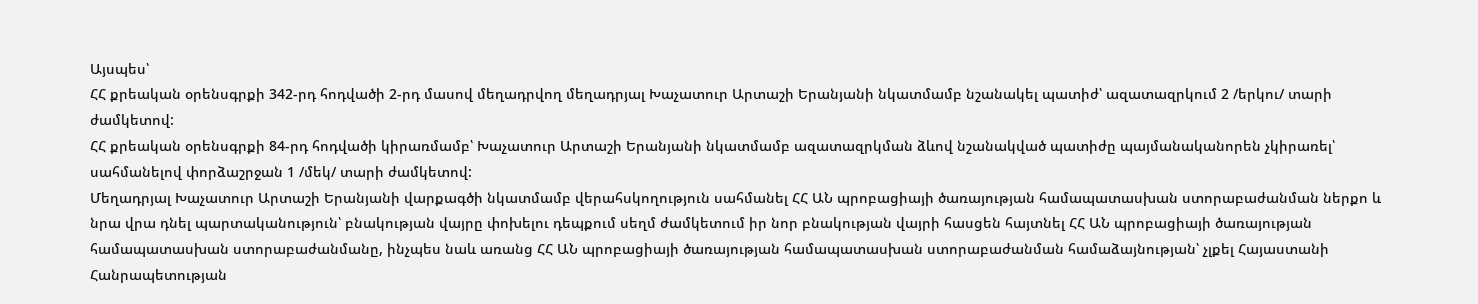Այսպես՝
ՀՀ քրեական օրենսգրքի 342-րդ հոդվածի 2-րդ մասով մեղադրվող մեղադրյալ Խաչատուր Արտաշի Երանյանի նկատմամբ նշանակել պատիժ՝ ազատազրկում 2 /երկու/ տարի ժամկետով:
ՀՀ քրեական օրենսգրքի 84-րդ հոդվածի կիրառմամբ՝ Խաչատուր Արտաշի Երանյանի նկատմամբ ազատազրկման ձևով նշանակված պատիժը պայմանականորեն չկիրառել՝ սահմանելով փորձաշրջան 1 /մեկ/ տարի ժամկետով:
Մեղադրյալ Խաչատուր Արտաշի Երանյանի վարքագծի նկատմամբ վերահսկողություն սահմանել ՀՀ ԱՆ պրոբացիայի ծառայության համապատասխան ստորաբաժանման ներքո և նրա վրա դնել պարտականություն՝ բնակության վայրը փոխելու դեպքում սեղմ ժամկետում իր նոր բնակության վայրի հասցեն հայտնել ՀՀ ԱՆ պրոբացիայի ծառայության համապատասխան ստորաբաժանմանը, ինչպես նաև առանց ՀՀ ԱՆ պրոբացիայի ծառայության համապատասխան ստորաբաժանման համաձայնության՝ չլքել Հայաստանի Հանրապետության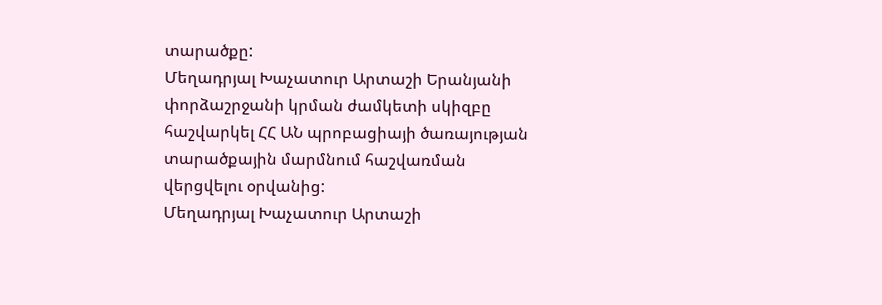տարածքը:
Մեղադրյալ Խաչատուր Արտաշի Երանյանի փորձաշրջանի կրման ժամկետի սկիզբը հաշվարկել ՀՀ ԱՆ պրոբացիայի ծառայության տարածքային մարմնում հաշվառման վերցվելու օրվանից:
Մեղադրյալ Խաչատուր Արտաշի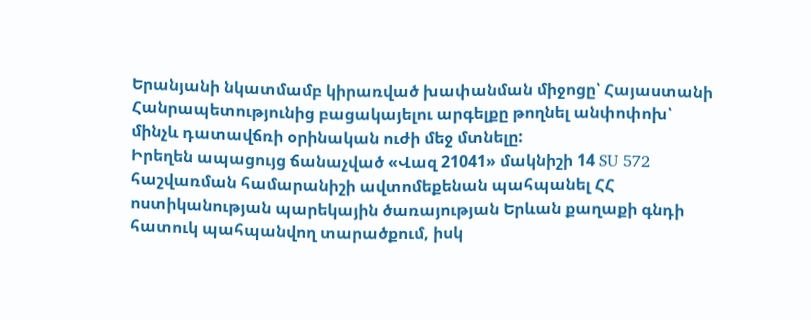Երանյանի նկատմամբ կիրառված խափանման միջոցը՝ Հայաստանի Հանրապետությունից բացակայելու արգելքը թողնել անփոփոխ՝ մինչև դատավճռի օրինական ուժի մեջ մտնելը:
Իրեղեն ապացույց ճանաչված «Վազ 21041» մակնիշի 14 SU 572 հաշվառման համարանիշի ավտոմեքենան պահպանել ՀՀ ոստիկանության պարեկային ծառայության Երևան քաղաքի գնդի հատուկ պահպանվող տարածքում, իսկ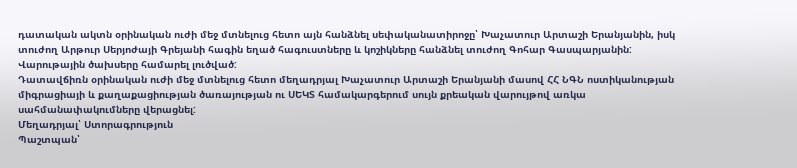դատական ակտն օրինական ուժի մեջ մտնելուց հետո այն հանձնել սեփականատիրոջը՝ Խաչատուր Արտաշի Երանյանին, իսկ տուժող Արթուր Սերյոժայի Գրեյանի հագին եղած հագուստները և կոշիկները հանձնել տուժող Գոհար Գասպարյանին:
Վարութային ծախսերը համարել լուծված:
Դատավճիռն օրինական ուժի մեջ մտնելուց հետո մեղադրյալ Խաչատուր Արտաշի Երանյանի մասով ՀՀ ՆԳՆ ոստիկանության միգրացիայի և քաղաքացիության ծառայության ու ՍԵԿՏ համակարգերում սույն քրեական վարույթով առկա սահմանափակումները վերացնել:
Մեղադրյալ՝ Ստորագրություն
Պաշտպան՝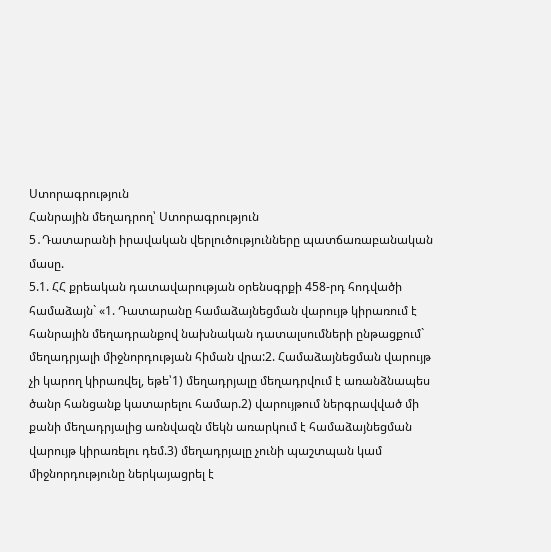Ստորագրություն
Հանրային մեղադրող՝ Ստորագրություն
5․Դատարանի իրավական վերլուծությունները պատճառաբանական մասը.
5.1. ՀՀ քրեական դատավարության օրենսգրքի 458-րդ հոդվածի համաձայն` «1. Դատարանը համաձայնեցման վարույթ կիրառում է հանրային մեղադրանքով նախնական դատալսումների ընթացքում` մեղադրյալի միջնորդության հիման վրա:2. Համաձայնեցման վարույթ չի կարող կիրառվել, եթե՝1) մեղադրյալը մեղադրվում է առանձնապես ծանր հանցանք կատարելու համար.2) վարույթում ներգրավված մի քանի մեղադրյալից առնվազն մեկն առարկում է համաձայնեցման վարույթ կիրառելու դեմ.3) մեղադրյալը չունի պաշտպան կամ միջնորդությունը ներկայացրել է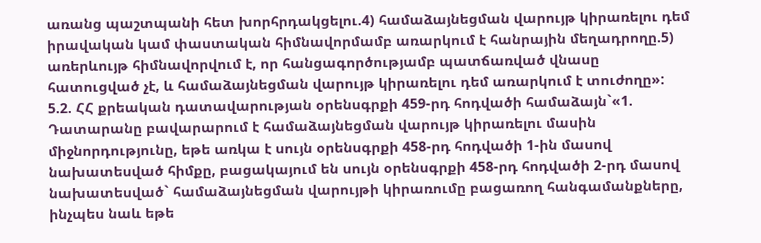առանց պաշտպանի հետ խորհրդակցելու.4) համաձայնեցման վարույթ կիրառելու դեմ իրավական կամ փաստական հիմնավորմամբ առարկում է հանրային մեղադրողը.5) առերևույթ հիմնավորվում է, որ հանցագործությամբ պատճառված վնասը հատուցված չէ, և համաձայնեցման վարույթ կիրառելու դեմ առարկում է տուժողը»:
5.2. ՀՀ քրեական դատավարության օրենսգրքի 459-րդ հոդվածի համաձայն`«1. Դատարանը բավարարում է համաձայնեցման վարույթ կիրառելու մասին միջնորդությունը, եթե առկա է սույն օրենսգրքի 458-րդ հոդվածի 1-ին մասով նախատեսված հիմքը, բացակայում են սույն օրենսգրքի 458-րդ հոդվածի 2-րդ մասով նախատեսված` համաձայնեցման վարույթի կիրառումը բացառող հանգամանքները, ինչպես նաև եթե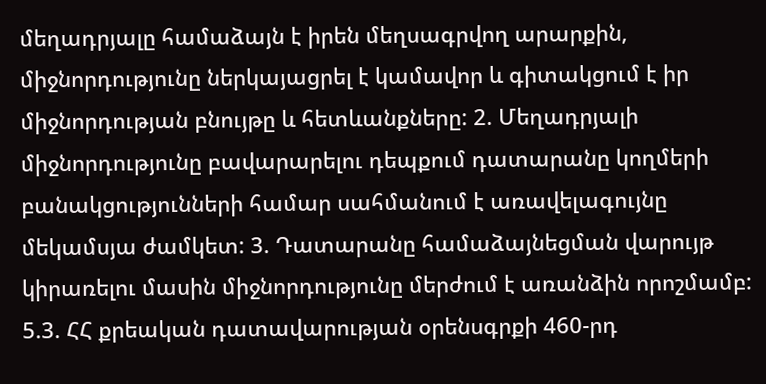մեղադրյալը համաձայն է իրեն մեղսագրվող արարքին, միջնորդությունը ներկայացրել է կամավոր և գիտակցում է իր միջնորդության բնույթը և հետևանքները: 2. Մեղադրյալի միջնորդությունը բավարարելու դեպքում դատարանը կողմերի բանակցությունների համար սահմանում է առավելագույնը մեկամսյա ժամկետ: 3. Դատարանը համաձայնեցման վարույթ կիրառելու մասին միջնորդությունը մերժում է առանձին որոշմամբ:
5.3. ՀՀ քրեական դատավարության օրենսգրքի 460-րդ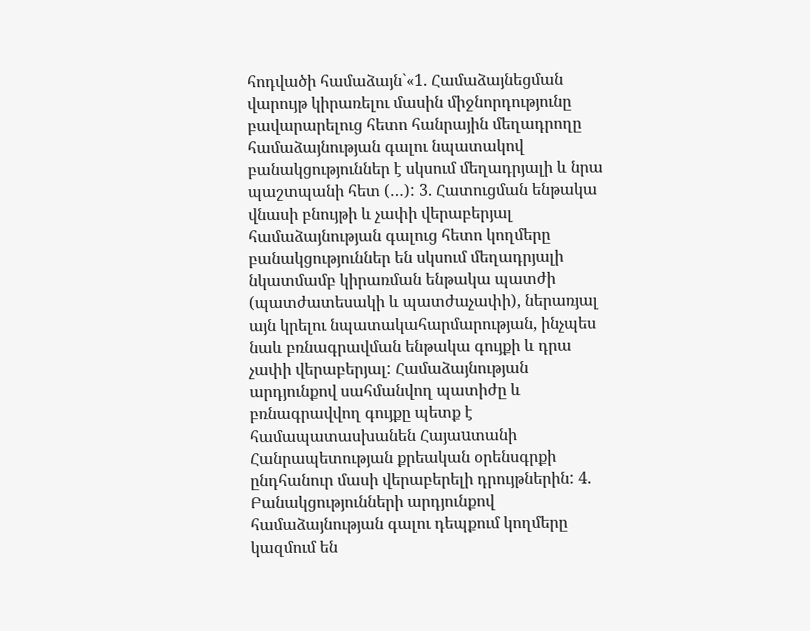հոդվածի համաձայն`«1. Համաձայնեցման վարույթ կիրառելու մասին միջնորդությունը բավարարելուց հետո հանրային մեղադրողը համաձայնության գալու նպատակով բանակցություններ է սկսում մեղադրյալի և նրա պաշտպանի հետ (…): 3. Հատուցման ենթակա վնասի բնույթի և չափի վերաբերյալ համաձայնության գալուց հետո կողմերը բանակցություններ են սկսում մեղադրյալի նկատմամբ կիրառման ենթակա պատժի (պատժատեսակի և պատժաչափի), ներառյալ այն կրելու նպատակահարմարության, ինչպես նաև բռնագրավման ենթակա գույքի և դրա չափի վերաբերյալ: Համաձայնության արդյունքով սահմանվող պատիժը և բռնագրավվող գույքը պետք է համապատասխանեն Հայաuտանի Հանրապետության քրեական օրենսգրքի ընդհանուր մասի վերաբերելի դրույթներին: 4. Բանակցությունների արդյունքով համաձայնության գալու դեպքում կողմերը կազմում են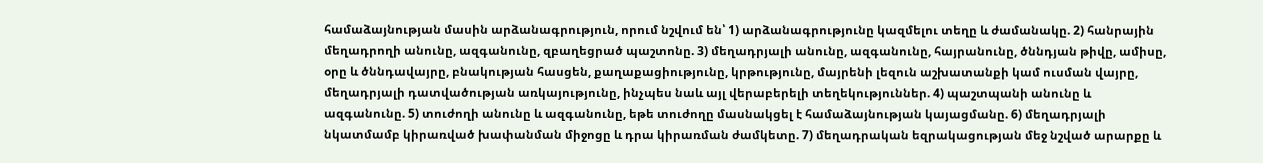համաձայնության մասին արձանագրություն, որում նշվում են՝ 1) արձանագրությունը կազմելու տեղը և ժամանակը. 2) հանրային մեղադրողի անունը, ազգանունը, զբաղեցրած պաշտոնը. 3) մեղադրյալի անունը, ազգանունը, հայրանունը, ծննդյան թիվը, ամիսը, օրը և ծննդավայրը, բնակության հասցեն, քաղաքացիությունը, կրթությունը, մայրենի լեզուն աշխատանքի կամ ուսման վայրը, մեղադրյալի դատվածության առկայությունը, ինչպես նաև այլ վերաբերելի տեղեկություններ. 4) պաշտպանի անունը և ազգանունը. 5) տուժողի անունը և ազգանունը, եթե տուժողը մասնակցել է համաձայնության կայացմանը. 6) մեղադրյալի նկատմամբ կիրառված խափանման միջոցը և դրա կիրառման ժամկետը. 7) մեղադրական եզրակացության մեջ նշված արարքը և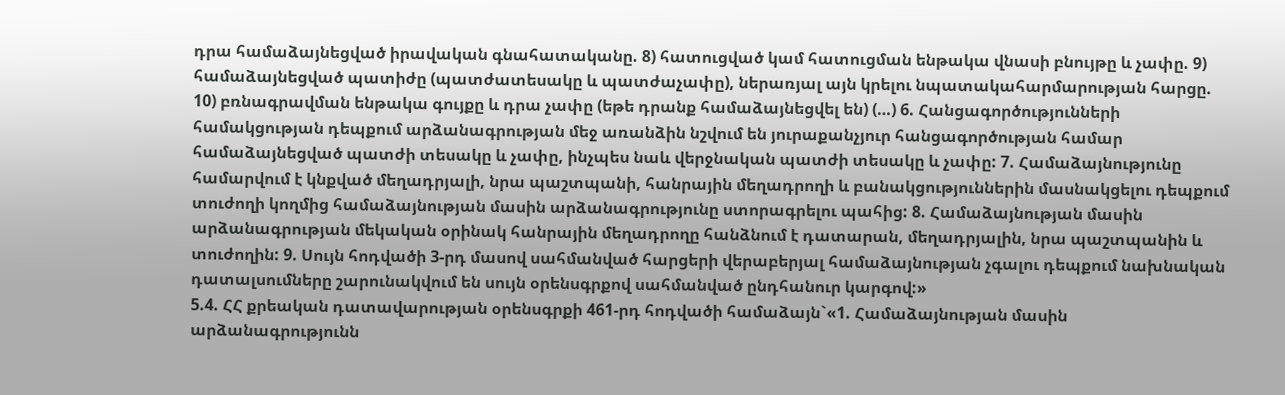դրա համաձայնեցված իրավական գնահատականը. 8) հատուցված կամ հատուցման ենթակա վնասի բնույթը և չափը. 9) համաձայնեցված պատիժը (պատժատեսակը և պատժաչափը), ներառյալ այն կրելու նպատակահարմարության հարցը. 10) բռնագրավման ենթակա գույքը և դրա չափը (եթե դրանք համաձայնեցվել են) (…) 6. Հանցագործությունների համակցության դեպքում արձանագրության մեջ առանձին նշվում են յուրաքանչյուր հանցագործության համար համաձայնեցված պատժի տեսակը և չափը, ինչպես նաև վերջնական պատժի տեսակը և չափը: 7. Համաձայնությունը համարվում է կնքված մեղադրյալի, նրա պաշտպանի, հանրային մեղադրողի և բանակցություններին մասնակցելու դեպքում տուժողի կողմից համաձայնության մասին արձանագրությունը ստորագրելու պահից: 8. Համաձայնության մասին արձանագրության մեկական օրինակ հանրային մեղադրողը հանձնում է դատարան, մեղադրյալին, նրա պաշտպանին և տուժողին: 9. Սույն հոդվածի 3-րդ մասով սահմանված հարցերի վերաբերյալ համաձայնության չգալու դեպքում նախնական դատալսումները շարունակվում են սույն օրենսգրքով սահմանված ընդհանուր կարգով:»
5.4. ՀՀ քրեական դատավարության օրենսգրքի 461-րդ հոդվածի համաձայն`«1. Համաձայնության մասին արձանագրությունն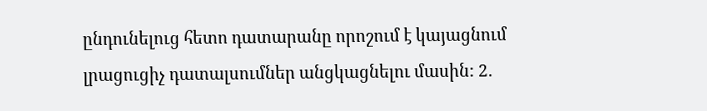ընդունելուց հետո դատարանը որոշում է կայացնում լրացուցիչ դատալսումներ անցկացնելու մասին: 2.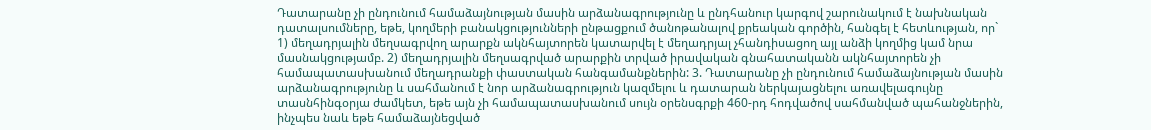Դատարանը չի ընդունում համաձայնության մասին արձանագրությունը և ընդհանուր կարգով շարունակում է նախնական դատալսումները, եթե, կողմերի բանակցությունների ընթացքում ծանոթանալով քրեական գործին, հանգել է հետևության, որ` 1) մեղադրյալին մեղսագրվող արարքն ակնհայտորեն կատարվել է մեղադրյալ չհանդիսացող այլ անձի կողմից կամ նրա մասնակցությամբ. 2) մեղադրյալին մեղսագրված արարքին տրված իրավական գնահատականն ակնհայտորեն չի համապատասխանում մեղադրանքի փաստական հանգամանքներին: 3. Դատարանը չի ընդունում համաձայնության մասին արձանագրությունը և սահմանում է նոր արձանագրություն կազմելու և դատարան ներկայացնելու առավելագույնը տասնհինգօրյա ժամկետ, եթե այն չի համապատասխանում սույն օրենսգրքի 460-րդ հոդվածով սահմանված պահանջներին, ինչպես նաև եթե համաձայնեցված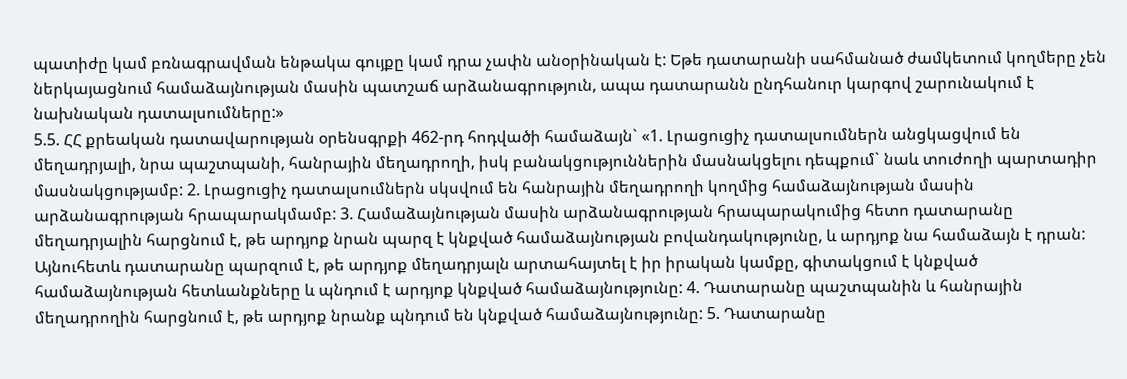պատիժը կամ բռնագրավման ենթակա գույքը կամ դրա չափն անօրինական է: Եթե դատարանի սահմանած ժամկետում կողմերը չեն ներկայացնում համաձայնության մասին պատշաճ արձանագրություն, ապա դատարանն ընդհանուր կարգով շարունակում է նախնական դատալսումները:»
5.5. ՀՀ քրեական դատավարության օրենսգրքի 462-րդ հոդվածի համաձայն` «1. Լրացուցիչ դատալսումներն անցկացվում են մեղադրյալի, նրա պաշտպանի, հանրային մեղադրողի, իսկ բանակցություններին մասնակցելու դեպքում` նաև տուժողի պարտադիր մասնակցությամբ: 2. Լրացուցիչ դատալսումներն սկսվում են հանրային մեղադրողի կողմից համաձայնության մասին արձանագրության հրապարակմամբ: 3. Համաձայնության մասին արձանագրության հրապարակումից հետո դատարանը մեղադրյալին հարցնում է, թե արդյոք նրան պարզ է կնքված համաձայնության բովանդակությունը, և արդյոք նա համաձայն է դրան: Այնուհետև դատարանը պարզում է, թե արդյոք մեղադրյալն արտահայտել է իր իրական կամքը, գիտակցում է կնքված համաձայնության հետևանքները և պնդում է արդյոք կնքված համաձայնությունը: 4. Դատարանը պաշտպանին և հանրային մեղադրողին հարցնում է, թե արդյոք նրանք պնդում են կնքված համաձայնությունը: 5. Դատարանը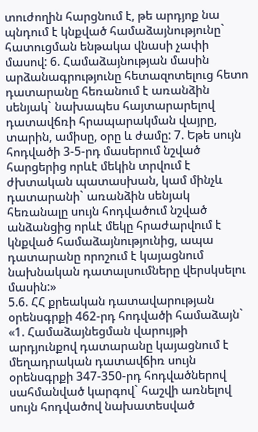տուժողին հարցնում է, թե արդյոք նա պնդում է կնքված համաձայնությունը` հատուցման ենթակա վնասի չափի մասով: 6. Համաձայնության մասին արձանագրությունը հետազոտելուց հետո դատարանը հեռանում է առանձին սենյակ` նախապես հայտարարելով դատավճռի հրապարակման վայրը, տարին, ամիսը, օրը և ժամը: 7. Եթե սույն հոդվածի 3-5-րդ մասերում նշված հարցերից որևէ մեկին տրվում է ժխտական պատասխան, կամ մինչև դատարանի` առանձին սենյակ հեռանալը սույն հոդվածում նշված անձանցից որևէ մեկը հրաժարվում է կնքված համաձայնությունից, ապա դատարանը որոշում է կայացնում նախնական դատալսումները վերսկսելու մասին:»
5.6. ՀՀ քրեական դատավարության օրենսգրքի 462-րդ հոդվածի համաձայն` «1. Համաձայնեցման վարույթի արդյունքով դատարանը կայացնում է մեղադրական դատավճիռ սույն օրենսգրքի 347-350-րդ հոդվածներով սահմանված կարգով` հաշվի առնելով սույն հոդվածով նախատեսված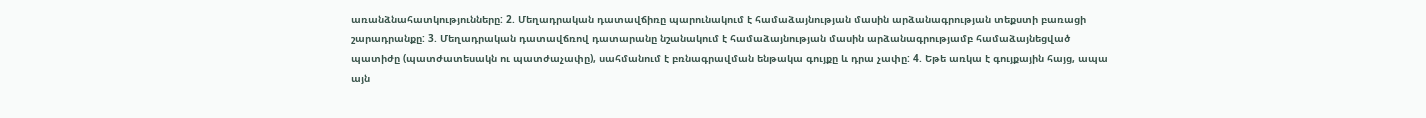առանձնահատկությունները: 2. Մեղադրական դատավճիռը պարունակում է համաձայնության մասին արձանագրության տեքստի բառացի շարադրանքը: 3. Մեղադրական դատավճռով դատարանը նշանակում է համաձայնության մասին արձանագրությամբ համաձայնեցված պատիժը (պատժատեսակն ու պատժաչափը), սահմանում է բռնագրավման ենթակա գույքը և դրա չափը: 4. Եթե առկա է գույքային հայց, ապա այն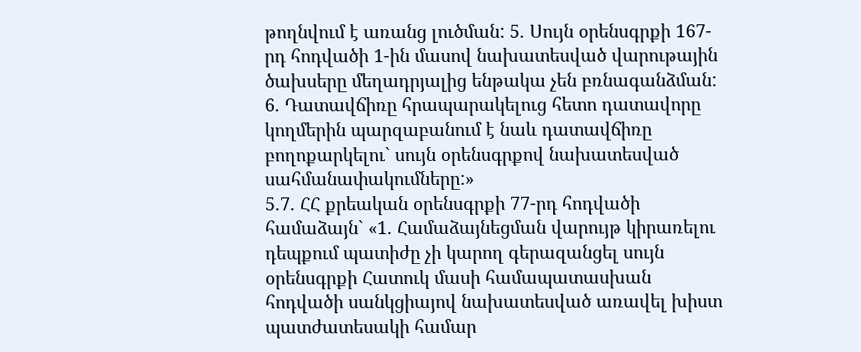թողնվում է առանց լուծման: 5. Սույն օրենսգրքի 167-րդ հոդվածի 1-ին մասով նախատեսված վարութային ծախսերը մեղադրյալից ենթակա չեն բռնագանձման: 6. Դատավճիռը հրապարակելուց հետո դատավորը կողմերին պարզաբանում է նաև դատավճիռը բողոքարկելու` սույն օրենսգրքով նախատեսված սահմանափակումները:»
5.7. ՀՀ քրեական օրենսգրքի 77-րդ հոդվածի համաձայն` «1. Համաձայնեցման վարույթ կիրառելու դեպքում պատիժը չի կարող գերազանցել սույն օրենսգրքի Հատուկ մասի համապատասխան հոդվածի սանկցիայով նախատեսված առավել խիստ պատժատեսակի համար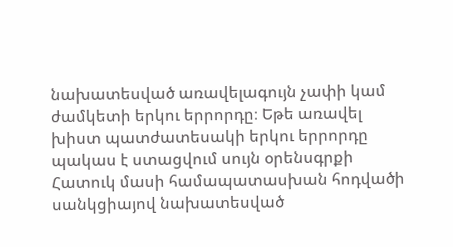նախատեսված առավելագույն չափի կամ ժամկետի երկու երրորդը։ Եթե առավել խիստ պատժատեսակի երկու երրորդը պակաս է ստացվում սույն օրենսգրքի Հատուկ մասի համապատասխան հոդվածի սանկցիայով նախատեսված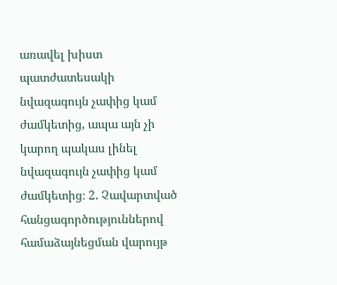առավել խիստ պատժատեսակի նվազագույն չափից կամ ժամկետից, ապա այն չի կարող պակաս լինել նվազագույն չափից կամ ժամկետից։ 2. Չավարտված հանցագործություններով համաձայնեցման վարույթ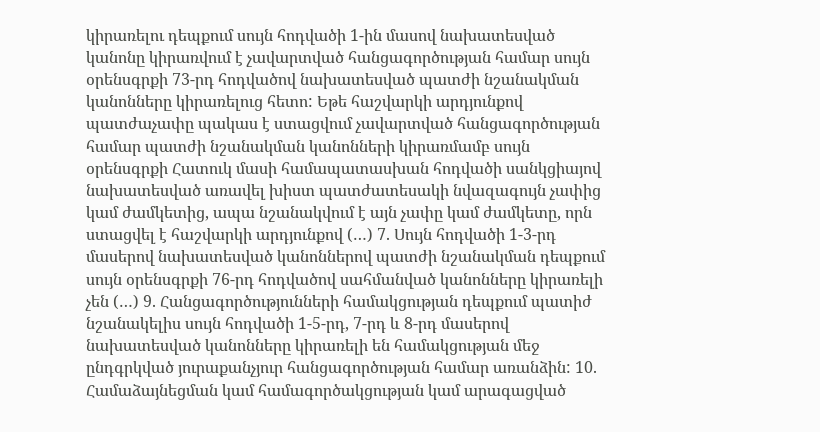կիրառելու դեպքում սույն հոդվածի 1-ին մասով նախատեսված կանոնը կիրառվում է չավարտված հանցագործության համար սույն օրենսգրքի 73-րդ հոդվածով նախատեսված պատժի նշանակման կանոնները կիրառելուց հետո: Եթե հաշվարկի արդյունքով պատժաչափը պակաս է ստացվում չավարտված հանցագործության համար պատժի նշանակման կանոնների կիրառմամբ սույն օրենսգրքի Հատուկ մասի համապատասխան հոդվածի սանկցիայով նախատեսված առավել խիստ պատժատեսակի նվազագույն չափից կամ ժամկետից, ապա նշանակվում է այն չափը կամ ժամկետը, որն ստացվել է հաշվարկի արդյունքով (…) 7. Սույն հոդվածի 1-3-րդ մասերով նախատեսված կանոններով պատժի նշանակման դեպքում սույն օրենսգրքի 76-րդ հոդվածով սահմանված կանոնները կիրառելի չեն (…) 9. Հանցագործությունների համակցության դեպքում պատիժ նշանակելիս սույն հոդվածի 1-5-րդ, 7-րդ և 8-րդ մասերով նախատեսված կանոնները կիրառելի են համակցության մեջ ընդգրկված յուրաքանչյուր հանցագործության համար առանձին: 10. Համաձայնեցման կամ համագործակցության կամ արագացված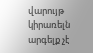վարույթ կիրառելն արգելք չէ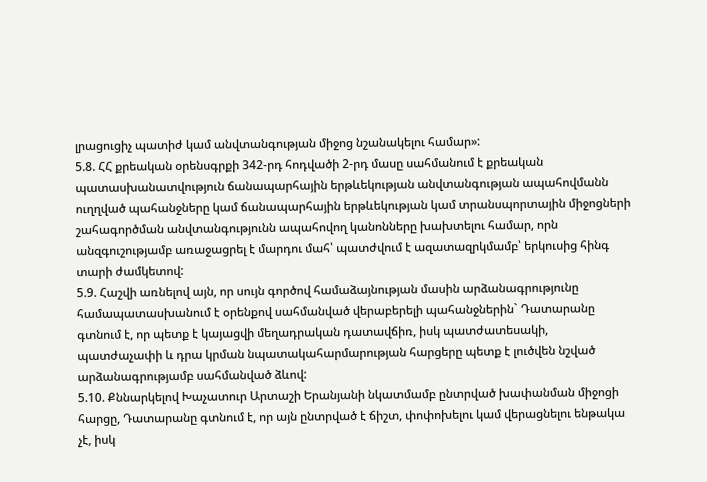լրացուցիչ պատիժ կամ անվտանգության միջոց նշանակելու համար»:
5.8. ՀՀ քրեական օրենսգրքի 342-րդ հոդվածի 2-րդ մասը սահմանում է քրեական պատասխանատվություն ճանապարհային երթևեկության անվտանգության ապահովմանն ուղղված պահանջները կամ ճանապարհային երթևեկության կամ տրանսպորտային միջոցների շահագործման անվտանգությունն ապահովող կանոնները խախտելու համար, որն անզգուշությամբ առաջացրել է մարդու մահ՝ պատժվում է ազատազրկմամբ՝ երկուսից հինգ տարի ժամկետով:
5.9. Հաշվի առնելով այն, որ սույն գործով համաձայնության մասին արձանագրությունը համապատասխանում է օրենքով սահմանված վերաբերելի պահանջներին` Դատարանը գտնում է, որ պետք է կայացվի մեղադրական դատավճիռ, իսկ պատժատեսակի, պատժաչափի և դրա կրման նպատակահարմարության հարցերը պետք է լուծվեն նշված արձանագրությամբ սահմանված ձևով:
5.10. Քննարկելով Խաչատուր Արտաշի Երանյանի նկատմամբ ընտրված խափանման միջոցի հարցը, Դատարանը գտնում է, որ այն ընտրված է ճիշտ, փոփոխելու կամ վերացնելու ենթակա չէ, իսկ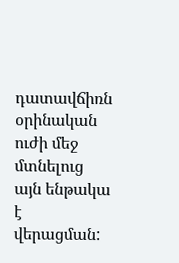դատավճիռն օրինական ուժի մեջ մտնելուց այն ենթակա է վերացման: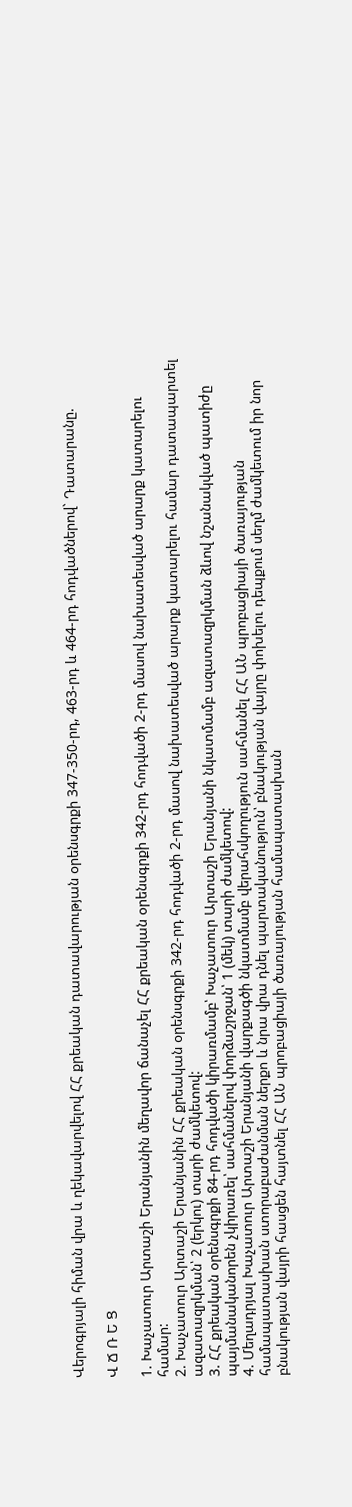Վերոգրյալի հիման վրա և ղեկավարվելով ՀՀ քրեական դատավարության օրենսգրքի 347-350-րդ, 463-րդ և 464-րդ հոդվածներով` Դատարանը.

Վ Ճ Ռ Ե Ց

1. Խաչատուր Արտաշի Երանյանին մեղավոր ճանաչել ՀՀ քրեական օրենսգրքի 342-րդ հոդվածի 2-րդ մասով նախատեսված արարք կատարելու համար:
2. Խաչատուր Արտաշի Երանյանին ՀՀ քրեական օրենսգրքի 342-րդ հոդվածի 2-րդ մասով նախատեսված արարք կատարելու համար դատապարտել ազատազրկման՝ 2 (երկու) տարի ժամկետով:
3. ՀՀ քրեական օրենսգրքի 84-րդ հոդվածի կիրառմամբ՝ Խաչատուր Արտաշի Երանյանի նկատմամբ ազատազրկման ձևով նշանակված պատիժը պայմանականորեն չկիրառել՝ սահմանելով փորձաշրջան՝ 1 (մեկ) տարի ժամկետով:
4. Մեղադրյալ Խաչատուր Արտաշի Երանյանի վարքագծի նկատմամբ վերահսկողություն սահմանել ՀՀ ԱՆ պրոբացիայի ծառայության համապատասխան ստորաբաժանման ներքո և նրա վրա դնել պարտականություն՝ բնակության վայրը փոխելու դեպքում սեղմ ժամկետում իր նոր բնակության վայրի հասցեն հայտնել ՀՀ ԱՆ պրոբացիայի ծառայության համապատասխան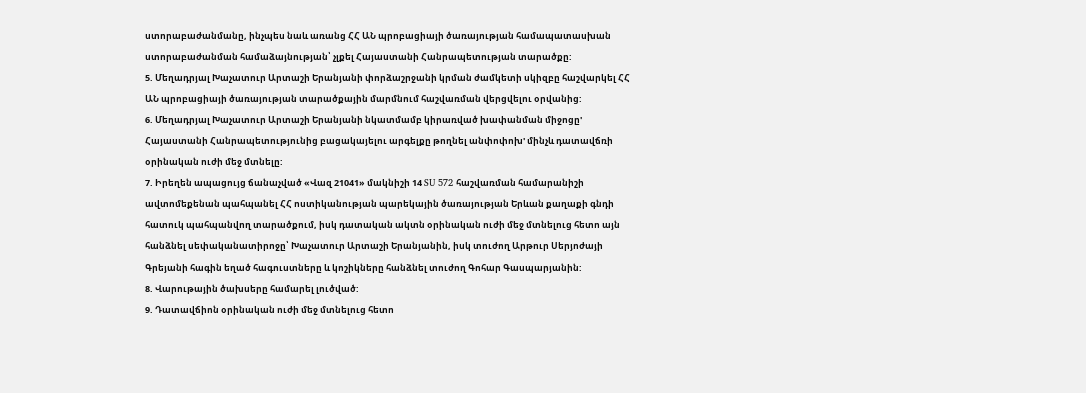ստորաբաժանմանը, ինչպես նաև առանց ՀՀ ԱՆ պրոբացիայի ծառայության համապատասխան ստորաբաժանման համաձայնության՝ չլքել Հայաստանի Հանրապետության տարածքը:
5. Մեղադրյալ Խաչատուր Արտաշի Երանյանի փորձաշրջանի կրման ժամկետի սկիզբը հաշվարկել ՀՀ ԱՆ պրոբացիայի ծառայության տարածքային մարմնում հաշվառման վերցվելու օրվանից:
6. Մեղադրյալ Խաչատուր Արտաշի Երանյանի նկատմամբ կիրառված խափանման միջոցը' Հայաստանի Հանրապետությունից բացակայելու արգելքը թողնել անփոփոխ' մինչև դատավճռի օրինական ուժի մեջ մտնելը:
7. Իրեղեն ապացույց ճանաչված «Վազ 21041» մակնիշի 14 SU 572 հաշվառման համարանիշի ավտոմեքենան պահպանել ՀՀ ոստիկանության պարեկային ծառայության Երևան քաղաքի գնդի հատուկ պահպանվող տարածքում, իսկ դատական ակտն օրինական ուժի մեջ մտնելուց հետո այն հանձնել սեփականատիրոջը՝ Խաչատուր Արտաշի Երանյանին, իսկ տուժող Արթուր Սերյոժայի Գրեյանի հագին եղած հագուստները և կոշիկները հանձնել տուժող Գոհար Գասպարյանին:
8. Վարութային ծախսերը համարել լուծված:
9. Դատավճիոն օրինական ուժի մեջ մտնելուց հետո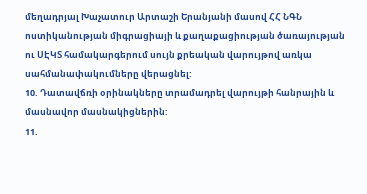մեղադրյալ Խաչատուր Արտաշի Երանյանի մասով ՀՀ ՆԳՆ ոստիկանության միգրացիայի և քաղաքացիության ծառայության ու ՍԷԿՏ համակարգերում սույն քրեական վարույթով առկա սահմանափակումները վերացնել:
10. Դատավճռի օրինակները տրամադրել վարույթի հանրային և մասնավոր մասնակիցներին:
11.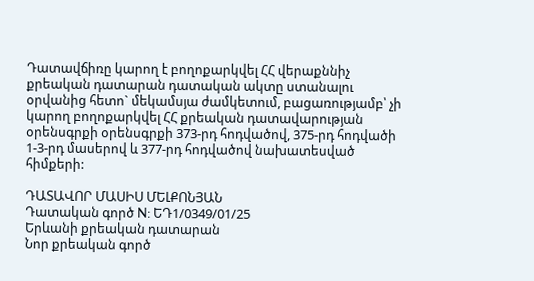Դատավճիռը կարող է բողոքարկվել ՀՀ վերաքննիչ քրեական դատարան դատական ակտը ստանալու օրվանից հետո` մեկամսյա ժամկետում, բացառությամբ՝ չի կարող բողոքարկվել ՀՀ քրեական դատավարության օրենսգրքի օրենսգրքի 373-րդ հոդվածով, 375-րդ հոդվածի 1-3-րդ մասերով և 377-րդ հոդվածով նախատեսված հիմքերի:

ԴԱՏԱՎՈՐ ՄԱՍԻՍ ՄԵԼՔՈՆՅԱՆ
Դատական գործ N: ԵԴ1/0349/01/25
Երևանի քրեական դատարան
Նոր քրեական գործ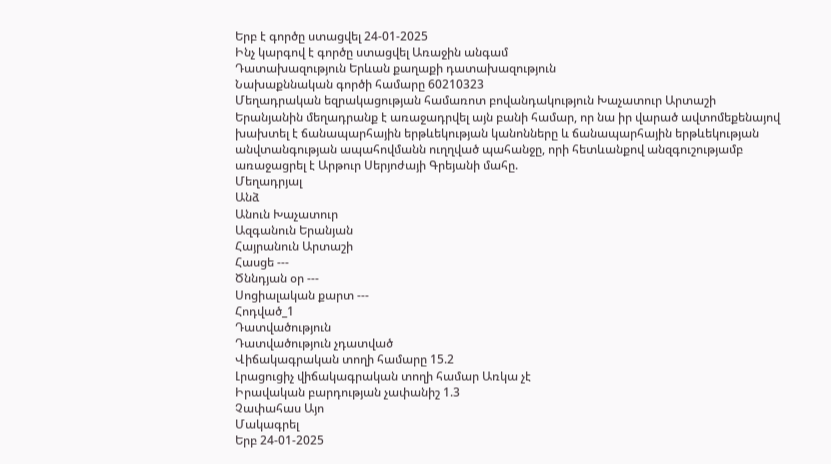Երբ է գործը ստացվել 24-01-2025
Ինչ կարգով է գործը ստացվել Առաջին անգամ
Դատախազություն Երևան քաղաքի դատախազություն
Նախաքննական գործի համարը 60210323
Մեղադրական եզրակացության համառոտ բովանդակություն Խաչատուր Արտաշի Երանյանին մեղադրանք է առաջադրվել այն բանի համար, որ նա իր վարած ավտոմեքենայով խախտել է ճանապարհային երթևեկության կանոնները և ճանապարհային երթևեկության անվտանգության ապահովմանն ուղղված պահանջը, որի հետևանքով անզգուշությամբ առաջացրել է Արթուր Սերյոժայի Գրեյանի մահը.
Մեղադրյալ
Անձ
Անուն Խաչատուր
Ազգանուն Երանյան
Հայրանուն Արտաշի
Հասցե ---
Ծննդյան օր ---
Սոցիալական քարտ ---
Հոդված_1
Դատվածություն
Դատվածություն չդատված
Վիճակագրական տողի համարը 15.2
Լրացուցիչ վիճակագրական տողի համար Առկա չէ
Իրավական բարդության չափանիշ 1.3
Չափահաս Այո
Մակագրել
Երբ 24-01-2025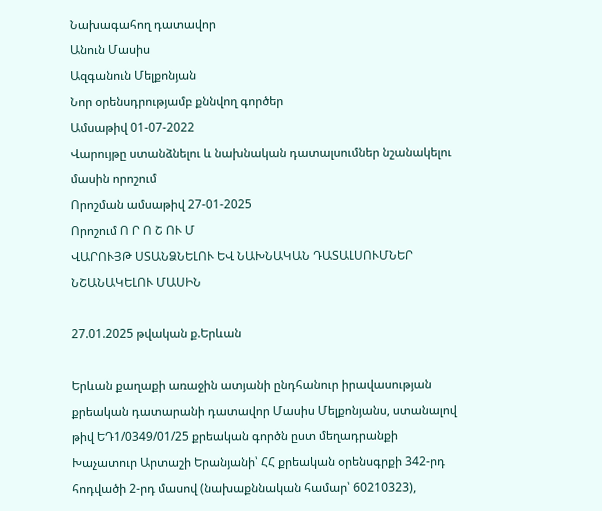Նախագահող դատավոր
Անուն Մասիս
Ազգանուն Մելքոնյան
Նոր օրենսդրությամբ քննվող գործեր
Ամսաթիվ 01-07-2022
Վարույթը ստանձնելու և նախնական դատալսումներ նշանակելու մասին որոշում
Որոշման ամսաթիվ 27-01-2025
Որոշում Ո Ր Ո Շ ՈՒ Մ
ՎԱՐՈՒՅԹ ՍՏԱՆՁՆԵԼՈՒ ԵՎ ՆԱԽՆԱԿԱՆ ԴԱՏԱԼՍՈՒՄՆԵՐ ՆՇԱՆԱԿԵԼՈՒ ՄԱՍԻՆ

27.01.2025 թվական ք.Երևան

Երևան քաղաքի առաջին ատյանի ընդհանուր իրավասության քրեական դատարանի դատավոր Մասիս Մելքոնյանս, ստանալով թիվ ԵԴ1/0349/01/25 քրեական գործն ըստ մեղադրանքի Խաչատուր Արտաշի Երանյանի՝ ՀՀ քրեական օրենսգրքի 342-րդ հոդվածի 2-րդ մասով (նախաքննական համար՝ 60210323),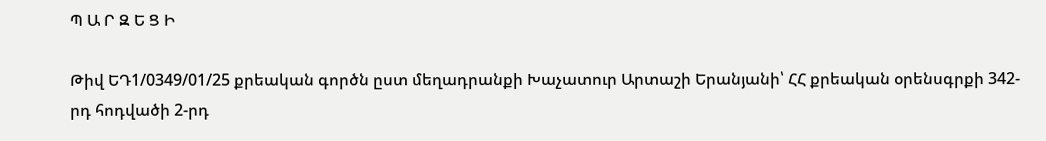Պ Ա Ր Զ Ե Ց Ի

Թիվ ԵԴ1/0349/01/25 քրեական գործն ըստ մեղադրանքի Խաչատուր Արտաշի Երանյանի՝ ՀՀ քրեական օրենսգրքի 342-րդ հոդվածի 2-րդ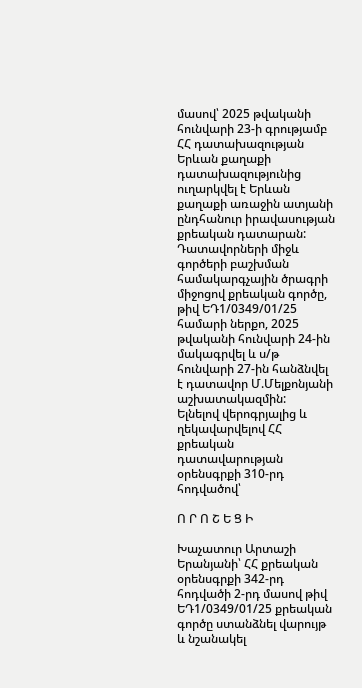մասով՝ 2025 թվականի հունվարի 23-ի գրությամբ ՀՀ դատախազության Երևան քաղաքի դատախազությունից ուղարկվել է Երևան քաղաքի առաջին ատյանի ընդհանուր իրավասության քրեական դատարան:
Դատավորների միջև գործերի բաշխման համակարգչային ծրագրի միջոցով քրեական գործը, թիվ ԵԴ1/0349/01/25 համարի ներքո, 2025 թվականի հունվարի 24-ին մակագրվել և ս/թ հունվարի 27-ին հանձնվել է դատավոր Մ.Մելքոնյանի աշխատակազմին:
Ելնելով վերոգրյալից և ղեկավարվելով ՀՀ քրեական դատավարության օրենսգրքի 310-րդ հոդվածով՝

Ո Ր Ո Շ Ե Ց Ի

Խաչատուր Արտաշի Երանյանի՝ ՀՀ քրեական օրենսգրքի 342-րդ հոդվածի 2-րդ մասով թիվ ԵԴ1/0349/01/25 քրեական գործը ստանձնել վարույթ և նշանակել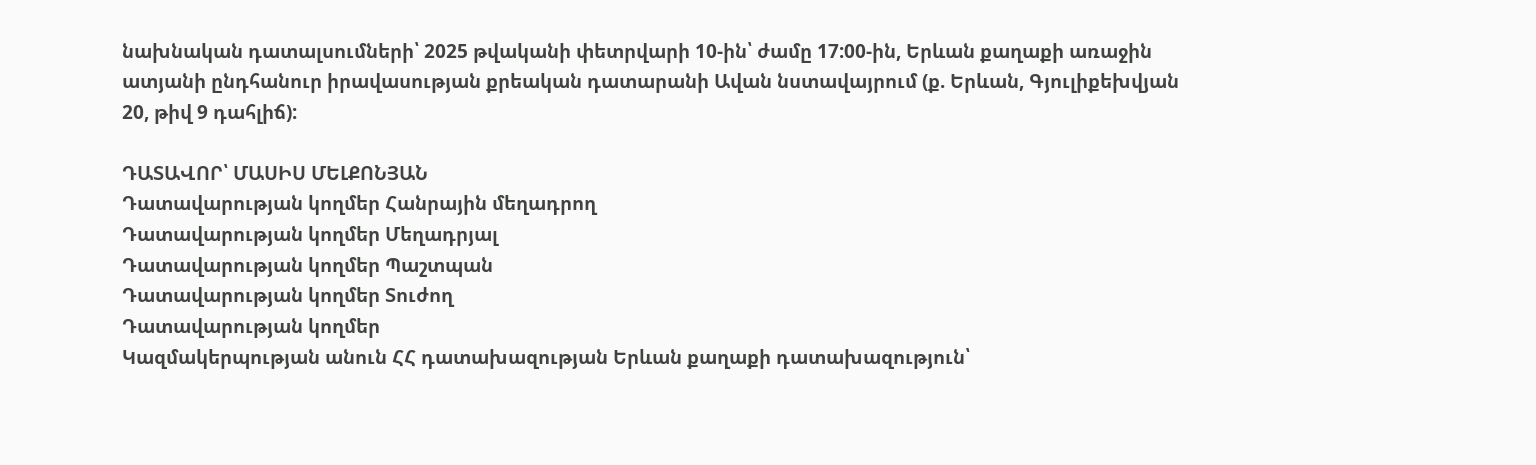նախնական դատալսումների՝ 2025 թվականի փետրվարի 10-ին՝ ժամը 17:00-ին, Երևան քաղաքի առաջին ատյանի ընդհանուր իրավասության քրեական դատարանի Ավան նստավայրում (ք. Երևան, Գյուլիքեխվյան 20, թիվ 9 դահլիճ):

ԴԱՏԱՎՈՐ՝ ՄԱՍԻՍ ՄԵԼՔՈՆՅԱՆ
Դատավարության կողմեր Հանրային մեղադրող
Դատավարության կողմեր Մեղադրյալ
Դատավարության կողմեր Պաշտպան
Դատավարության կողմեր Տուժող
Դատավարության կողմեր
Կազմակերպության անուն ՀՀ դատախազության Երևան քաղաքի դատախազություն՝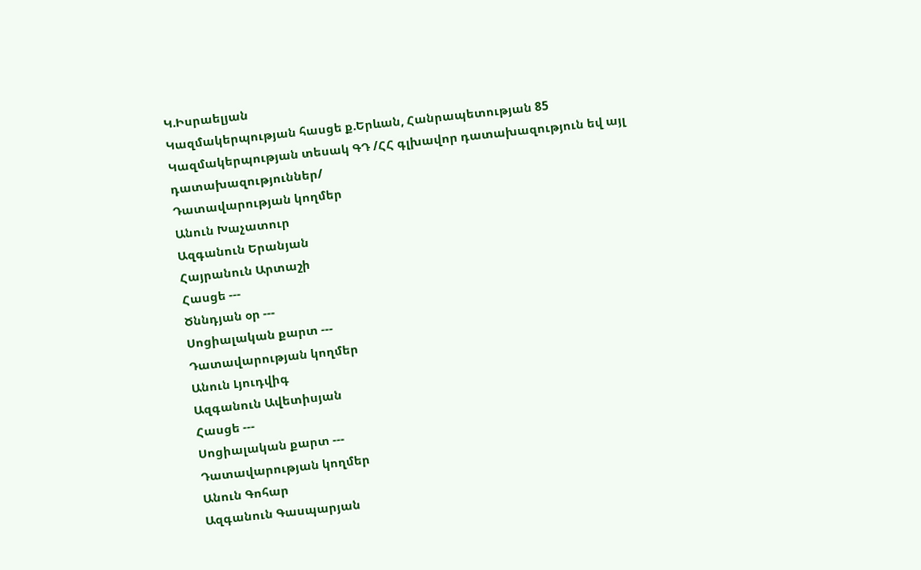Կ.Իսրաելյան
Կազմակերպության հասցե ք.Երևան, Հանրապետության 85
Կազմակերպության տեսակ ԳԴ /ՀՀ գլխավոր դատախազություն եվ այլ դատախազություններ/
Դատավարության կողմեր
Անուն Խաչատուր
Ազգանուն Երանյան
Հայրանուն Արտաշի
Հասցե ---
Ծննդյան օր ---
Սոցիալական քարտ ---
Դատավարության կողմեր
Անուն Լյուդվիգ
Ազգանուն Ավետիսյան
Հասցե ---
Սոցիալական քարտ ---
Դատավարության կողմեր
Անուն Գոհար
Ազգանուն Գասպարյան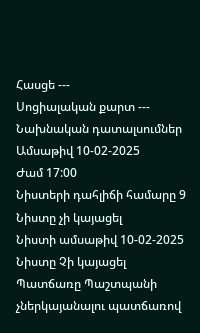Հասցե ---
Սոցիալական քարտ ---
Նախնական դատալսումներ
Ամսաթիվ 10-02-2025
Ժամ 17:00
Նիստերի դահլիճի համարը 9
Նիստը չի կայացել
Նիստի ամսաթիվ 10-02-2025
Նիստը Չի կայացել
Պատճառը Պաշտպանի չներկայանալու պատճառով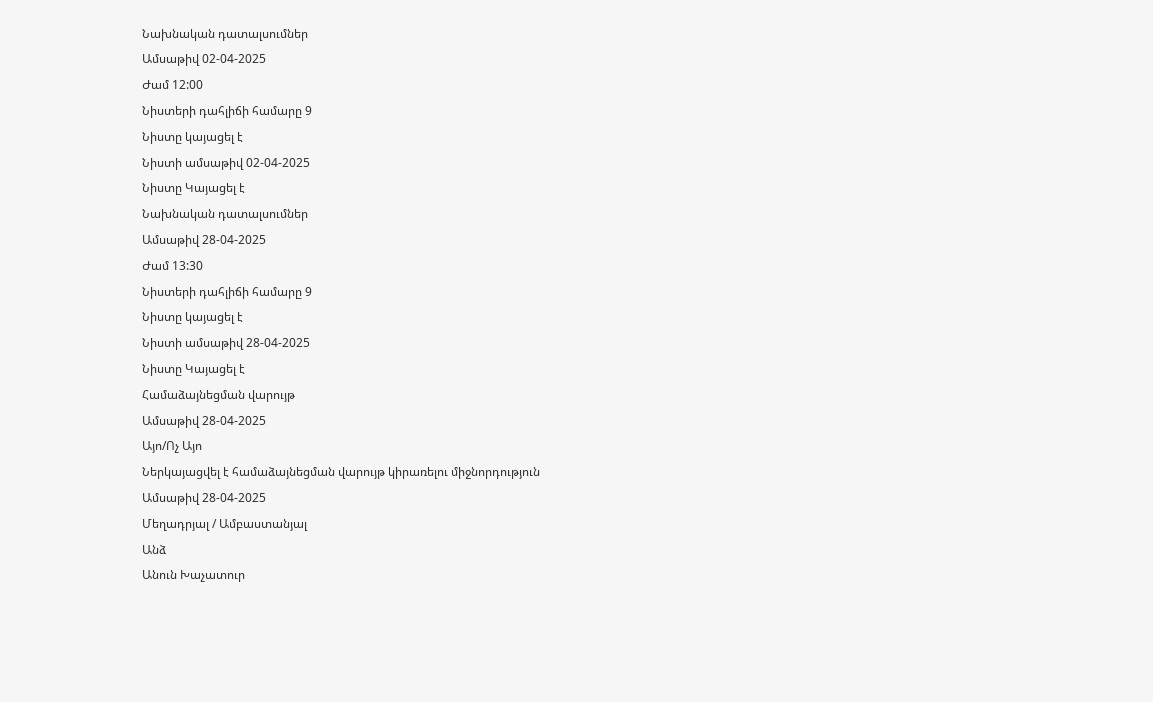Նախնական դատալսումներ
Ամսաթիվ 02-04-2025
Ժամ 12:00
Նիստերի դահլիճի համարը 9
Նիստը կայացել է
Նիստի ամսաթիվ 02-04-2025
Նիստը Կայացել է
Նախնական դատալսումներ
Ամսաթիվ 28-04-2025
Ժամ 13:30
Նիստերի դահլիճի համարը 9
Նիստը կայացել է
Նիստի ամսաթիվ 28-04-2025
Նիստը Կայացել է
Համաձայնեցման վարույթ
Ամսաթիվ 28-04-2025
Այո/Ոչ Այո
Ներկայացվել է համաձայնեցման վարույթ կիրառելու միջնորդություն
Ամսաթիվ 28-04-2025
Մեղադրյալ / Ամբաստանյալ
Անձ
Անուն Խաչատուր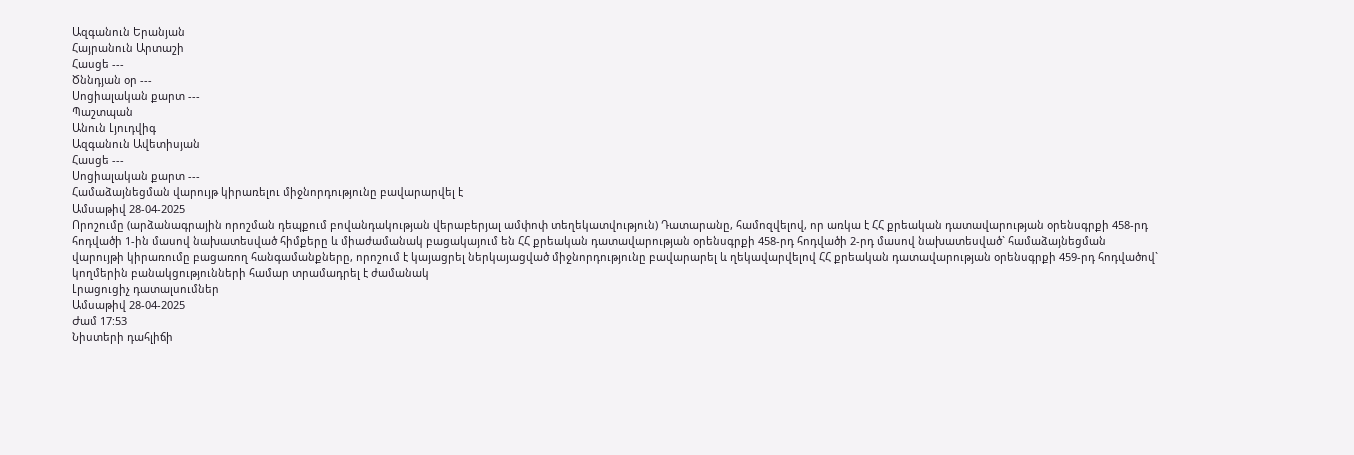Ազգանուն Երանյան
Հայրանուն Արտաշի
Հասցե ---
Ծննդյան օր ---
Սոցիալական քարտ ---
Պաշտպան
Անուն Լյուդվիգ
Ազգանուն Ավետիսյան
Հասցե ---
Սոցիալական քարտ ---
Համաձայնեցման վարույթ կիրառելու միջնորդությունը բավարարվել է
Ամսաթիվ 28-04-2025
Որոշումը (արձանագրային որոշման դեպքում բովանդակության վերաբերյալ ամփոփ տեղեկատվություն) Դատարանը, համոզվելով, որ առկա է ՀՀ քրեական դատավարության օրենսգրքի 458-րդ հոդվածի 1-ին մասով նախատեսված հիմքերը և միաժամանակ բացակայում են ՀՀ քրեական դատավարության օրենսգրքի 458-րդ հոդվածի 2-րդ մասով նախատեսված` համաձայնեցման վարույթի կիրառումը բացառող հանգամանքները, որոշում է կայացրել ներկայացված միջնորդությունը բավարարել և ղեկավարվելով ՀՀ քրեական դատավարության օրենսգրքի 459-րդ հոդվածով` կողմերին բանակցությունների համար տրամադրել է ժամանակ
Լրացուցիչ դատալսումներ
Ամսաթիվ 28-04-2025
Ժամ 17:53
Նիստերի դահլիճի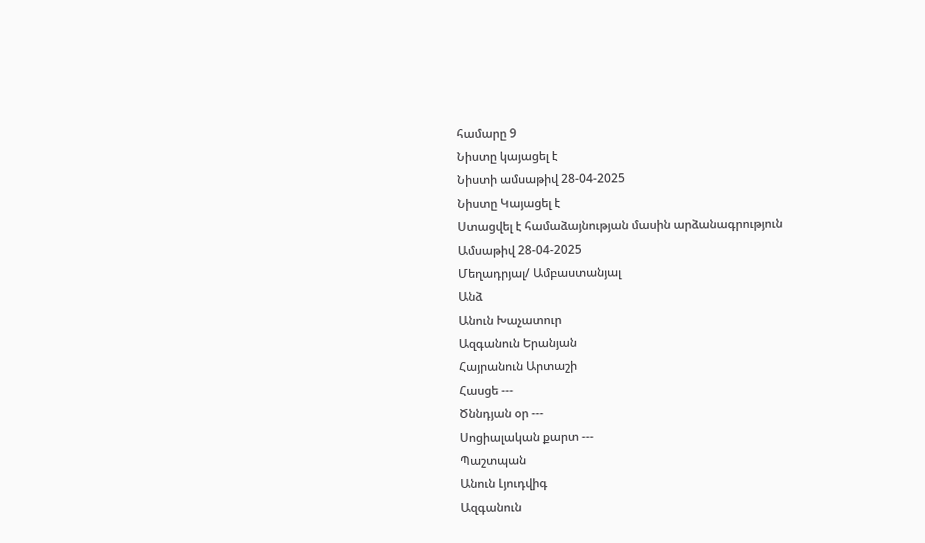համարը 9
Նիստը կայացել է
Նիստի ամսաթիվ 28-04-2025
Նիստը Կայացել է
Ստացվել է համաձայնության մասին արձանագրություն
Ամսաթիվ 28-04-2025
Մեղադրյալ/ Ամբաստանյալ
Անձ
Անուն Խաչատուր
Ազգանուն Երանյան
Հայրանուն Արտաշի
Հասցե ---
Ծննդյան օր ---
Սոցիալական քարտ ---
Պաշտպան
Անուն Լյուդվիգ
Ազգանուն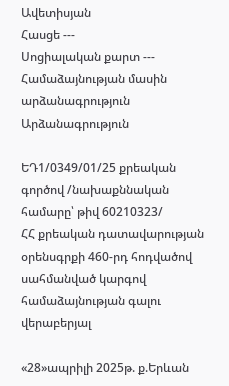Ավետիսյան
Հասցե ---
Սոցիալական քարտ ---
Համաձայնության մասին արձանագրություն Արձանագրություն

ԵԴ1/0349/01/25 քրեական գործով /նախաքննական համարը՝ թիվ 60210323/
ՀՀ քրեական դատավարության օրենսգրքի 460-րդ հոդվածով սահմանված կարգով համաձայնության գալու վերաբերյալ

«28»ապրիլի 2025թ. ք.Երևան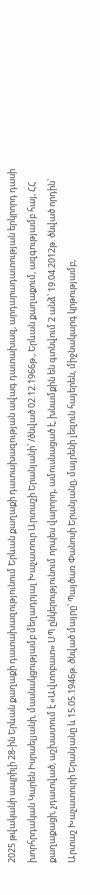2025 թվականի ապրիլի 28-ին Երևան քաղաքի դատախազությունում Երևան քաղաքի դատախազության ավագ դատախազ, արդարադատության երկրորդ դասի խորհրդական Կարեն Իսրաելյանի, մասնակցությամբ մեղադրյալ Խաչատուր Արտաշի Երանյանի՝ /ծնված 02.12.1966թ., Երևան քաղաքում, ազգությամբ հայ, ՀՀ քաղաքացի, չդատված, աշխատում է «Ավտոբատ» ՍՊ ընկերությունում որպես վարորդ, ամուսնացած է, խնամքին են գտնվում 2 անձ՝ 19.04.2012թ. ծնված որդին՝ Արտաշ Խաչատուրի Երանյանը և 15.05.1946թ. ծնված մայրը՝ Պայծառ Փանոսի Երանյանը, մայրենի լեզուն հայերեն, միջնակարգ կրթությամբ,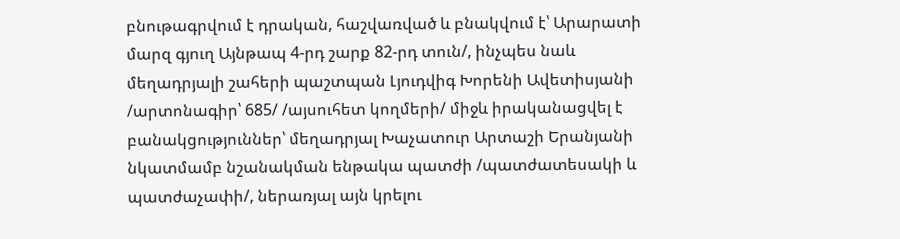բնութագրվում է դրական, հաշվառված և բնակվում է՝ Արարատի մարզ գյուղ Այնթապ 4-րդ շարք 82-րդ տուն/, ինչպես նաև մեղադրյալի շահերի պաշտպան Լյուդվիգ Խորենի Ավետիսյանի /արտոնագիր՝ 685/ /այսուհետ կողմերի/ միջև իրականացվել է բանակցություններ՝ մեղադրյալ Խաչատուր Արտաշի Երանյանի նկատմամբ նշանակման ենթակա պատժի /պատժատեսակի և պատժաչափի/, ներառյալ այն կրելու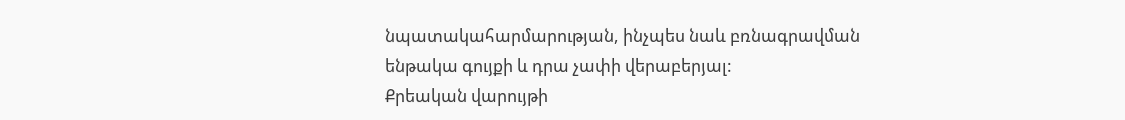նպատակահարմարության, ինչպես նաև բռնագրավման ենթակա գույքի և դրա չափի վերաբերյալ:
Քրեական վարույթի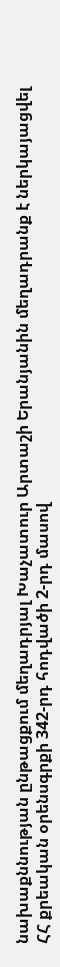նախաքննության ընթացքում մեղադրյալ Խաչատուր Արտաշի Երանյանին մեղադրանք է ներկայացվել ՀՀ քրեական օրենսգրքի 342-րդ հոդվածի 2-րդ մասով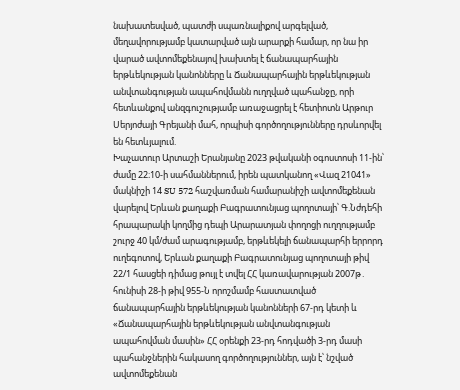նախատեսված, պատժի սպառնալիքով արգելված, մեղավորությամբ կատարված այն արարքի համար, որ նա իր վարած ավտոմեքենայով խախտել է ճանապարհային երթևեկության կանոնները և Ճանապարհային երթևեկության անվտանգության ապահովմանն ուղղված պահանջը, որի հետևանքով անզգուշությամբ առաջացրել է հետիոտն Արթուր Սերյոժայի Գրեյանի մահ, որպիսի գործողությունները դրսևորվել են հետևյալում.
Խաչատուր Արտաշի Երանյանը 2023 թվականի օգոստոսի 11-ին՝ ժամը 22։10-ի սահմաններում, իրեն պատկանող «Վազ 21041» մակնիշի 14 SU 572 հաշվառման համարանիշի ավտոմեքենան վարելով Երևան քաղաքի Բագրատունյաց պողոտայի՝ Գ.Նժդեհի հրապարակի կողմից դեպի Արարատյան փողոցի ուղղությամբ շուրջ 40 կմ/ժամ արագությամբ, երթևեկելի ճանապարհի երրորդ ուղեգոտով, Երևան քաղաքի Բագրատունյաց պողոտայի թիվ 22/1 հասցեի դիմաց թույլ է տվել ՀՀ կառավարության 2007թ․ հունիսի 28-ի թիվ 955-Ն որոշմամբ հաստատված ճանապարհային երթևեկության կանոնների 67-րդ կետի և «Ճանապարհային երթևեկության անվտանգության ապահովման մասին» ՀՀ օրենքի 23-րդ հոդվածի 3-րդ մասի պահանջներին հակասող գործողություններ, այն է՝ նշված ավտոմեքենան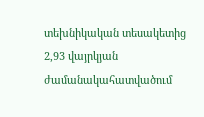տեխնիկական տեսակետից 2,93 վայրկյան ժամանակահատվածում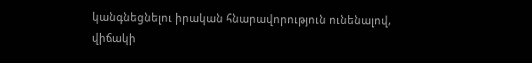կանգնեցնելու իրական հնարավորություն ունենալով, վիճակի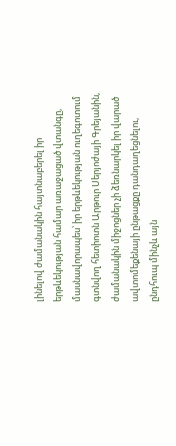լինելով ժամանակին հայտնաբերել իր երթևեկության համար առաջացած վտանգը, մասնավորապես՝ իր երթևեկության ուղեգոտում գտնվող հետիոտն Արթուր Սերյոժայի Գրեյանին, ժամանակին միջոցներ չի ձեռնարկել իր վարած ավտոմեքենայի ընթացքը դանդաղեցնելու, ընդհուպ մինչև այն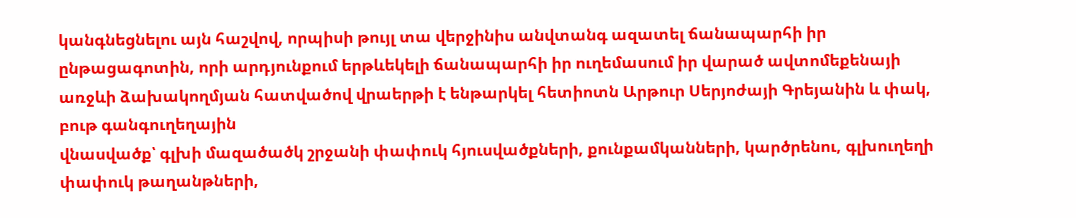կանգնեցնելու այն հաշվով, որպիսի թույլ տա վերջինիս անվտանգ ազատել ճանապարհի իր ընթացագոտին, որի արդյունքում երթևեկելի ճանապարհի իր ուղեմասում իր վարած ավտոմեքենայի առջևի ձախակողմյան հատվածով վրաերթի է ենթարկել հետիոտն Արթուր Սերյոժայի Գրեյանին և փակ, բութ գանգուղեղային
վնասվածք՝ գլխի մազածածկ շրջանի փափուկ հյուսվածքների, քունքամկանների, կարծրենու, գլխուղեղի փափուկ թաղանթների,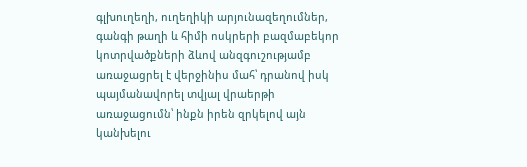գլխուղեղի, ուղեղիկի արյունազեղումներ, գանգի թաղի և հիմի ոսկրերի բազմաբեկոր կոտրվածքների ձևով անզգուշությամբ առաջացրել է վերջինիս մահ՝ դրանով իսկ պայմանավորել տվյալ վրաերթի առաջացումն՝ ինքն իրեն զրկելով այն կանխելու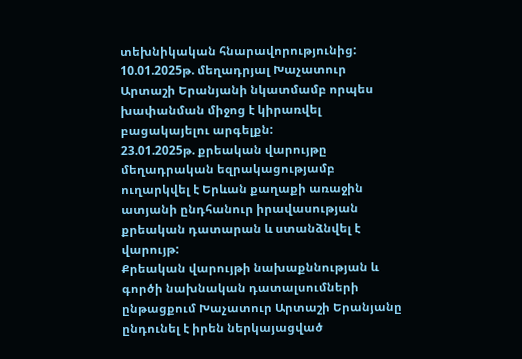տեխնիկական հնարավորությունից:
10.01.2025թ. մեղադրյալ Խաչատուր Արտաշի Երանյանի նկատմամբ որպես խափանման միջոց է կիրառվել բացակայելու արգելքն:
23.01.2025թ. քրեական վարույթը մեղադրական եզրակացությամբ ուղարկվել է Երևան քաղաքի առաջին ատյանի ընդհանուր իրավասության քրեական դատարան և ստանձնվել է վարույթ:
Քրեական վարույթի նախաքննության և գործի նախնական դատալսումների ընթացքում Խաչատուր Արտաշի Երանյանը ընդունել է իրեն ներկայացված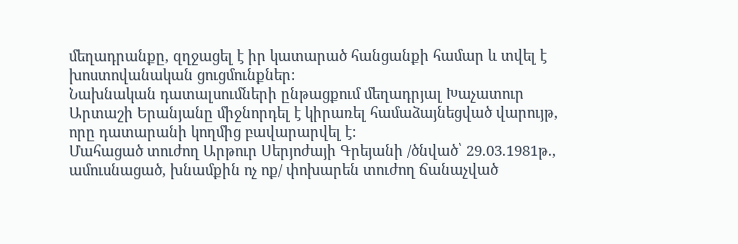մեղադրանքը, զղջացել է իր կատարած հանցանքի համար և տվել է խոստովանական ցուցմունքներ:
Նախնական դատալսումների ընթացքում մեղադրյալ Խաչատուր Արտաշի Երանյանը միջնորդել է կիրառել համաձայնեցված վարույթ, որը դատարանի կողմից բավարարվել է:
Մահացած տուժող Արթուր Սերյոժայի Գրեյանի /ծնված՝ 29.03.1981թ., ամուսնացած, խնամքին ոչ ոք/ փոխարեն տուժող ճանաչված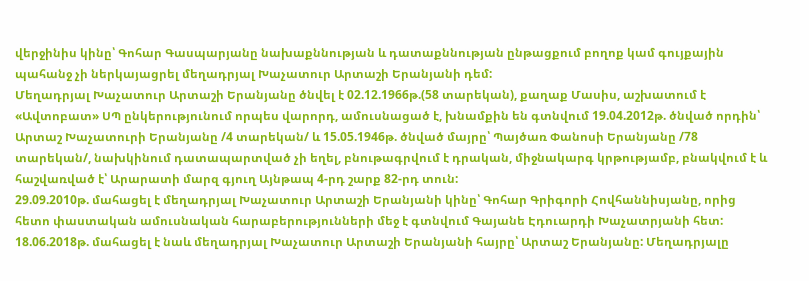վերջինիս կինը՝ Գոհար Գասպարյանը նախաքննության և դատաքննության ընթացքում բողոք կամ գույքային պահանջ չի ներկայացրել մեղադրյալ Խաչատուր Արտաշի Երանյանի դեմ:
Մեղադրյալ Խաչատուր Արտաշի Երանյանը ծնվել է 02.12.1966թ.(58 տարեկան), քաղաք Մասիս, աշխատում է «Ավտոբատ» ՍՊ ընկերությունում որպես վարորդ, ամուսնացած է, խնամքին են գտնվում 19.04.2012թ. ծնված որդին՝ Արտաշ Խաչատուրի Երանյանը /4 տարեկան/ և 15.05.1946թ. ծնված մայրը՝ Պայծառ Փանոսի Երանյանը /78 տարեկան/, նախկինում դատապարտված չի եղել, բնութագրվում է դրական, միջնակարգ կրթությամբ, բնակվում է և հաշվառված է՝ Արարատի մարզ գյուղ Այնթապ 4-րդ շարք 82-րդ տուն:
29.09.2010թ. մահացել է մեղադրյալ Խաչատուր Արտաշի Երանյանի կինը՝ Գոհար Գրիգորի Հովհաննիսյանը, որից հետո փաստական ամուսնական հարաբերությունների մեջ է գտնվում Գայանե Էդուարդի Խաչատրյանի հետ:
18.06.2018թ. մահացել է նաև մեղադրյալ Խաչատուր Արտաշի Երանյանի հայրը՝ Արտաշ Երանյանը: Մեղադրյալը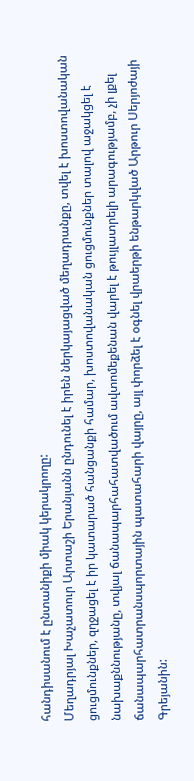հանդիսանում է ընտանիքի միակ կերակրողը:
Մեղադրյալ Խաչատուր Արտաշի Երանյանն ընդունել է իրեն ներկայացված մեղադրանքը, տվել է խոստովանական ցուցմունքներ, զղջացել է իր կատարած հանցանքի համար, խոստովանական ցուցմունքներ տալով աջակցել է նախաքննությանը, տվյալ ճանապարհահատվածում ավտոմեքենան վարել է թույլատրելի արագությամբ, չի լքել ճանապարհատրանսպորտային պատահարի վայրը, այլ փորձել է օգնել վրաերթի ենթարկված Արթուր Սերյոժայի Գրեյանին: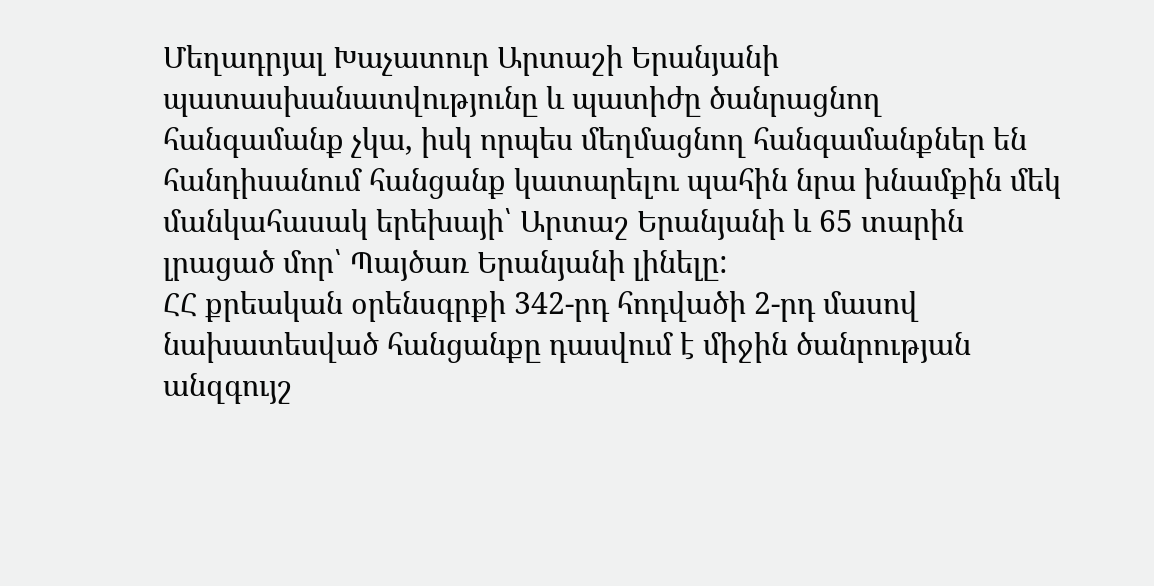Մեղադրյալ Խաչատուր Արտաշի Երանյանի պատասխանատվությունը և պատիժը ծանրացնող հանգամանք չկա, իսկ որպես մեղմացնող հանգամանքներ են հանդիսանում հանցանք կատարելու պահին նրա խնամքին մեկ մանկահասակ երեխայի՝ Արտաշ Երանյանի և 65 տարին լրացած մոր՝ Պայծառ Երանյանի լինելը:
ՀՀ քրեական օրենսգրքի 342-րդ հոդվածի 2-րդ մասով նախատեսված հանցանքը դասվում է միջին ծանրության անզգույշ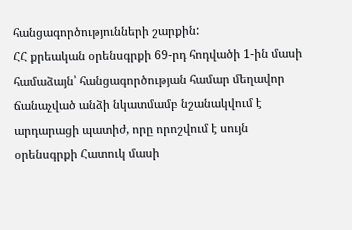հանցագործությունների շարքին:
ՀՀ քրեական օրենսգրքի 69-րդ հոդվածի 1-ին մասի համաձայն՝ հանցագործության համար մեղավոր ճանաչված անձի նկատմամբ նշանակվում է արդարացի պատիժ, որը որոշվում է սույն օրենսգրքի Հատուկ մասի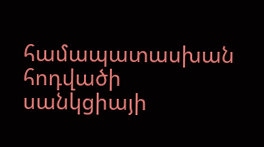համապատասխան հոդվածի սանկցիայի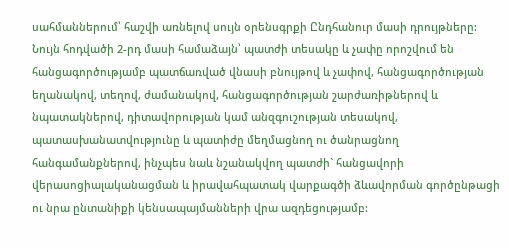սահմաններում՝ հաշվի առնելով սույն օրենսգրքի Ընդհանուր մասի դրույթները:
Նույն հոդվածի 2-րդ մասի համաձայն՝ պատժի տեսակը և չափը որոշվում են հանցագործությամբ պատճառված վնասի բնույթով և չափով, հանցագործության եղանակով, տեղով, ժամանակով, հանցագործության շարժառիթներով և նպատակներով, դիտավորության կամ անզգուշության տեսակով, պատասխանատվությունը և պատիժը մեղմացնող ու ծանրացնող հանգամանքներով, ինչպես նաև նշանակվող պատժի` հանցավորի վերասոցիալականացման և իրավահպատակ վարքագծի ձևավորման գործընթացի ու նրա ընտանիքի կենսապայմանների վրա ազդեցությամբ: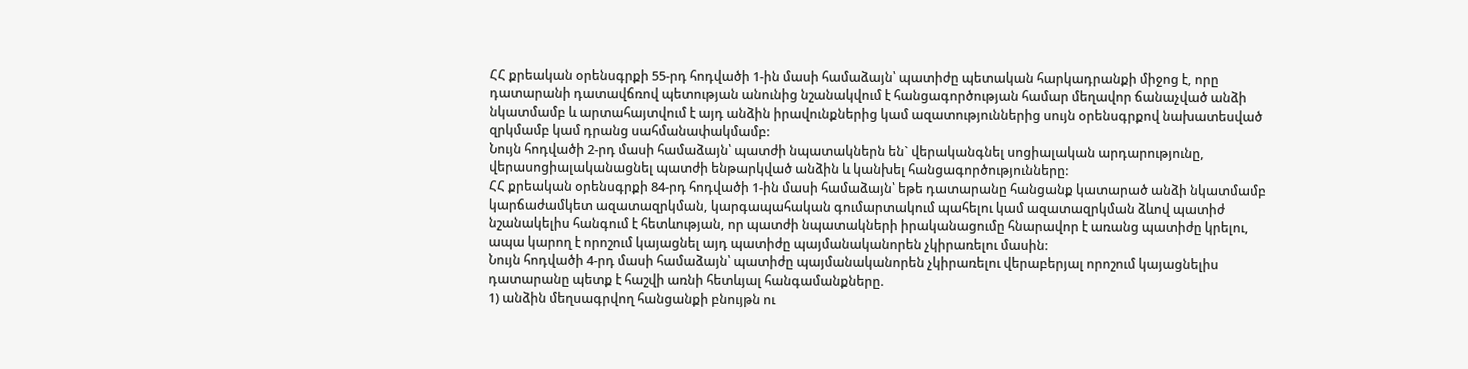ՀՀ քրեական օրենսգրքի 55-րդ հոդվածի 1-ին մասի համաձայն՝ պատիժը պետական հարկադրանքի միջոց է, որը դատարանի դատավճռով պետության անունից նշանակվում է հանցագործության համար մեղավոր ճանաչված անձի նկատմամբ և արտահայտվում է այդ անձին իրավունքներից կամ ազատություններից սույն օրենսգրքով նախատեսված զրկմամբ կամ դրանց սահմանափակմամբ:
Նույն հոդվածի 2-րդ մասի համաձայն՝ պատժի նպատակներն են` վերականգնել սոցիալական արդարությունը, վերասոցիալականացնել պատժի ենթարկված անձին և կանխել հանցագործությունները:
ՀՀ քրեական օրենսգրքի 84-րդ հոդվածի 1-ին մասի համաձայն՝ եթե դատարանը հանցանք կատարած անձի նկատմամբ կարճաժամկետ ազատազրկման, կարգապահական գումարտակում պահելու կամ ազատազրկման ձևով պատիժ նշանակելիս հանգում է հետևության, որ պատժի նպատակների իրականացումը հնարավոր է առանց պատիժը կրելու, ապա կարող է որոշում կայացնել այդ պատիժը պայմանականորեն չկիրառելու մասին:
Նույն հոդվածի 4-րդ մասի համաձայն՝ պատիժը պայմանականորեն չկիրառելու վերաբերյալ որոշում կայացնելիս դատարանը պետք է հաշվի առնի հետևյալ հանգամանքները.
1) անձին մեղսագրվող հանցանքի բնույթն ու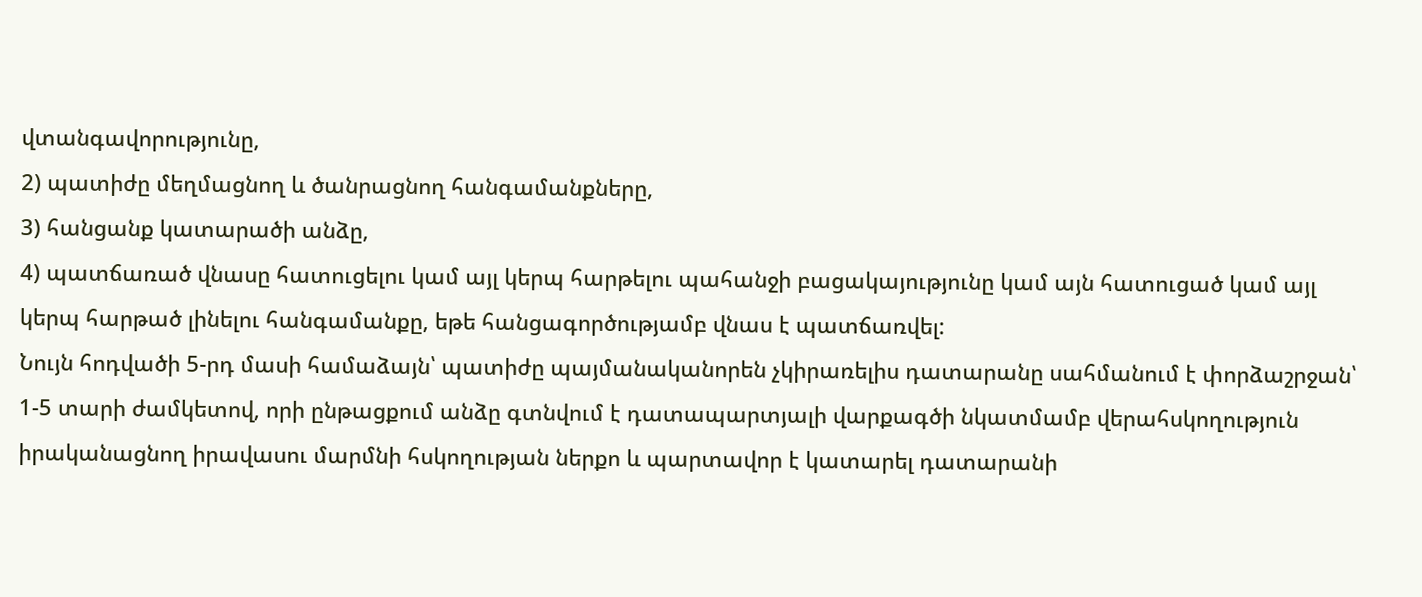վտանգավորությունը,
2) պատիժը մեղմացնող և ծանրացնող հանգամանքները,
3) հանցանք կատարածի անձը,
4) պատճառած վնասը հատուցելու կամ այլ կերպ հարթելու պահանջի բացակայությունը կամ այն հատուցած կամ այլ կերպ հարթած լինելու հանգամանքը, եթե հանցագործությամբ վնաս է պատճառվել:
Նույն հոդվածի 5-րդ մասի համաձայն՝ պատիժը պայմանականորեն չկիրառելիս դատարանը սահմանում է փորձաշրջան՝ 1-5 տարի ժամկետով, որի ընթացքում անձը գտնվում է դատապարտյալի վարքագծի նկատմամբ վերահսկողություն իրականացնող իրավասու մարմնի հսկողության ներքո և պարտավոր է կատարել դատարանի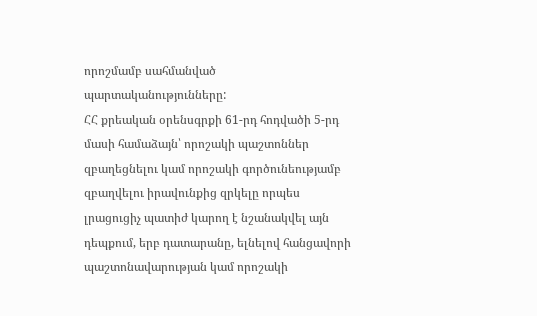որոշմամբ սահմանված պարտականությունները:
ՀՀ քրեական օրենսգրքի 61-րդ հոդվածի 5-րդ մասի համաձայն՝ որոշակի պաշտոններ զբաղեցնելու կամ որոշակի գործունեությամբ զբաղվելու իրավունքից զրկելը որպես լրացուցիչ պատիժ կարող է նշանակվել այն դեպքում, երբ դատարանը, ելնելով հանցավորի պաշտոնավարության կամ որոշակի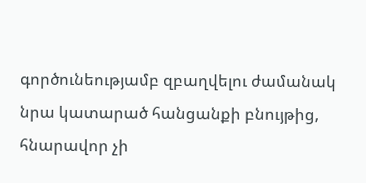գործունեությամբ զբաղվելու ժամանակ նրա կատարած հանցանքի բնույթից, հնարավոր չի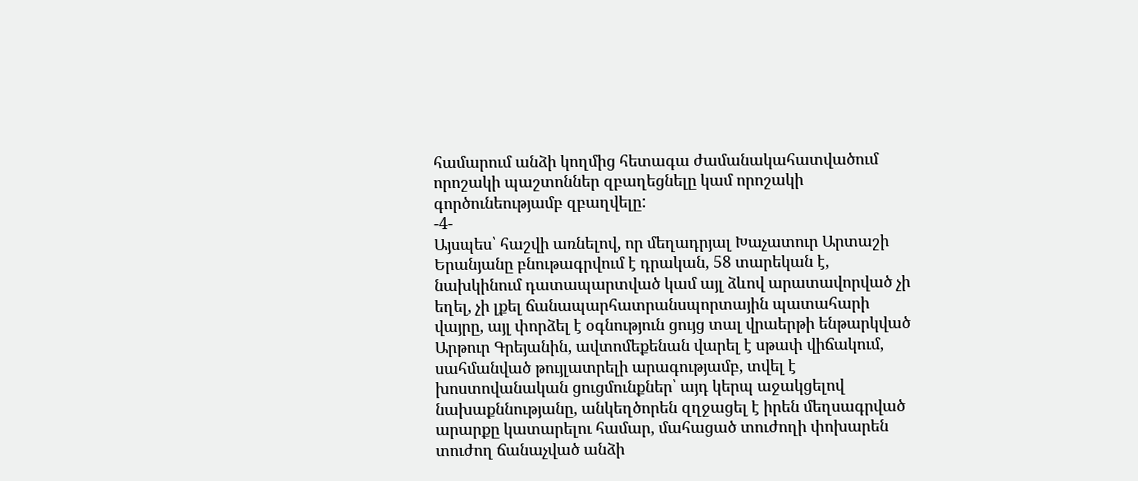համարում անձի կողմից հետագա ժամանակահատվածում որոշակի պաշտոններ զբաղեցնելը կամ որոշակի գործունեությամբ զբաղվելը:
-4-
Այսպես՝ հաշվի առնելով, որ մեղադրյալ Խաչատուր Արտաշի Երանյանը բնութագրվում է դրական, 58 տարեկան է, նախկինում դատապարտված կամ այլ ձևով արատավորված չի եղել, չի լքել ճանապարհատրանսպորտային պատահարի վայրը, այլ փորձել է օգնություն ցույց տալ վրաերթի ենթարկված Արթուր Գրեյանին, ավտոմեքենան վարել է սթափ վիճակում, սահմանված թույլատրելի արագությամբ, տվել է խոստովանական ցուցմունքներ՝ այդ կերպ աջակցելով նախաքննությանը, անկեղծորեն զղջացել է իրեն մեղսագրված արարքը կատարելու համար, մահացած տուժողի փոխարեն տուժող ճանաչված անձի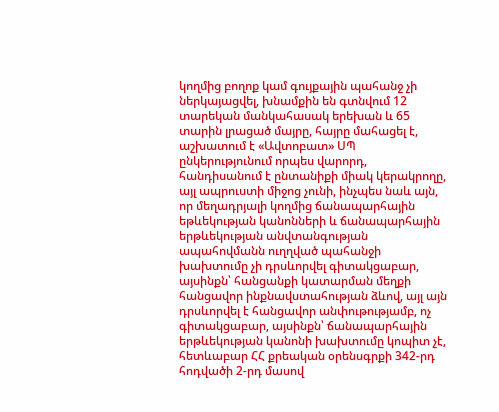կողմից բողոք կամ գույքային պահանջ չի ներկայացվել, խնամքին են գտնվում 12 տարեկան մանկահասակ երեխան և 65 տարին լրացած մայրը, հայրը մահացել է, աշխատում է «Ավտոբատ» ՍՊ ընկերությունում որպես վարորդ, հանդիսանում է ընտանիքի միակ կերակրողը, այլ ապրուստի միջոց չունի, ինչպես նաև այն, որ մեղադրյալի կողմից ճանապարհային եթևեկության կանոնների և ճանապարհային երթևեկության անվտանգության ապահովմանն ուղղված պահանջի խախտումը չի դրսևորվել գիտակցաբար, այսինքն՝ հանցանքի կատարման մեղքի հանցավոր ինքնավստահության ձևով, այլ այն դրսևորվել է հանցավոր անփութությամբ, ոչ գիտակցաբար, այսինքն՝ ճանապարհային երթևեկության կանոնի խախտումը կոպիտ չէ, հետևաբար ՀՀ քրեական օրենսգրքի 342-րդ հոդվածի 2-րդ մասով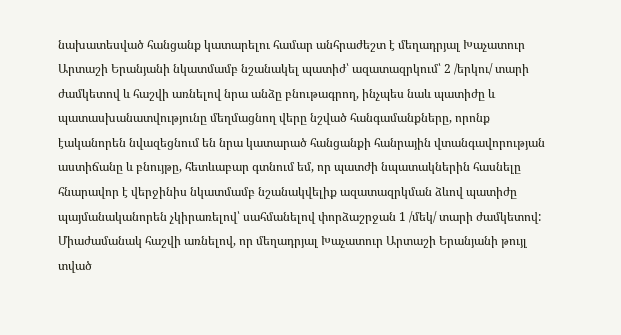նախատեսված հանցանք կատարելու համար անհրաժեշտ է մեղադրյալ Խաչատուր Արտաշի Երանյանի նկատմամբ նշանակել պատիժ՝ ազատազրկում՝ 2 /երկու/ տարի ժամկետով և հաշվի առնելով նրա անձը բնութագրող, ինչպես նաև պատիժը և պատասխանատվությունը մեղմացնող վերը նշված հանգամանքները, որոնք էականորեն նվազեցնում են նրա կատարած հանցանքի հանրային վտանգավորության աստիճանը և բնույթը, հետևաբար գտնում եմ, որ պատժի նպատակներին հասնելը հնարավոր է վերջինիս նկատմամբ նշանակվելիք ազատազրկման ձևով պատիժը պայմանականորեն չկիրառելով՝ սահմանելով փորձաշրջան 1 /մեկ/ տարի ժամկետով:
Միաժամանակ հաշվի առնելով, որ մեղադրյալ Խաչատուր Արտաշի Երանյանի թույլ տված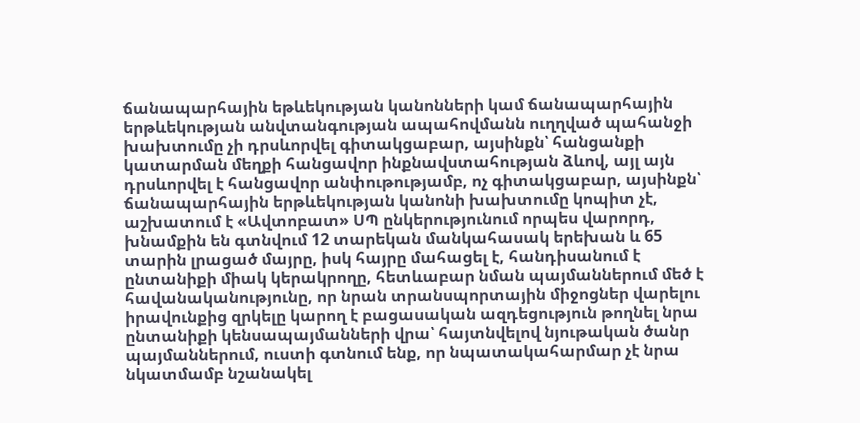ճանապարհային եթևեկության կանոնների կամ ճանապարհային երթևեկության անվտանգության ապահովմանն ուղղված պահանջի խախտումը չի դրսևորվել գիտակցաբար, այսինքն՝ հանցանքի կատարման մեղքի հանցավոր ինքնավստահության ձևով, այլ այն դրսևորվել է հանցավոր անփութությամբ, ոչ գիտակցաբար, այսինքն՝ ճանապարհային երթևեկության կանոնի խախտումը կոպիտ չէ, աշխատում է «Ավտոբատ» ՍՊ ընկերությունում որպես վարորդ, խնամքին են գտնվում 12 տարեկան մանկահասակ երեխան և 65 տարին լրացած մայրը, իսկ հայրը մահացել է, հանդիսանում է ընտանիքի միակ կերակրողը, հետևաբար նման պայմաններում մեծ է հավանականությունը, որ նրան տրանսպորտային միջոցներ վարելու իրավունքից զրկելը կարող է բացասական ազդեցություն թողնել նրա ընտանիքի կենսապայմանների վրա՝ հայտնվելով նյութական ծանր պայմաններում, ուստի գտնում ենք, որ նպատակահարմար չէ նրա նկատմամբ նշանակել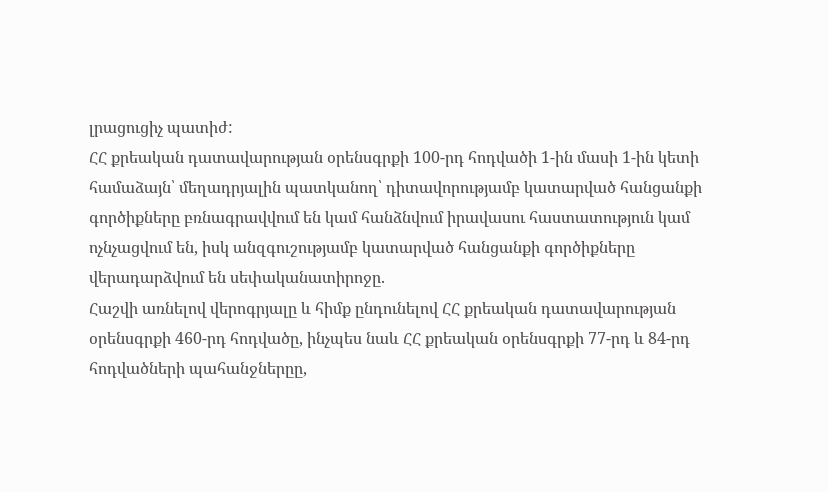լրացուցիչ պատիժ:
ՀՀ քրեական դատավարության օրենսգրքի 100-րդ հոդվածի 1-ին մասի 1-ին կետի համաձայն՝ մեղադրյալին պատկանող՝ դիտավորությամբ կատարված հանցանքի գործիքները բռնագրավվում են կամ հանձնվում իրավասու հաստատություն կամ ոչնչացվում են, իսկ անզգուշությամբ կատարված հանցանքի գործիքները վերադարձվում են սեփականատիրոջը.
Հաշվի առնելով վերոգրյալը և հիմք ընդունելով ՀՀ քրեական դատավարության օրենսգրքի 460-րդ հոդվածը, ինչպես նաև ՀՀ քրեական օրենսգրքի 77-րդ և 84-րդ հոդվածների պահանջներըը,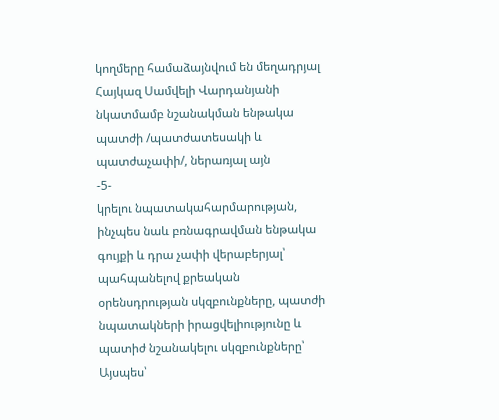կողմերը համաձայնվում են մեղադրյալ Հայկազ Սամվելի Վարդանյանի նկատմամբ նշանակման ենթակա պատժի /պատժատեսակի և պատժաչափի/, ներառյալ այն
-5-
կրելու նպատակահարմարության, ինչպես նաև բռնագրավման ենթակա գույքի և դրա չափի վերաբերյալ՝ պահպանելով քրեական օրենսդրության սկզբունքները, պատժի նպատակների իրացվելիությունը և պատիժ նշանակելու սկզբունքները՝
Այսպես՝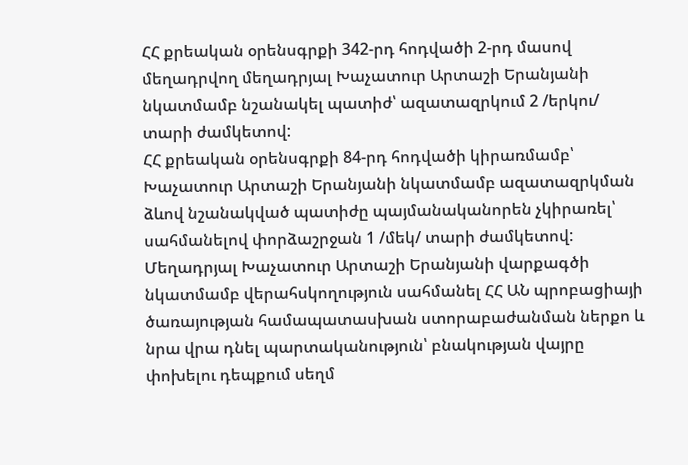ՀՀ քրեական օրենսգրքի 342-րդ հոդվածի 2-րդ մասով մեղադրվող մեղադրյալ Խաչատուր Արտաշի Երանյանի նկատմամբ նշանակել պատիժ՝ ազատազրկում 2 /երկու/ տարի ժամկետով:
ՀՀ քրեական օրենսգրքի 84-րդ հոդվածի կիրառմամբ՝ Խաչատուր Արտաշի Երանյանի նկատմամբ ազատազրկման ձևով նշանակված պատիժը պայմանականորեն չկիրառել՝ սահմանելով փորձաշրջան 1 /մեկ/ տարի ժամկետով:
Մեղադրյալ Խաչատուր Արտաշի Երանյանի վարքագծի նկատմամբ վերահսկողություն սահմանել ՀՀ ԱՆ պրոբացիայի ծառայության համապատասխան ստորաբաժանման ներքո և նրա վրա դնել պարտականություն՝ բնակության վայրը փոխելու դեպքում սեղմ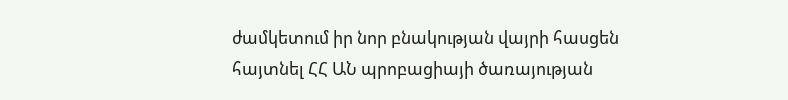ժամկետում իր նոր բնակության վայրի հասցեն հայտնել ՀՀ ԱՆ պրոբացիայի ծառայության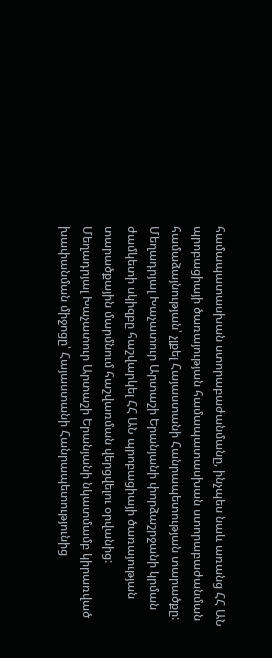համապատասխան ստորաբաժանմանը, ինչպես նաև առանց ՀՀ ԱՆ պրոբացիայի ծառայության համապատասխան ստորաբաժանման համաձայնության՝ չլքել Հայաստանի Հանրապետության տարածքը:
Մեղադրյալ Խաչատուր Արտաշի Երանյանի փորձաշրջանի կրման ժամկետի սկիզբը հաշվարկել ՀՀ ԱՆ պրոբացիայի ծառայության տարածքային մարմնում հաշվառման վերցվելու օրվանից:
Մեղադրյալ Խաչատուր Արտաշի Երանյանի նկատմամբ կիրառված խափանման միջոցը՝ Հայաստանի Հանրապետությունից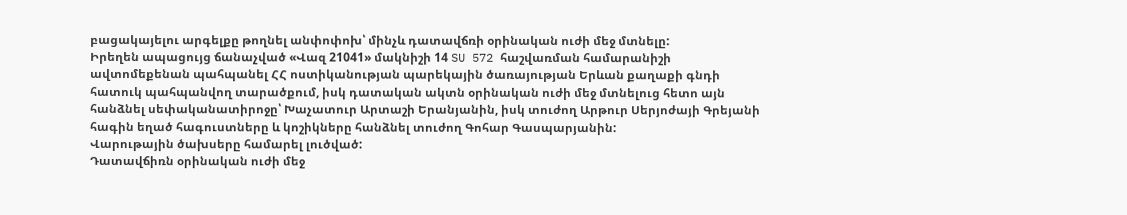բացակայելու արգելքը թողնել անփոփոխ՝ մինչև դատավճռի օրինական ուժի մեջ մտնելը:
Իրեղեն ապացույց ճանաչված «Վազ 21041» մակնիշի 14 SU 572 հաշվառման համարանիշի ավտոմեքենան պահպանել ՀՀ ոստիկանության պարեկային ծառայության Երևան քաղաքի գնդի հատուկ պահպանվող տարածքում, իսկ դատական ակտն օրինական ուժի մեջ մտնելուց հետո այն հանձնել սեփականատիրոջը՝ Խաչատուր Արտաշի Երանյանին, իսկ տուժող Արթուր Սերյոժայի Գրեյանի հագին եղած հագուստները և կոշիկները հանձնել տուժող Գոհար Գասպարյանին:
Վարութային ծախսերը համարել լուծված:
Դատավճիռն օրինական ուժի մեջ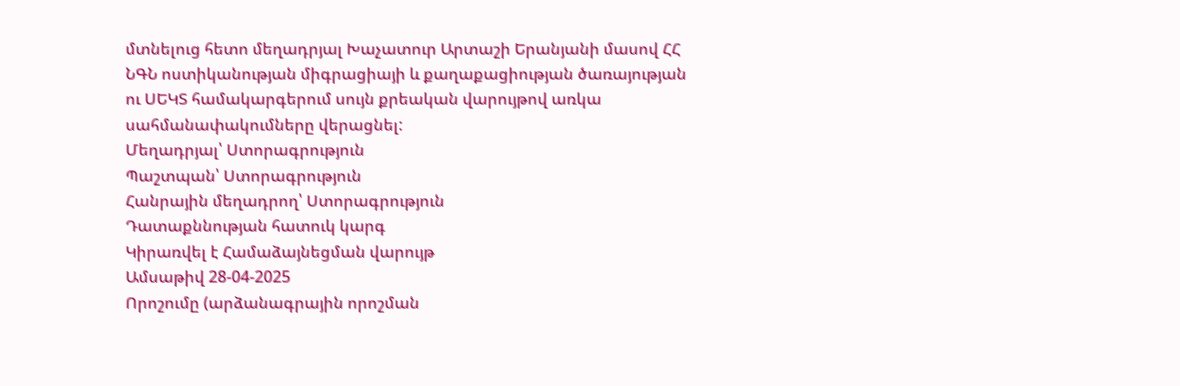մտնելուց հետո մեղադրյալ Խաչատուր Արտաշի Երանյանի մասով ՀՀ ՆԳՆ ոստիկանության միգրացիայի և քաղաքացիության ծառայության ու ՍԵԿՏ համակարգերում սույն քրեական վարույթով առկա սահմանափակումները վերացնել:
Մեղադրյալ՝ Ստորագրություն
Պաշտպան՝ Ստորագրություն
Հանրային մեղադրող՝ Ստորագրություն
Դատաքննության հատուկ կարգ
Կիրառվել է Համաձայնեցման վարույթ
Ամսաթիվ 28-04-2025
Որոշումը (արձանագրային որոշման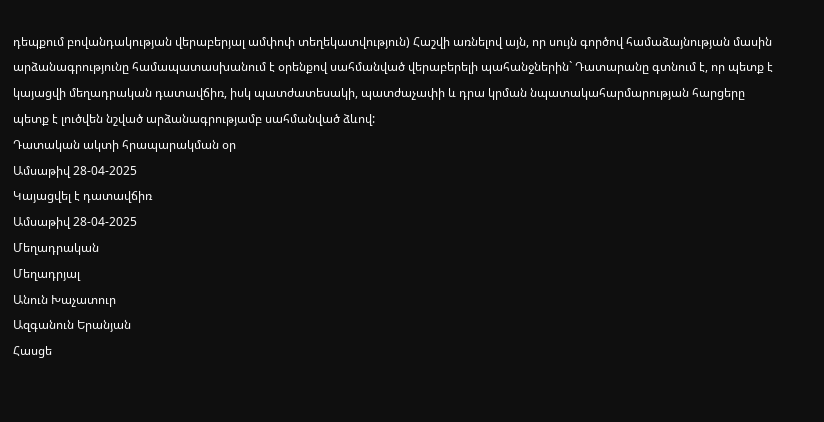դեպքում բովանդակության վերաբերյալ ամփոփ տեղեկատվություն) Հաշվի առնելով այն, որ սույն գործով համաձայնության մասին արձանագրությունը համապատասխանում է օրենքով սահմանված վերաբերելի պահանջներին` Դատարանը գտնում է, որ պետք է կայացվի մեղադրական դատավճիռ, իսկ պատժատեսակի, պատժաչափի և դրա կրման նպատակահարմարության հարցերը պետք է լուծվեն նշված արձանագրությամբ սահմանված ձևով:
Դատական ակտի հրապարակման օր
Ամսաթիվ 28-04-2025
Կայացվել է դատավճիռ
Ամսաթիվ 28-04-2025
Մեղադրական
Մեղադրյալ
Անուն Խաչատուր
Ազգանուն Երանյան
Հասցե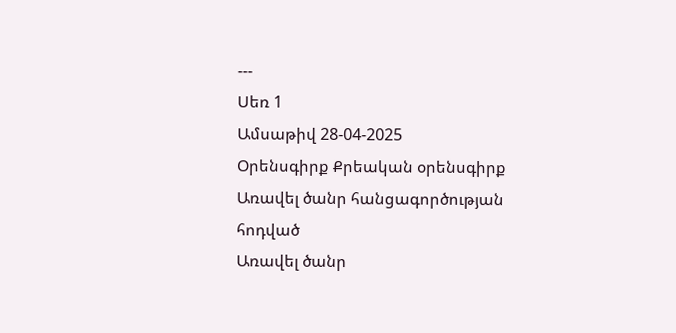---
Սեռ 1
Ամսաթիվ 28-04-2025
Օրենսգիրք Քրեական օրենսգիրք
Առավել ծանր հանցագործության հոդված
Առավել ծանր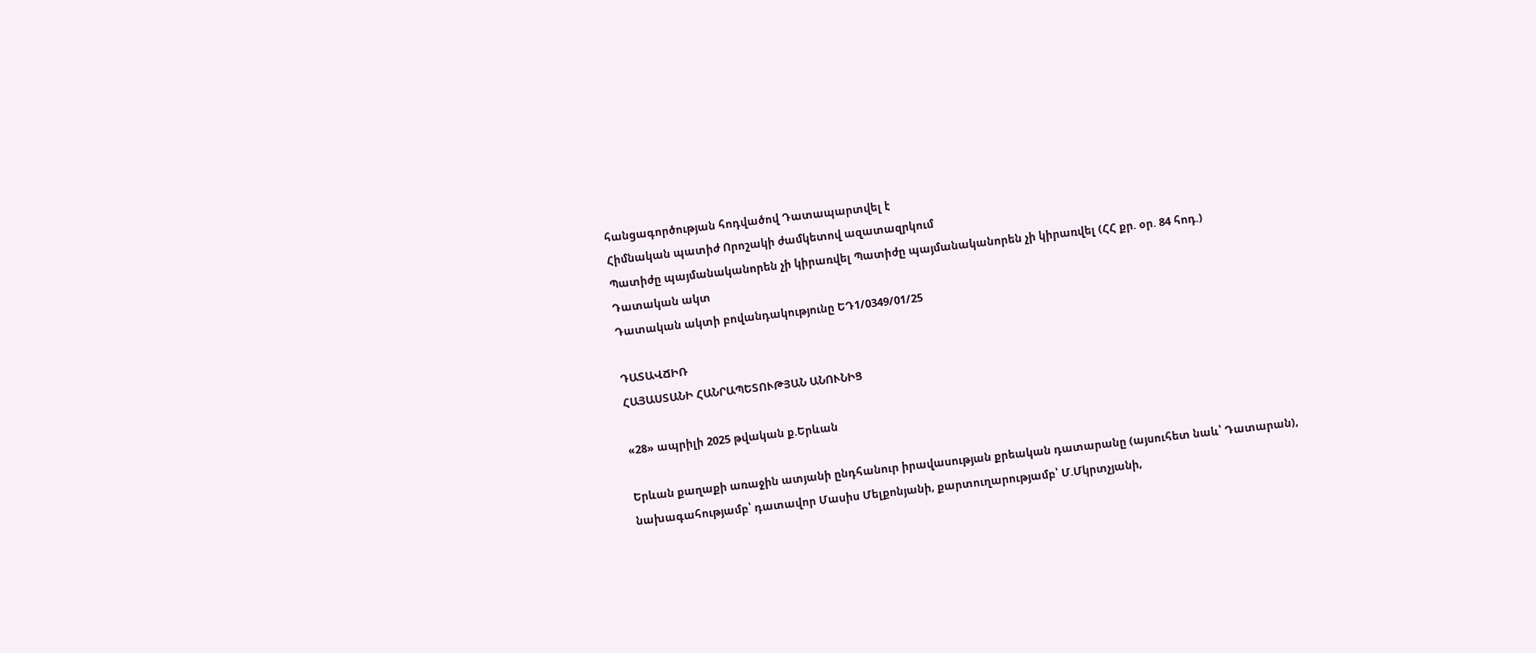հանցագործության հոդվածով Դատապարտվել է
Հիմնական պատիժ Որոշակի ժամկետով ազատազրկում
Պատիժը պայմանականորեն չի կիրառվել Պատիժը պայմանականորեն չի կիրառվել (ՀՀ քր. օր. 84 հոդ.)
Դատական ակտ
Դատական ակտի բովանդակությունը ԵԴ1/0349/01/25

ԴԱՏԱՎՃԻՌ
ՀԱՅԱՍՏԱՆԻ ՀԱՆՐԱՊԵՏՈՒԹՅԱՆ ԱՆՈՒՆԻՑ

«28» ապրիլի 2025 թվական ք.Երևան

Երևան քաղաքի առաջին ատյանի ընդհանուր իրավասության քրեական դատարանը (այսուհետ նաև՝ Դատարան), նախագահությամբ՝ դատավոր Մասիս Մելքոնյանի, քարտուղարությամբ՝ Մ.Մկրտչյանի,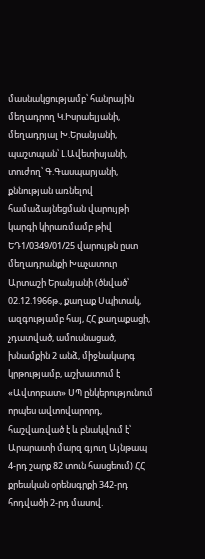մասնակցությամբ՝ հանրային մեղադրող Կ.Իսրաելյանի, մեղադրյալ Խ.Երանյանի, պաշտպան՝ Լ.Ավետիսյանի, տուժող՝ Գ.Գասպարյանի, քննության առնելով համաձայնեցման վարույթի կարգի կիրառմամբ թիվ ԵԴ1/0349/01/25 վարույթն ըստ մեղադրանքի Խաչատուր Արտաշի Երանյանի (ծնված՝ 02.12.1966թ., քաղաք Սպիտակ, ազգությամբ հայ, ՀՀ քաղաքացի, չդատված, ամուսնացած, խնամքին 2 անձ, միջնակարգ կրթությամբ, աշխատում է «Ավտոբատ» ՍՊ ընկերությունում որպես ավտովարորդ, հաշվառված է և բնակվում է՝ Արարատի մարզ գյուղ Այնթապ 4-րդ շարք 82 տուն հասցեում) ՀՀ քրեական օրենսգրքի 342-րդ հոդվածի 2-րդ մասով.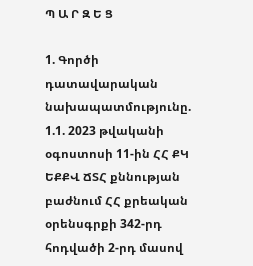Պ Ա Ր Զ Ե Ց

1. Գործի դատավարական նախապատմությունը.
1.1. 2023 թվականի օգոստոսի 11-ին ՀՀ ՔԿ ԵՔՔՎ ՃՏՀ քննության բաժնում ՀՀ քրեական օրենսգրքի 342-րդ հոդվածի 2-րդ մասով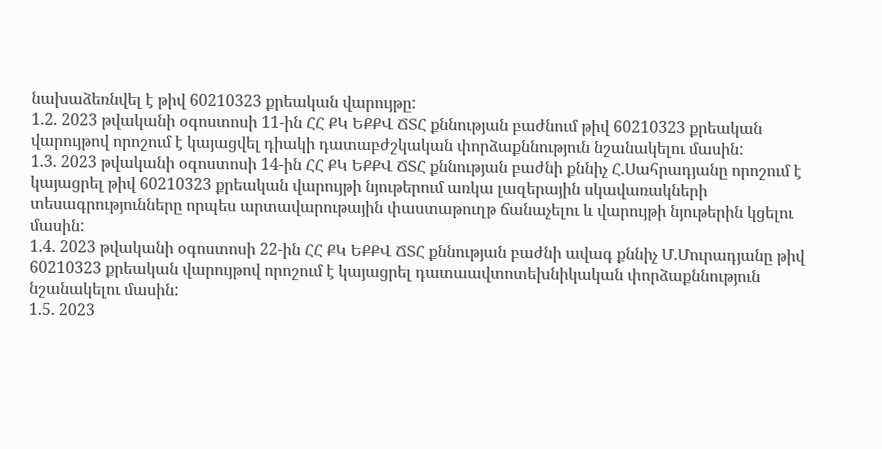նախաձեռնվել է թիվ 60210323 քրեական վարույթը:
1.2. 2023 թվականի օգոստոսի 11-ին ՀՀ ՔԿ ԵՔՔՎ ՃՏՀ քննության բաժնում թիվ 60210323 քրեական վարույթով որոշում է կայացվել դիակի դատաբժշկական փորձաքննություն նշանակելու մասին:
1.3. 2023 թվականի օգոստոսի 14-ին ՀՀ ՔԿ ԵՔՔՎ ՃՏՀ քննության բաժնի քննիչ Հ.Սահրադյանը որոշում է կայացրել թիվ 60210323 քրեական վարույթի նյութերում առկա լազերային սկավառակների տեսագրությունները որպես արտավարութային փաստաթուղթ ճանաչելու և վարույթի նյութերին կցելու մասին:
1.4. 2023 թվականի օգոստոսի 22-ին ՀՀ ՔԿ ԵՔՔՎ ՃՏՀ քննության բաժնի ավագ քննիչ Մ.Մուրադյանը թիվ 60210323 քրեական վարույթով որոշում է կայացրել դատաավտոտեխնիկական փորձաքննություն նշանակելու մասին:
1.5. 2023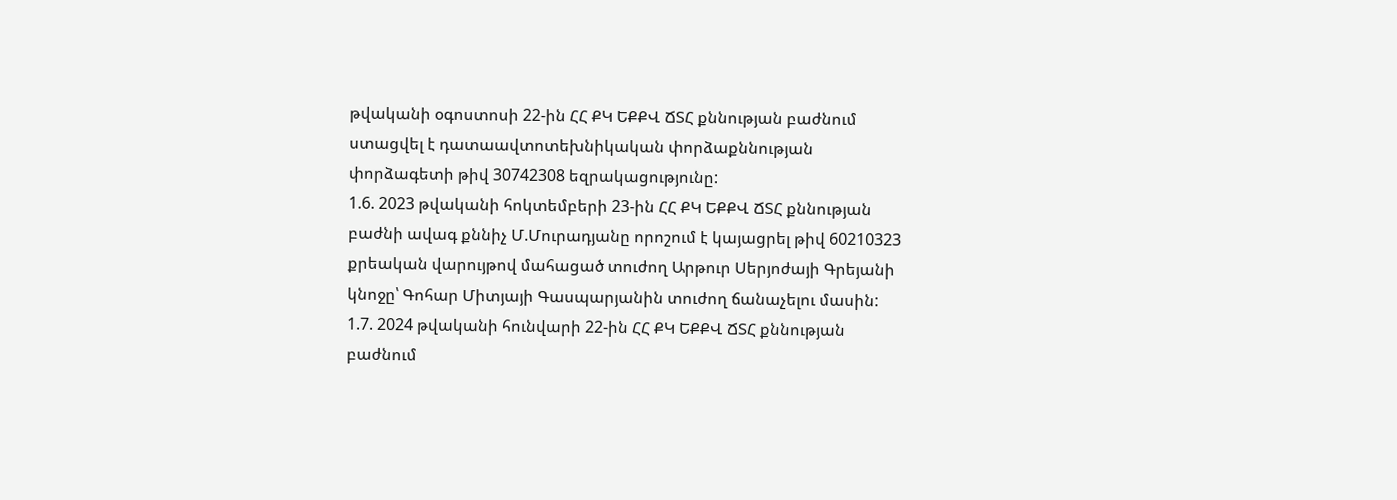թվականի օգոստոսի 22-ին ՀՀ ՔԿ ԵՔՔՎ ՃՏՀ քննության բաժնում ստացվել է դատաավտոտեխնիկական փորձաքննության փորձագետի թիվ 30742308 եզրակացությունը:
1.6. 2023 թվականի հոկտեմբերի 23-ին ՀՀ ՔԿ ԵՔՔՎ ՃՏՀ քննության բաժնի ավագ քննիչ Մ.Մուրադյանը որոշում է կայացրել թիվ 60210323 քրեական վարույթով մահացած տուժող Արթուր Սերյոժայի Գրեյանի կնոջը՝ Գոհար Միտյայի Գասպարյանին տուժող ճանաչելու մասին:
1.7. 2024 թվականի հունվարի 22-ին ՀՀ ՔԿ ԵՔՔՎ ՃՏՀ քննության բաժնում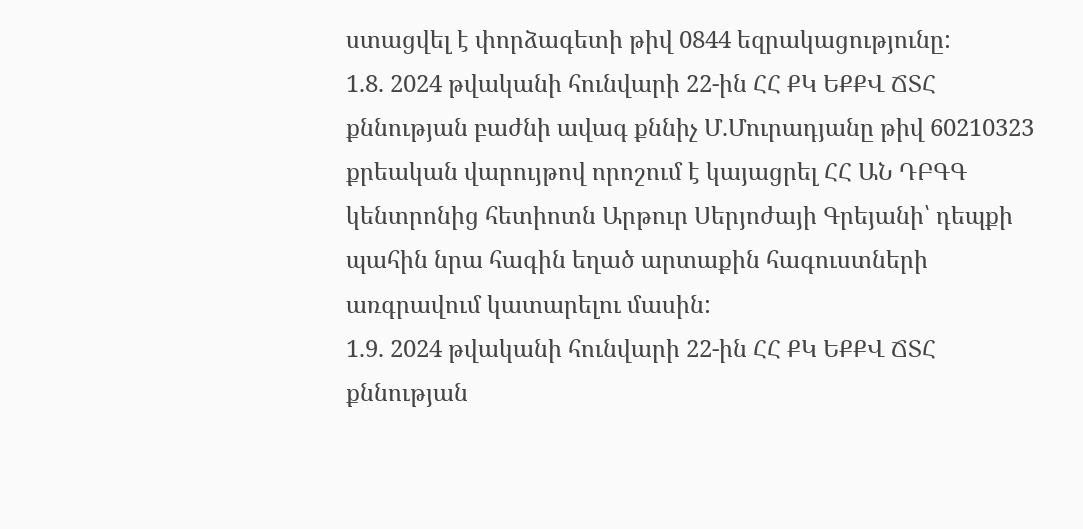ստացվել է փորձագետի թիվ 0844 եզրակացությունը:
1.8. 2024 թվականի հունվարի 22-ին ՀՀ ՔԿ ԵՔՔՎ ՃՏՀ քննության բաժնի ավագ քննիչ Մ.Մուրադյանը թիվ 60210323 քրեական վարույթով որոշում է կայացրել ՀՀ ԱՆ ԴԲԳԳ կենտրոնից հետիոտն Արթուր Սերյոժայի Գրեյանի՝ դեպքի պահին նրա հագին եղած արտաքին հագուստների առգրավում կատարելու մասին:
1.9. 2024 թվականի հունվարի 22-ին ՀՀ ՔԿ ԵՔՔՎ ՃՏՀ քննության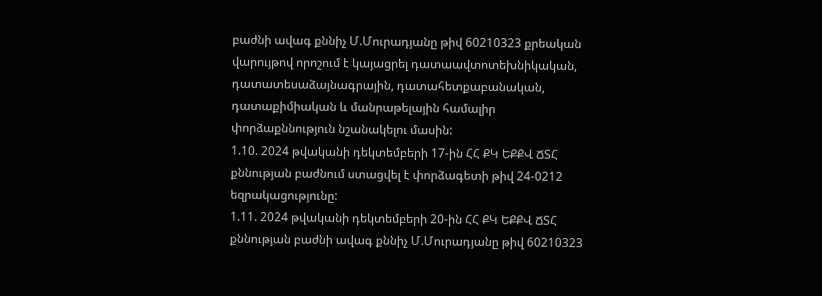բաժնի ավագ քննիչ Մ.Մուրադյանը թիվ 60210323 քրեական վարույթով որոշում է կայացրել դատաավտոտեխնիկական, դատատեսաձայնագրային, դատահետքաբանական, դատաքիմիական և մանրաթելային համալիր փորձաքննություն նշանակելու մասին:
1.10. 2024 թվականի դեկտեմբերի 17-ին ՀՀ ՔԿ ԵՔՔՎ ՃՏՀ քննության բաժնում ստացվել է փորձագետի թիվ 24-0212 եզրակացությունը:
1.11. 2024 թվականի դեկտեմբերի 20-ին ՀՀ ՔԿ ԵՔՔՎ ՃՏՀ քննության բաժնի ավագ քննիչ Մ.Մուրադյանը թիվ 60210323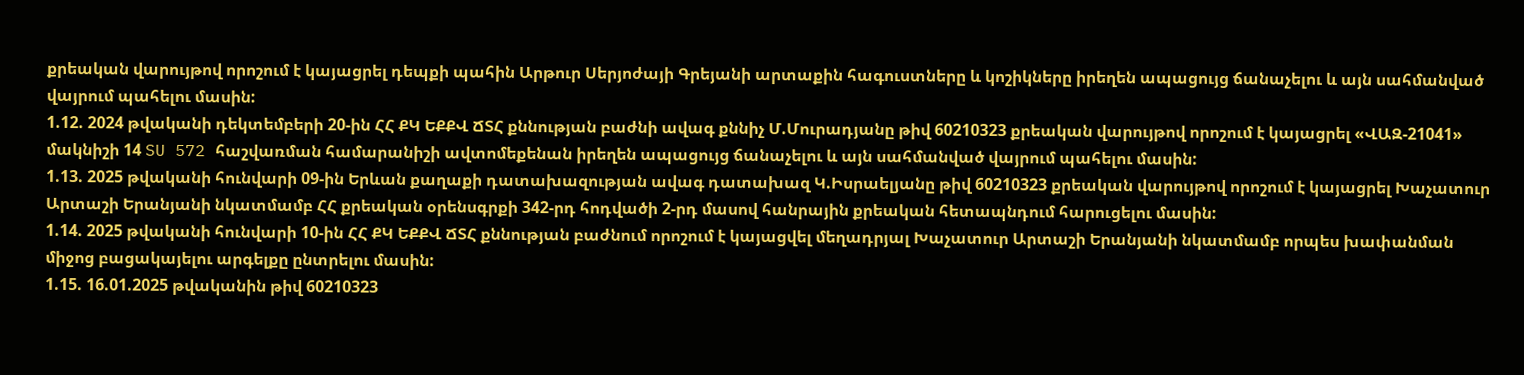քրեական վարույթով որոշում է կայացրել դեպքի պահին Արթուր Սերյոժայի Գրեյանի արտաքին հագուստները և կոշիկները իրեղեն ապացույց ճանաչելու և այն սահմանված վայրում պահելու մասին:
1.12. 2024 թվականի դեկտեմբերի 20-ին ՀՀ ՔԿ ԵՔՔՎ ՃՏՀ քննության բաժնի ավագ քննիչ Մ.Մուրադյանը թիվ 60210323 քրեական վարույթով որոշում է կայացրել «ՎԱԶ-21041» մակնիշի 14 SU 572 հաշվառման համարանիշի ավտոմեքենան իրեղեն ապացույց ճանաչելու և այն սահմանված վայրում պահելու մասին:
1.13. 2025 թվականի հունվարի 09-ին Երևան քաղաքի դատախազության ավագ դատախազ Կ.Իսրաելյանը թիվ 60210323 քրեական վարույթով որոշում է կայացրել Խաչատուր Արտաշի Երանյանի նկատմամբ ՀՀ քրեական օրենսգրքի 342-րդ հոդվածի 2-րդ մասով հանրային քրեական հետապնդում հարուցելու մասին:
1.14. 2025 թվականի հունվարի 10-ին ՀՀ ՔԿ ԵՔՔՎ ՃՏՀ քննության բաժնում որոշում է կայացվել մեղադրյալ Խաչատուր Արտաշի Երանյանի նկատմամբ որպես խափանման միջոց բացակայելու արգելքը ընտրելու մասին:
1.15. 16.01.2025 թվականին թիվ 60210323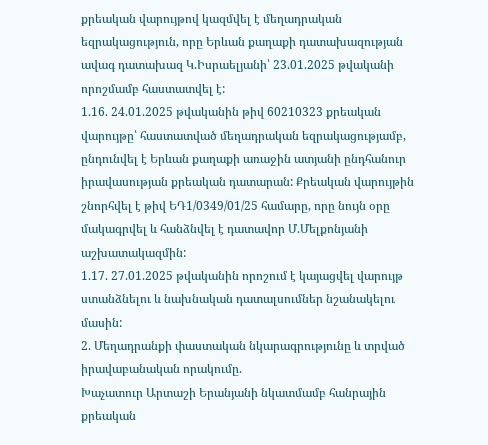քրեական վարույթով կազմվել է մեղադրական եզրակացություն, որը Երևան քաղաքի դատախազության ավագ դատախազ Կ.Իսրաելյանի՝ 23.01.2025 թվականի որոշմամբ հաստատվել է:
1.16. 24.01.2025 թվականին թիվ 60210323 քրեական վարույթը՝ հաստատված մեղադրական եզրակացությամբ, ընդունվել է Երևան քաղաքի առաջին ատյանի ընդհանուր իրավասության քրեական դատարան: Քրեական վարույթին շնորհվել է թիվ ԵԴ1/0349/01/25 համարը, որը նույն օրը մակագրվել և հանձնվել է դատավոր Մ.Մելքոնյանի աշխատակազմին:
1.17. 27.01.2025 թվականին որոշում է կայացվել վարույթ ստանձնելու և նախնական դատալսումներ նշանակելու մասին:
2. Մեղադրանքի փաստական նկարագրությունը և տրված իրավաբանական որակումը.
Խաչատուր Արտաշի Երանյանի նկատմամբ հանրային քրեական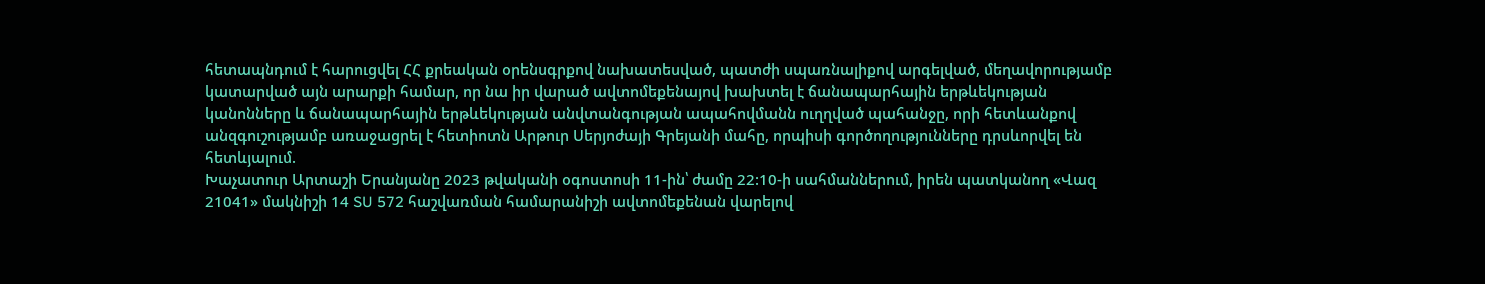հետապնդում է հարուցվել ՀՀ քրեական օրենսգրքով նախատեսված, պատժի սպառնալիքով արգելված, մեղավորությամբ կատարված այն արարքի համար, որ նա իր վարած ավտոմեքենայով խախտել է ճանապարհային երթևեկության կանոնները և ճանապարհային երթևեկության անվտանգության ապահովմանն ուղղված պահանջը, որի հետևանքով անզգուշությամբ առաջացրել է հետիոտն Արթուր Սերյոժայի Գրեյանի մահը, որպիսի գործողությունները դրսևորվել են հետևյալում.
Խաչատուր Արտաշի Երանյանը 2023 թվականի օգոստոսի 11-ին՝ ժամը 22:10-ի սահմաններում, իրեն պատկանող «Վազ 21041» մակնիշի 14 SU 572 հաշվառման համարանիշի ավտոմեքենան վարելով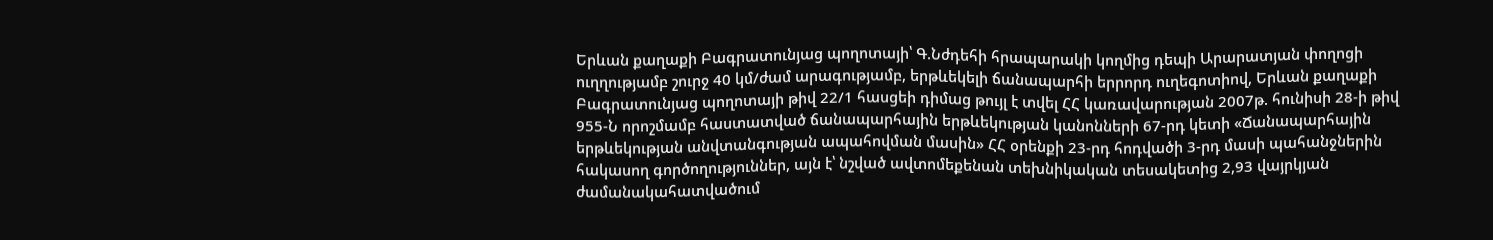Երևան քաղաքի Բագրատունյաց պողոտայի՝ Գ.Նժդեհի հրապարակի կողմից դեպի Արարատյան փողոցի ուղղությամբ շուրջ 40 կմ/ժամ արագությամբ, երթևեկելի ճանապարհի երրորդ ուղեգոտիով, Երևան քաղաքի Բագրատունյաց պողոտայի թիվ 22/1 հասցեի դիմաց թույլ է տվել ՀՀ կառավարության 2007թ. հունիսի 28-ի թիվ 955-Ն որոշմամբ հաստատված ճանապարհային երթևեկության կանոնների 67-րդ կետի «Ճանապարհային երթևեկության անվտանգության ապահովման մասին» ՀՀ օրենքի 23-րդ հոդվածի 3-րդ մասի պահանջներին հակասող գործողություններ, այն է՝ նշված ավտոմեքենան տեխնիկական տեսակետից 2,93 վայրկյան ժամանակահատվածում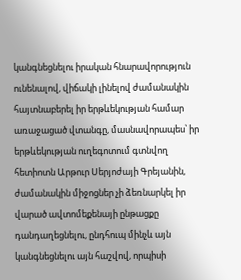կանգնեցնելու իրական հնարավորություն ունենալով, վիճակի լինելով ժամանակին հայտնաբերել իր երթևեկության համար առաջացած վտանգը, մասնավորապես՝ իր երթևեկության ուղեգոտում գտնվող հետիոտն Արթուր Սերյոժայի Գրեյանին, ժամանակին միջոցներ չի ձեռնարկել իր վարած ավտոմեքենայի ընթացքը դանդաղեցնելու, ընդհուպ մինչև այն կանգնեցնելու այն հաշվով, որպիսի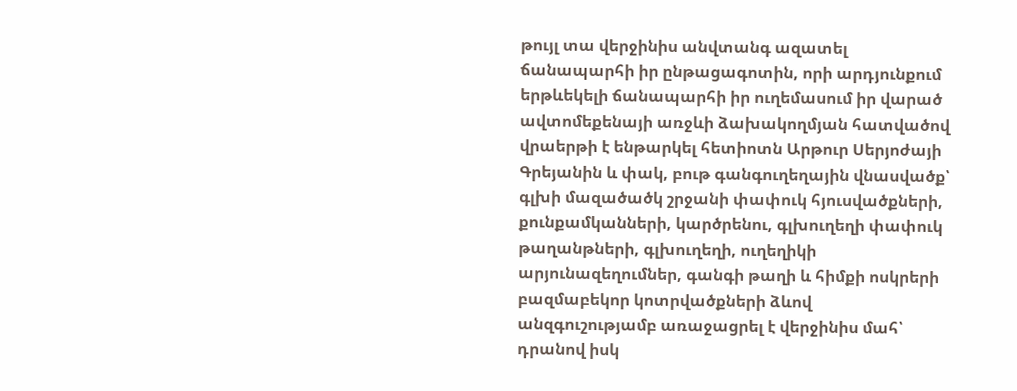թույլ տա վերջինիս անվտանգ ազատել ճանապարհի իր ընթացագոտին, որի արդյունքում երթևեկելի ճանապարհի իր ուղեմասում իր վարած ավտոմեքենայի առջևի ձախակողմյան հատվածով վրաերթի է ենթարկել հետիոտն Արթուր Սերյոժայի Գրեյանին և փակ, բութ գանգուղեղային վնասվածք՝ գլխի մազածածկ շրջանի փափուկ հյուսվածքների, քունքամկանների, կարծրենու, գլխուղեղի փափուկ թաղանթների, գլխուղեղի, ուղեղիկի արյունազեղումներ, գանգի թաղի և հիմքի ոսկրերի բազմաբեկոր կոտրվածքների ձևով անզգուշությամբ առաջացրել է վերջինիս մահ՝ դրանով իսկ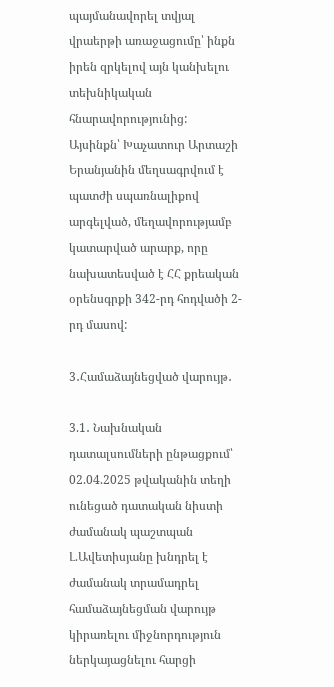պայմանավորել տվյալ վրաերթի առաջացումը՝ ինքն իրեն զրկելով այն կանխելու տեխնիկական հնարավորությունից:
Այսինքն՝ Խաչատուր Արտաշի Երանյանին մեղսագրվում է պատժի սպառնալիքով արգելված, մեղավորությամբ կատարված արարք, որը նախատեսված է ՀՀ քրեական օրենսգրքի 342-րդ հոդվածի 2-րդ մասով:

3․Համաձայնեցված վարույթ․

3.1․ Նախնական դատալսումների ընթացքում՝ 02.04.2025 թվականին տեղի ունեցած դատական նիստի ժամանակ պաշտպան Լ.Ավետիսյանը խնդրել է ժամանակ տրամադրել համաձայնեցման վարույթ կիրառելու միջնորդություն ներկայացնելու հարցի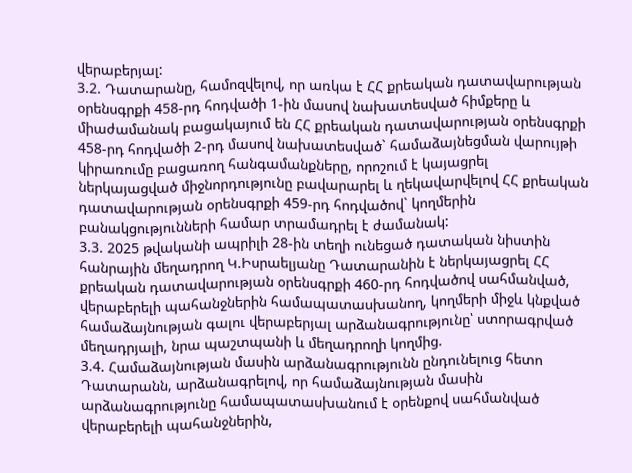վերաբերյալ:
3.2. Դատարանը, համոզվելով, որ առկա է ՀՀ քրեական դատավարության օրենսգրքի 458-րդ հոդվածի 1-ին մասով նախատեսված հիմքերը և միաժամանակ բացակայում են ՀՀ քրեական դատավարության օրենսգրքի 458-րդ հոդվածի 2-րդ մասով նախատեսված` համաձայնեցման վարույթի կիրառումը բացառող հանգամանքները, որոշում է կայացրել ներկայացված միջնորդությունը բավարարել և ղեկավարվելով ՀՀ քրեական դատավարության օրենսգրքի 459-րդ հոդվածով` կողմերին բանակցությունների համար տրամադրել է ժամանակ:
3.3. 2025 թվականի ապրիլի 28-ին տեղի ունեցած դատական նիստին հանրային մեղադրող Կ.Իսրաելյանը Դատարանին է ներկայացրել ՀՀ քրեական դատավարության օրենսգրքի 460-րդ հոդվածով սահմանված, վերաբերելի պահանջներին համապատասխանող, կողմերի միջև կնքված համաձայնության գալու վերաբերյալ արձանագրությունը՝ ստորագրված մեղադրյալի, նրա պաշտպանի և մեղադրողի կողմից.
3.4. Համաձայնության մասին արձանագրությունն ընդունելուց հետո Դատարանն, արձանագրելով, որ համաձայնության մասին արձանագրությունը համապատասխանում է օրենքով սահմանված վերաբերելի պահանջներին,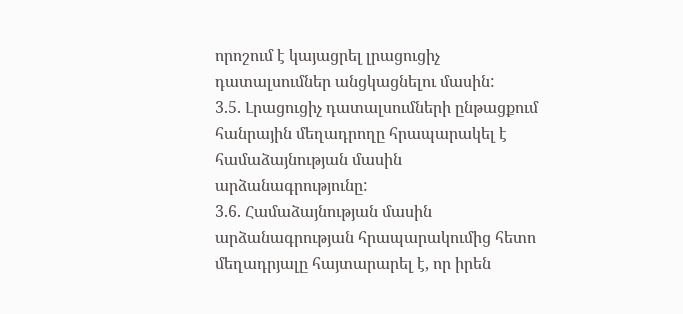որոշում է կայացրել լրացուցիչ դատալսումներ անցկացնելու մասին:
3.5. Լրացուցիչ դատալսումների ընթացքում հանրային մեղադրողը հրապարակել է համաձայնության մասին արձանագրությունը:
3.6. Համաձայնության մասին արձանագրության հրապարակումից հետո մեղադրյալը հայտարարել է, որ իրեն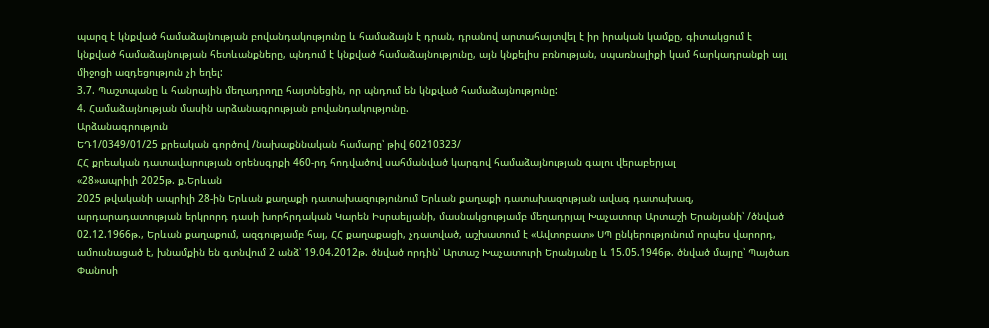պարզ է կնքված համաձայնության բովանդակությունը և համաձայն է դրան, դրանով արտահայտվել է իր իրական կամքը, գիտակցում է կնքված համաձայնության հետևանքները, պնդում է կնքված համաձայնությունը, այն կնքելիս բռնության, սպառնալիքի կամ հարկադրանքի այլ միջոցի ազդեցություն չի եղել:
3.7. Պաշտպանը և հանրային մեղադրողը հայտնեցին, որ պնդում են կնքված համաձայնությունը:
4. Համաձայնության մասին արձանագրության բովանդակությունը.
Արձանագրություն
ԵԴ1/0349/01/25 քրեական գործով /նախաքննական համարը՝ թիվ 60210323/
ՀՀ քրեական դատավարության օրենսգրքի 460-րդ հոդվածով սահմանված կարգով համաձայնության գալու վերաբերյալ
«28»ապրիլի 2025թ. ք.Երևան
2025 թվականի ապրիլի 28-ին Երևան քաղաքի դատախազությունում Երևան քաղաքի դատախազության ավագ դատախազ, արդարադատության երկրորդ դասի խորհրդական Կարեն Իսրաելյանի, մասնակցությամբ մեղադրյալ Խաչատուր Արտաշի Երանյանի՝ /ծնված 02.12.1966թ., Երևան քաղաքում, ազգությամբ հայ, ՀՀ քաղաքացի, չդատված, աշխատում է «Ավտոբատ» ՍՊ ընկերությունում որպես վարորդ, ամուսնացած է, խնամքին են գտնվում 2 անձ՝ 19.04.2012թ. ծնված որդին՝ Արտաշ Խաչատուրի Երանյանը և 15.05.1946թ. ծնված մայրը՝ Պայծառ Փանոսի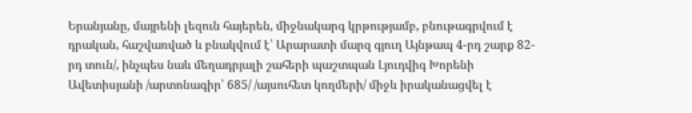Երանյանը, մայրենի լեզուն հայերեն, միջնակարգ կրթությամբ, բնութագրվում է դրական, հաշվառված և բնակվում է՝ Արարատի մարզ գյուղ Այնթապ 4-րդ շարք 82-րդ տուն/, ինչպես նաև մեղադրյալի շահերի պաշտպան Լյուդվիգ Խորենի Ավետիսյանի /արտոնագիր՝ 685/ /այսուհետ կողմերի/ միջև իրականացվել է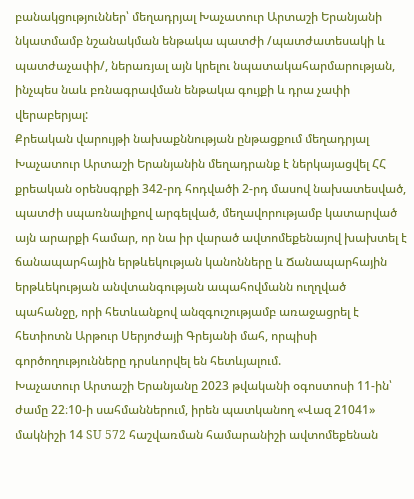բանակցություններ՝ մեղադրյալ Խաչատուր Արտաշի Երանյանի նկատմամբ նշանակման ենթակա պատժի /պատժատեսակի և պատժաչափի/, ներառյալ այն կրելու նպատակահարմարության, ինչպես նաև բռնագրավման ենթակա գույքի և դրա չափի վերաբերյալ:
Քրեական վարույթի նախաքննության ընթացքում մեղադրյալ Խաչատուր Արտաշի Երանյանին մեղադրանք է ներկայացվել ՀՀ քրեական օրենսգրքի 342-րդ հոդվածի 2-րդ մասով նախատեսված, պատժի սպառնալիքով արգելված, մեղավորությամբ կատարված այն արարքի համար, որ նա իր վարած ավտոմեքենայով խախտել է ճանապարհային երթևեկության կանոնները և Ճանապարհային երթևեկության անվտանգության ապահովմանն ուղղված պահանջը, որի հետևանքով անզգուշությամբ առաջացրել է հետիոտն Արթուր Սերյոժայի Գրեյանի մահ, որպիսի գործողությունները դրսևորվել են հետևյալում.
Խաչատուր Արտաշի Երանյանը 2023 թվականի օգոստոսի 11-ին՝ ժամը 22։10-ի սահմաններում, իրեն պատկանող «Վազ 21041» մակնիշի 14 SU 572 հաշվառման համարանիշի ավտոմեքենան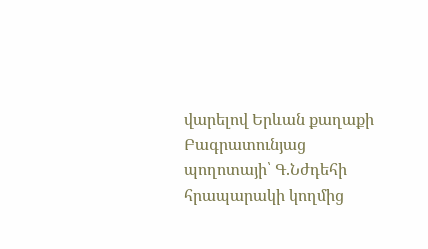վարելով Երևան քաղաքի Բագրատունյաց պողոտայի՝ Գ.Նժդեհի հրապարակի կողմից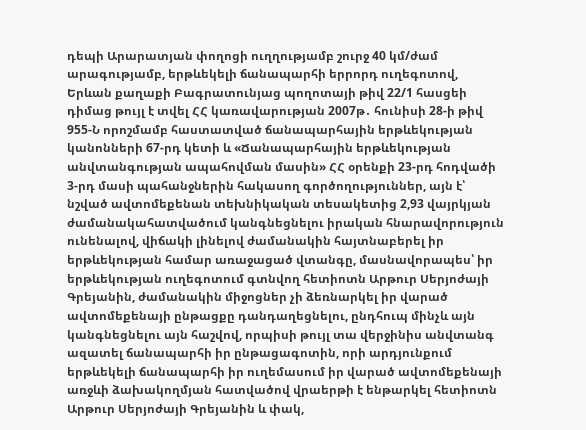դեպի Արարատյան փողոցի ուղղությամբ շուրջ 40 կմ/ժամ արագությամբ, երթևեկելի ճանապարհի երրորդ ուղեգոտով, Երևան քաղաքի Բագրատունյաց պողոտայի թիվ 22/1 հասցեի դիմաց թույլ է տվել ՀՀ կառավարության 2007թ․ հունիսի 28-ի թիվ 955-Ն որոշմամբ հաստատված ճանապարհային երթևեկության կանոնների 67-րդ կետի և «Ճանապարհային երթևեկության անվտանգության ապահովման մասին» ՀՀ օրենքի 23-րդ հոդվածի 3-րդ մասի պահանջներին հակասող գործողություններ, այն է՝ նշված ավտոմեքենան տեխնիկական տեսակետից 2,93 վայրկյան ժամանակահատվածում կանգնեցնելու իրական հնարավորություն ունենալով, վիճակի լինելով ժամանակին հայտնաբերել իր երթևեկության համար առաջացած վտանգը, մասնավորապես՝ իր երթևեկության ուղեգոտում գտնվող հետիոտն Արթուր Սերյոժայի Գրեյանին, ժամանակին միջոցներ չի ձեռնարկել իր վարած ավտոմեքենայի ընթացքը դանդաղեցնելու, ընդհուպ մինչև այն կանգնեցնելու այն հաշվով, որպիսի թույլ տա վերջինիս անվտանգ ազատել ճանապարհի իր ընթացագոտին, որի արդյունքում երթևեկելի ճանապարհի իր ուղեմասում իր վարած ավտոմեքենայի առջևի ձախակողմյան հատվածով վրաերթի է ենթարկել հետիոտն Արթուր Սերյոժայի Գրեյանին և փակ,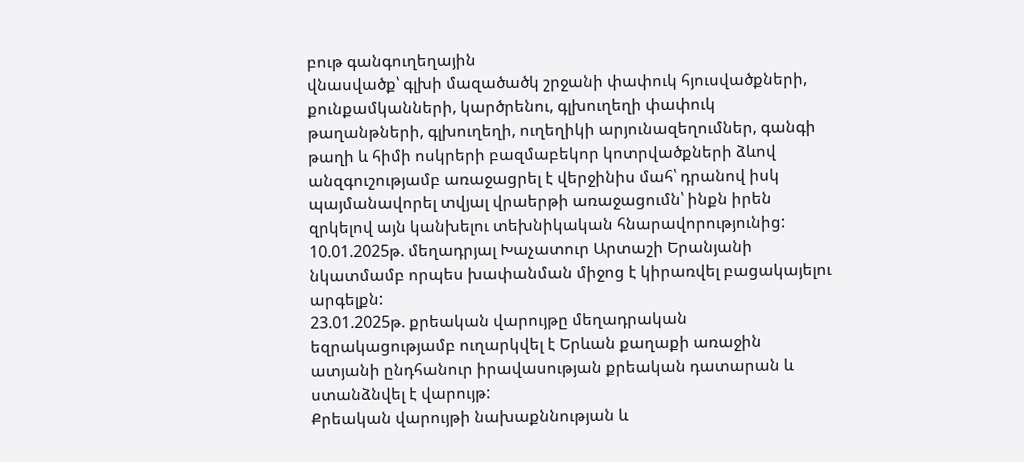բութ գանգուղեղային
վնասվածք՝ գլխի մազածածկ շրջանի փափուկ հյուսվածքների, քունքամկանների, կարծրենու, գլխուղեղի փափուկ թաղանթների, գլխուղեղի, ուղեղիկի արյունազեղումներ, գանգի թաղի և հիմի ոսկրերի բազմաբեկոր կոտրվածքների ձևով անզգուշությամբ առաջացրել է վերջինիս մահ՝ դրանով իսկ պայմանավորել տվյալ վրաերթի առաջացումն՝ ինքն իրեն զրկելով այն կանխելու տեխնիկական հնարավորությունից:
10.01.2025թ. մեղադրյալ Խաչատուր Արտաշի Երանյանի նկատմամբ որպես խափանման միջոց է կիրառվել բացակայելու արգելքն:
23.01.2025թ. քրեական վարույթը մեղադրական եզրակացությամբ ուղարկվել է Երևան քաղաքի առաջին ատյանի ընդհանուր իրավասության քրեական դատարան և ստանձնվել է վարույթ:
Քրեական վարույթի նախաքննության և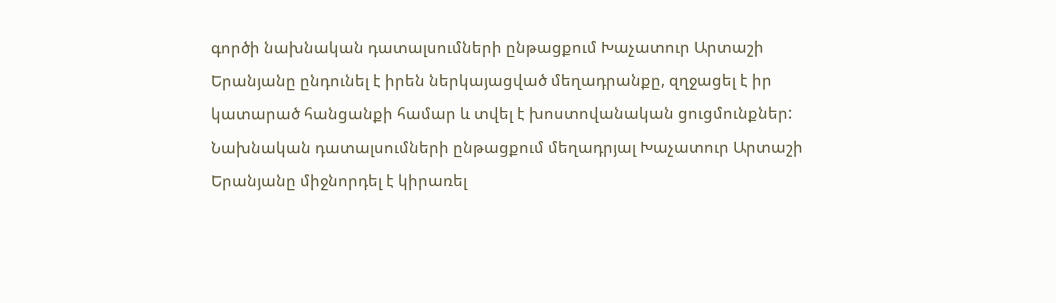գործի նախնական դատալսումների ընթացքում Խաչատուր Արտաշի Երանյանը ընդունել է իրեն ներկայացված մեղադրանքը, զղջացել է իր կատարած հանցանքի համար և տվել է խոստովանական ցուցմունքներ:
Նախնական դատալսումների ընթացքում մեղադրյալ Խաչատուր Արտաշի Երանյանը միջնորդել է կիրառել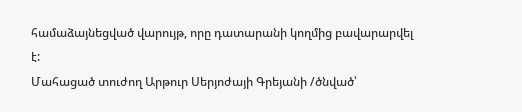համաձայնեցված վարույթ, որը դատարանի կողմից բավարարվել է:
Մահացած տուժող Արթուր Սերյոժայի Գրեյանի /ծնված՝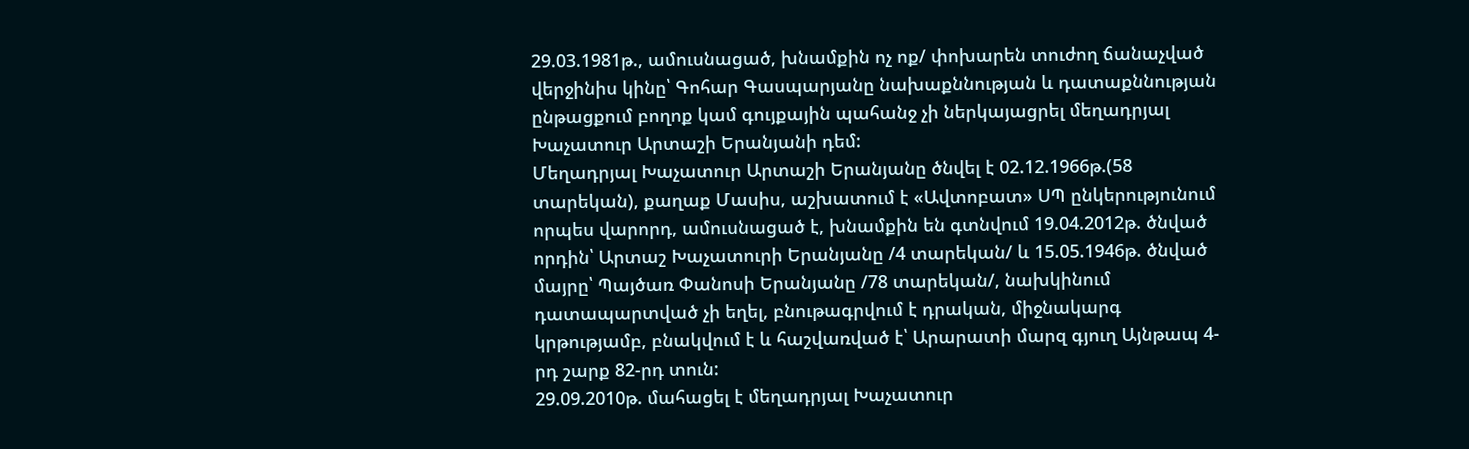29.03.1981թ., ամուսնացած, խնամքին ոչ ոք/ փոխարեն տուժող ճանաչված վերջինիս կինը՝ Գոհար Գասպարյանը նախաքննության և դատաքննության ընթացքում բողոք կամ գույքային պահանջ չի ներկայացրել մեղադրյալ Խաչատուր Արտաշի Երանյանի դեմ:
Մեղադրյալ Խաչատուր Արտաշի Երանյանը ծնվել է 02.12.1966թ.(58 տարեկան), քաղաք Մասիս, աշխատում է «Ավտոբատ» ՍՊ ընկերությունում որպես վարորդ, ամուսնացած է, խնամքին են գտնվում 19.04.2012թ. ծնված որդին՝ Արտաշ Խաչատուրի Երանյանը /4 տարեկան/ և 15.05.1946թ. ծնված մայրը՝ Պայծառ Փանոսի Երանյանը /78 տարեկան/, նախկինում դատապարտված չի եղել, բնութագրվում է դրական, միջնակարգ կրթությամբ, բնակվում է և հաշվառված է՝ Արարատի մարզ գյուղ Այնթապ 4-րդ շարք 82-րդ տուն:
29.09.2010թ. մահացել է մեղադրյալ Խաչատուր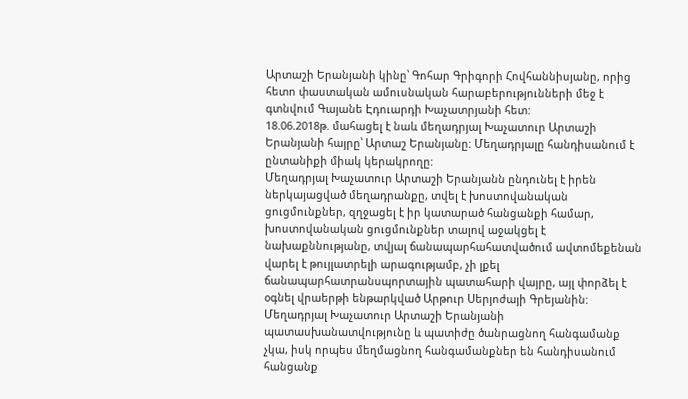Արտաշի Երանյանի կինը՝ Գոհար Գրիգորի Հովհաննիսյանը, որից հետո փաստական ամուսնական հարաբերությունների մեջ է գտնվում Գայանե Էդուարդի Խաչատրյանի հետ:
18.06.2018թ. մահացել է նաև մեղադրյալ Խաչատուր Արտաշի Երանյանի հայրը՝ Արտաշ Երանյանը: Մեղադրյալը հանդիսանում է ընտանիքի միակ կերակրողը:
Մեղադրյալ Խաչատուր Արտաշի Երանյանն ընդունել է իրեն ներկայացված մեղադրանքը, տվել է խոստովանական ցուցմունքներ, զղջացել է իր կատարած հանցանքի համար, խոստովանական ցուցմունքներ տալով աջակցել է նախաքննությանը, տվյալ ճանապարհահատվածում ավտոմեքենան վարել է թույլատրելի արագությամբ, չի լքել ճանապարհատրանսպորտային պատահարի վայրը, այլ փորձել է օգնել վրաերթի ենթարկված Արթուր Սերյոժայի Գրեյանին:
Մեղադրյալ Խաչատուր Արտաշի Երանյանի պատասխանատվությունը և պատիժը ծանրացնող հանգամանք չկա, իսկ որպես մեղմացնող հանգամանքներ են հանդիսանում հանցանք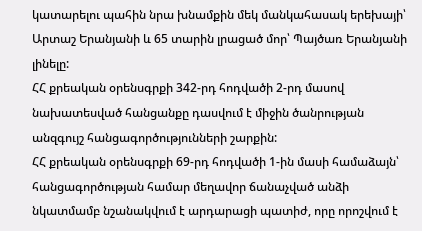կատարելու պահին նրա խնամքին մեկ մանկահասակ երեխայի՝ Արտաշ Երանյանի և 65 տարին լրացած մոր՝ Պայծառ Երանյանի լինելը:
ՀՀ քրեական օրենսգրքի 342-րդ հոդվածի 2-րդ մասով նախատեսված հանցանքը դասվում է միջին ծանրության անզգույշ հանցագործությունների շարքին:
ՀՀ քրեական օրենսգրքի 69-րդ հոդվածի 1-ին մասի համաձայն՝ հանցագործության համար մեղավոր ճանաչված անձի նկատմամբ նշանակվում է արդարացի պատիժ, որը որոշվում է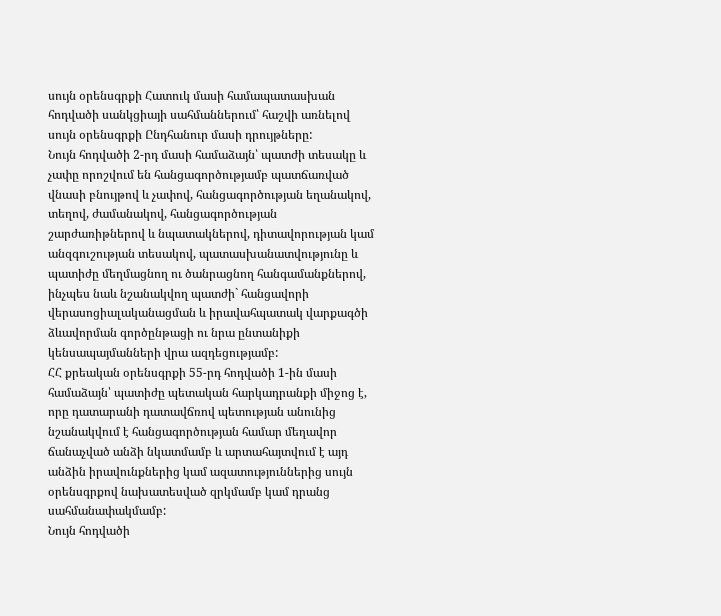սույն օրենսգրքի Հատուկ մասի համապատասխան հոդվածի սանկցիայի սահմաններում՝ հաշվի առնելով սույն օրենսգրքի Ընդհանուր մասի դրույթները:
Նույն հոդվածի 2-րդ մասի համաձայն՝ պատժի տեսակը և չափը որոշվում են հանցագործությամբ պատճառված վնասի բնույթով և չափով, հանցագործության եղանակով, տեղով, ժամանակով, հանցագործության շարժառիթներով և նպատակներով, դիտավորության կամ անզգուշության տեսակով, պատասխանատվությունը և պատիժը մեղմացնող ու ծանրացնող հանգամանքներով, ինչպես նաև նշանակվող պատժի` հանցավորի վերասոցիալականացման և իրավահպատակ վարքագծի ձևավորման գործընթացի ու նրա ընտանիքի կենսապայմանների վրա ազդեցությամբ:
ՀՀ քրեական օրենսգրքի 55-րդ հոդվածի 1-ին մասի համաձայն՝ պատիժը պետական հարկադրանքի միջոց է, որը դատարանի դատավճռով պետության անունից նշանակվում է հանցագործության համար մեղավոր ճանաչված անձի նկատմամբ և արտահայտվում է այդ անձին իրավունքներից կամ ազատություններից սույն օրենսգրքով նախատեսված զրկմամբ կամ դրանց սահմանափակմամբ:
Նույն հոդվածի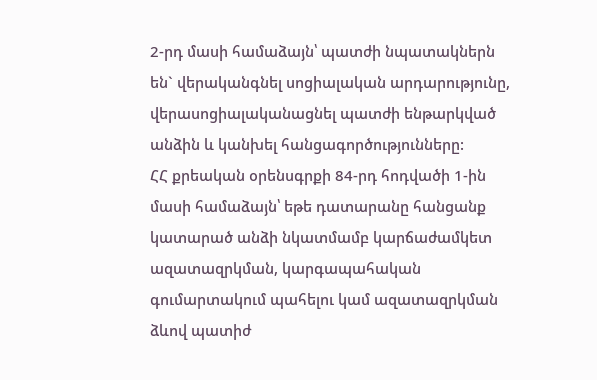2-րդ մասի համաձայն՝ պատժի նպատակներն են` վերականգնել սոցիալական արդարությունը, վերասոցիալականացնել պատժի ենթարկված անձին և կանխել հանցագործությունները:
ՀՀ քրեական օրենսգրքի 84-րդ հոդվածի 1-ին մասի համաձայն՝ եթե դատարանը հանցանք կատարած անձի նկատմամբ կարճաժամկետ ազատազրկման, կարգապահական գումարտակում պահելու կամ ազատազրկման ձևով պատիժ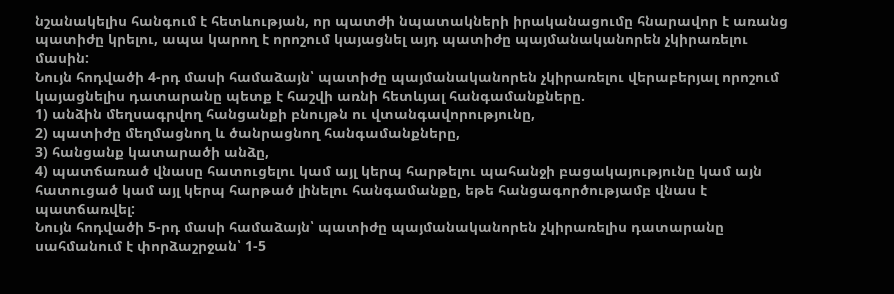նշանակելիս հանգում է հետևության, որ պատժի նպատակների իրականացումը հնարավոր է առանց պատիժը կրելու, ապա կարող է որոշում կայացնել այդ պատիժը պայմանականորեն չկիրառելու մասին:
Նույն հոդվածի 4-րդ մասի համաձայն՝ պատիժը պայմանականորեն չկիրառելու վերաբերյալ որոշում կայացնելիս դատարանը պետք է հաշվի առնի հետևյալ հանգամանքները.
1) անձին մեղսագրվող հանցանքի բնույթն ու վտանգավորությունը,
2) պատիժը մեղմացնող և ծանրացնող հանգամանքները,
3) հանցանք կատարածի անձը,
4) պատճառած վնասը հատուցելու կամ այլ կերպ հարթելու պահանջի բացակայությունը կամ այն հատուցած կամ այլ կերպ հարթած լինելու հանգամանքը, եթե հանցագործությամբ վնաս է պատճառվել:
Նույն հոդվածի 5-րդ մասի համաձայն՝ պատիժը պայմանականորեն չկիրառելիս դատարանը սահմանում է փորձաշրջան՝ 1-5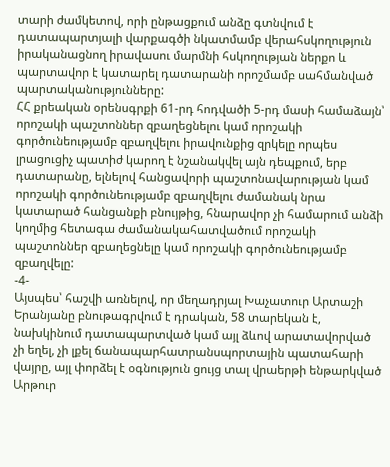տարի ժամկետով, որի ընթացքում անձը գտնվում է դատապարտյալի վարքագծի նկատմամբ վերահսկողություն իրականացնող իրավասու մարմնի հսկողության ներքո և պարտավոր է կատարել դատարանի որոշմամբ սահմանված պարտականությունները:
ՀՀ քրեական օրենսգրքի 61-րդ հոդվածի 5-րդ մասի համաձայն՝ որոշակի պաշտոններ զբաղեցնելու կամ որոշակի գործունեությամբ զբաղվելու իրավունքից զրկելը որպես լրացուցիչ պատիժ կարող է նշանակվել այն դեպքում, երբ դատարանը, ելնելով հանցավորի պաշտոնավարության կամ որոշակի գործունեությամբ զբաղվելու ժամանակ նրա կատարած հանցանքի բնույթից, հնարավոր չի համարում անձի կողմից հետագա ժամանակահատվածում որոշակի պաշտոններ զբաղեցնելը կամ որոշակի գործունեությամբ զբաղվելը:
-4-
Այսպես՝ հաշվի առնելով, որ մեղադրյալ Խաչատուր Արտաշի Երանյանը բնութագրվում է դրական, 58 տարեկան է, նախկինում դատապարտված կամ այլ ձևով արատավորված չի եղել, չի լքել ճանապարհատրանսպորտային պատահարի վայրը, այլ փորձել է օգնություն ցույց տալ վրաերթի ենթարկված Արթուր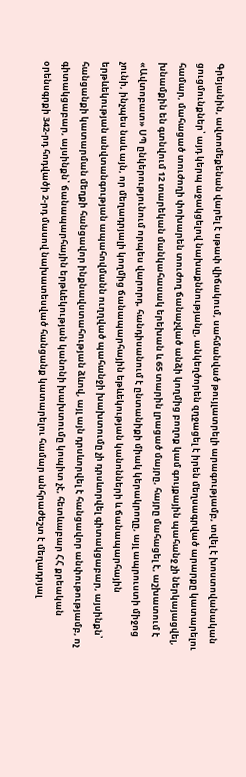Գրեյանին, ավտոմեքենան վարել է սթափ վիճակում, սահմանված թույլատրելի արագությամբ, տվել է խոստովանական ցուցմունքներ՝ այդ կերպ աջակցելով նախաքննությանը, անկեղծորեն զղջացել է իրեն մեղսագրված արարքը կատարելու համար, մահացած տուժողի փոխարեն տուժող ճանաչված անձի կողմից բողոք կամ գույքային պահանջ չի ներկայացվել, խնամքին են գտնվում 12 տարեկան մանկահասակ երեխան և 65 տարին լրացած մայրը, հայրը մահացել է, աշխատում է «Ավտոբատ» ՍՊ ընկերությունում որպես վարորդ, հանդիսանում է ընտանիքի միակ կերակրողը, այլ ապրուստի միջոց չունի, ինչպես նաև այն, որ մեղադրյալի կողմից ճանապարհային եթևեկության կանոնների և ճանապարհային երթևեկության անվտանգության ապահովմանն ուղղված պահանջի խախտումը չի դրսևորվել գիտակցաբար, այսինքն՝ հանցանքի կատարման մեղքի հանցավոր ինքնավստահության ձևով, այլ այն դրսևորվել է հանցավոր անփութությամբ, ոչ գիտակցաբար, այսինքն՝ ճանապարհային երթևեկության կանոնի խախտումը կոպիտ չէ, հետևաբար ՀՀ քրեական օրենսգրքի 342-րդ հոդվածի 2-րդ մասով նախատեսված հանցանք կատարելու համար անհրաժեշտ է մեղադրյալ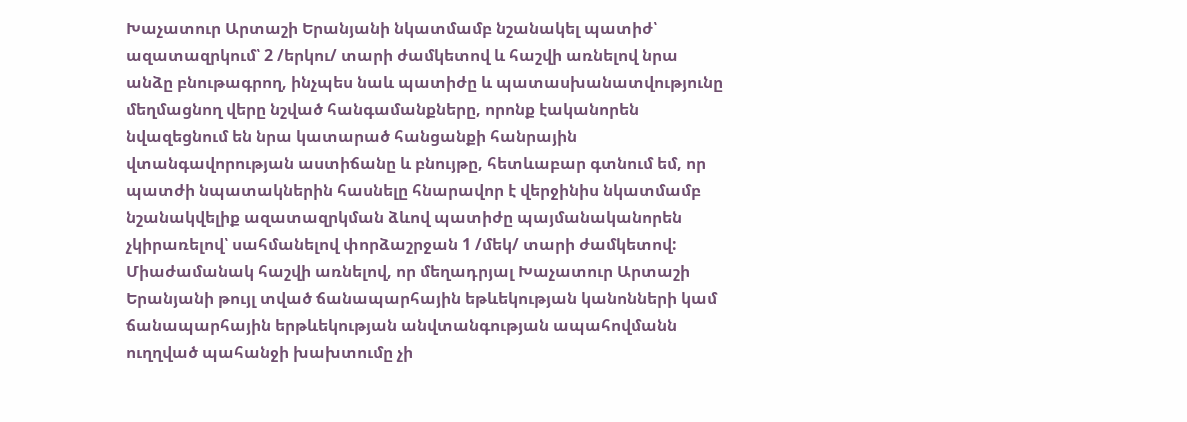Խաչատուր Արտաշի Երանյանի նկատմամբ նշանակել պատիժ՝ ազատազրկում՝ 2 /երկու/ տարի ժամկետով և հաշվի առնելով նրա անձը բնութագրող, ինչպես նաև պատիժը և պատասխանատվությունը մեղմացնող վերը նշված հանգամանքները, որոնք էականորեն նվազեցնում են նրա կատարած հանցանքի հանրային վտանգավորության աստիճանը և բնույթը, հետևաբար գտնում եմ, որ պատժի նպատակներին հասնելը հնարավոր է վերջինիս նկատմամբ նշանակվելիք ազատազրկման ձևով պատիժը պայմանականորեն չկիրառելով՝ սահմանելով փորձաշրջան 1 /մեկ/ տարի ժամկետով:
Միաժամանակ հաշվի առնելով, որ մեղադրյալ Խաչատուր Արտաշի Երանյանի թույլ տված ճանապարհային եթևեկության կանոնների կամ ճանապարհային երթևեկության անվտանգության ապահովմանն ուղղված պահանջի խախտումը չի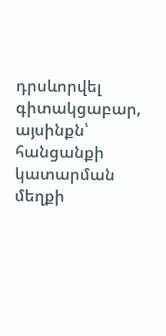դրսևորվել գիտակցաբար, այսինքն՝ հանցանքի կատարման մեղքի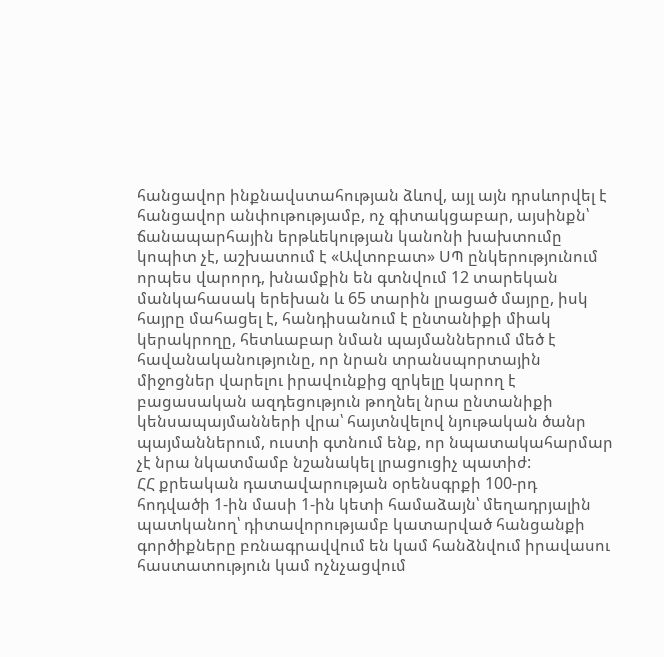հանցավոր ինքնավստահության ձևով, այլ այն դրսևորվել է հանցավոր անփութությամբ, ոչ գիտակցաբար, այսինքն՝ ճանապարհային երթևեկության կանոնի խախտումը կոպիտ չէ, աշխատում է «Ավտոբատ» ՍՊ ընկերությունում որպես վարորդ, խնամքին են գտնվում 12 տարեկան մանկահասակ երեխան և 65 տարին լրացած մայրը, իսկ հայրը մահացել է, հանդիսանում է ընտանիքի միակ կերակրողը, հետևաբար նման պայմաններում մեծ է հավանականությունը, որ նրան տրանսպորտային միջոցներ վարելու իրավունքից զրկելը կարող է բացասական ազդեցություն թողնել նրա ընտանիքի կենսապայմանների վրա՝ հայտնվելով նյութական ծանր պայմաններում, ուստի գտնում ենք, որ նպատակահարմար չէ նրա նկատմամբ նշանակել լրացուցիչ պատիժ:
ՀՀ քրեական դատավարության օրենսգրքի 100-րդ հոդվածի 1-ին մասի 1-ին կետի համաձայն՝ մեղադրյալին պատկանող՝ դիտավորությամբ կատարված հանցանքի գործիքները բռնագրավվում են կամ հանձնվում իրավասու հաստատություն կամ ոչնչացվում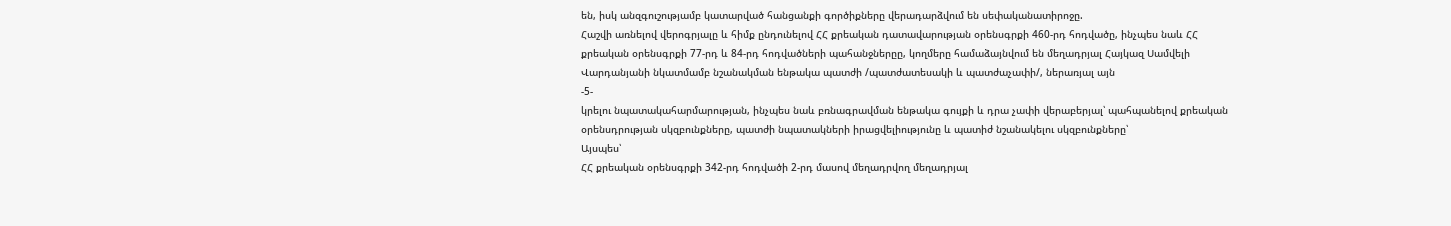են, իսկ անզգուշությամբ կատարված հանցանքի գործիքները վերադարձվում են սեփականատիրոջը.
Հաշվի առնելով վերոգրյալը և հիմք ընդունելով ՀՀ քրեական դատավարության օրենսգրքի 460-րդ հոդվածը, ինչպես նաև ՀՀ քրեական օրենսգրքի 77-րդ և 84-րդ հոդվածների պահանջներըը, կողմերը համաձայնվում են մեղադրյալ Հայկազ Սամվելի Վարդանյանի նկատմամբ նշանակման ենթակա պատժի /պատժատեսակի և պատժաչափի/, ներառյալ այն
-5-
կրելու նպատակահարմարության, ինչպես նաև բռնագրավման ենթակա գույքի և դրա չափի վերաբերյալ՝ պահպանելով քրեական օրենսդրության սկզբունքները, պատժի նպատակների իրացվելիությունը և պատիժ նշանակելու սկզբունքները՝
Այսպես՝
ՀՀ քրեական օրենսգրքի 342-րդ հոդվածի 2-րդ մասով մեղադրվող մեղադրյալ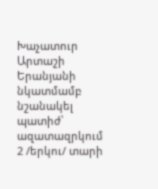Խաչատուր Արտաշի Երանյանի նկատմամբ նշանակել պատիժ՝ ազատազրկում 2 /երկու/ տարի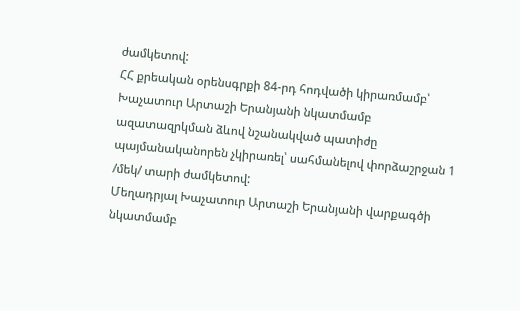ժամկետով:
ՀՀ քրեական օրենսգրքի 84-րդ հոդվածի կիրառմամբ՝ Խաչատուր Արտաշի Երանյանի նկատմամբ ազատազրկման ձևով նշանակված պատիժը պայմանականորեն չկիրառել՝ սահմանելով փորձաշրջան 1 /մեկ/ տարի ժամկետով:
Մեղադրյալ Խաչատուր Արտաշի Երանյանի վարքագծի նկատմամբ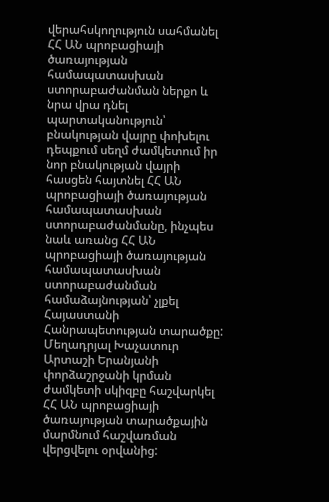վերահսկողություն սահմանել ՀՀ ԱՆ պրոբացիայի ծառայության համապատասխան ստորաբաժանման ներքո և նրա վրա դնել պարտականություն՝ բնակության վայրը փոխելու դեպքում սեղմ ժամկետում իր նոր բնակության վայրի հասցեն հայտնել ՀՀ ԱՆ պրոբացիայի ծառայության համապատասխան ստորաբաժանմանը, ինչպես նաև առանց ՀՀ ԱՆ պրոբացիայի ծառայության համապատասխան ստորաբաժանման համաձայնության՝ չլքել Հայաստանի Հանրապետության տարածքը:
Մեղադրյալ Խաչատուր Արտաշի Երանյանի փորձաշրջանի կրման ժամկետի սկիզբը հաշվարկել ՀՀ ԱՆ պրոբացիայի ծառայության տարածքային մարմնում հաշվառման վերցվելու օրվանից: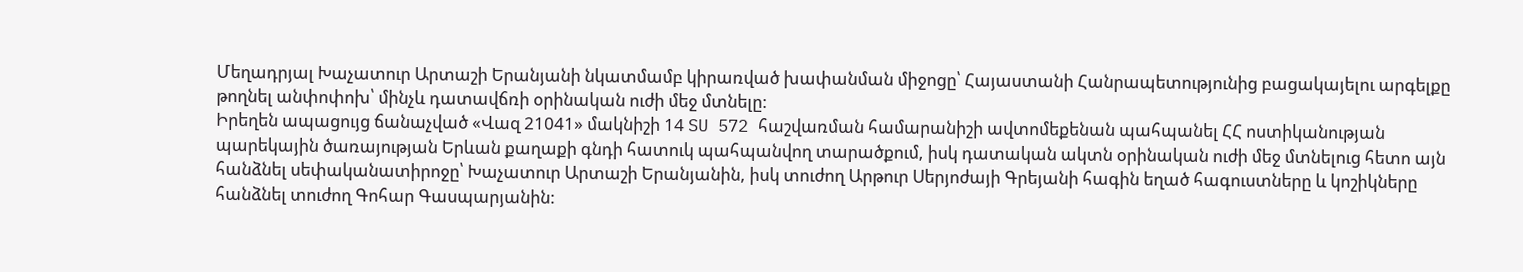Մեղադրյալ Խաչատուր Արտաշի Երանյանի նկատմամբ կիրառված խափանման միջոցը՝ Հայաստանի Հանրապետությունից բացակայելու արգելքը թողնել անփոփոխ՝ մինչև դատավճռի օրինական ուժի մեջ մտնելը:
Իրեղեն ապացույց ճանաչված «Վազ 21041» մակնիշի 14 SU 572 հաշվառման համարանիշի ավտոմեքենան պահպանել ՀՀ ոստիկանության պարեկային ծառայության Երևան քաղաքի գնդի հատուկ պահպանվող տարածքում, իսկ դատական ակտն օրինական ուժի մեջ մտնելուց հետո այն հանձնել սեփականատիրոջը՝ Խաչատուր Արտաշի Երանյանին, իսկ տուժող Արթուր Սերյոժայի Գրեյանի հագին եղած հագուստները և կոշիկները հանձնել տուժող Գոհար Գասպարյանին: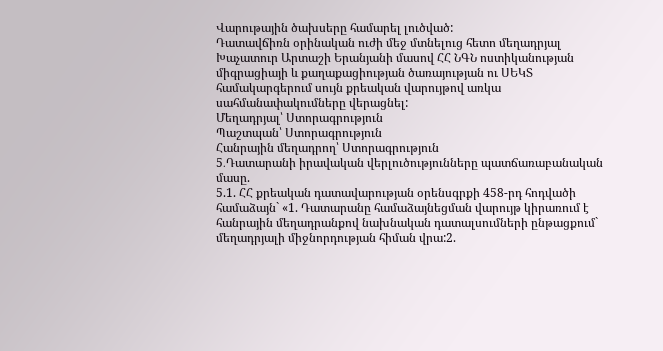Վարութային ծախսերը համարել լուծված:
Դատավճիռն օրինական ուժի մեջ մտնելուց հետո մեղադրյալ Խաչատուր Արտաշի Երանյանի մասով ՀՀ ՆԳՆ ոստիկանության միգրացիայի և քաղաքացիության ծառայության ու ՍԵԿՏ համակարգերում սույն քրեական վարույթով առկա սահմանափակումները վերացնել:
Մեղադրյալ՝ Ստորագրություն
Պաշտպան՝ Ստորագրություն
Հանրային մեղադրող՝ Ստորագրություն
5․Դատարանի իրավական վերլուծությունները պատճառաբանական մասը.
5.1. ՀՀ քրեական դատավարության օրենսգրքի 458-րդ հոդվածի համաձայն` «1. Դատարանը համաձայնեցման վարույթ կիրառում է հանրային մեղադրանքով նախնական դատալսումների ընթացքում` մեղադրյալի միջնորդության հիման վրա:2.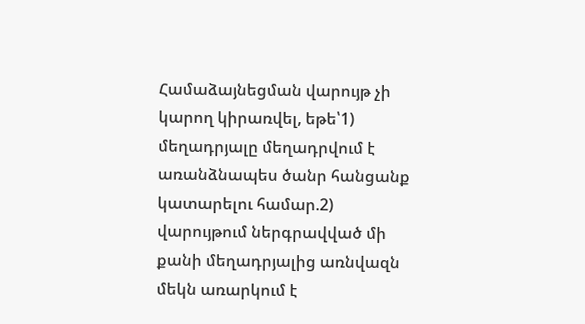Համաձայնեցման վարույթ չի կարող կիրառվել, եթե՝1) մեղադրյալը մեղադրվում է առանձնապես ծանր հանցանք կատարելու համար.2) վարույթում ներգրավված մի քանի մեղադրյալից առնվազն մեկն առարկում է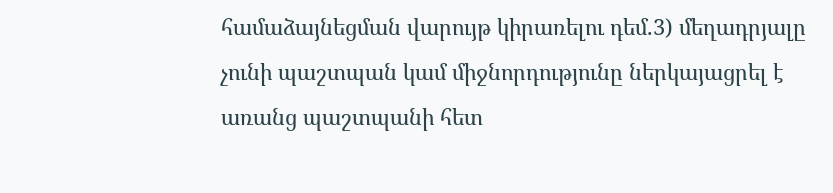համաձայնեցման վարույթ կիրառելու դեմ.3) մեղադրյալը չունի պաշտպան կամ միջնորդությունը ներկայացրել է առանց պաշտպանի հետ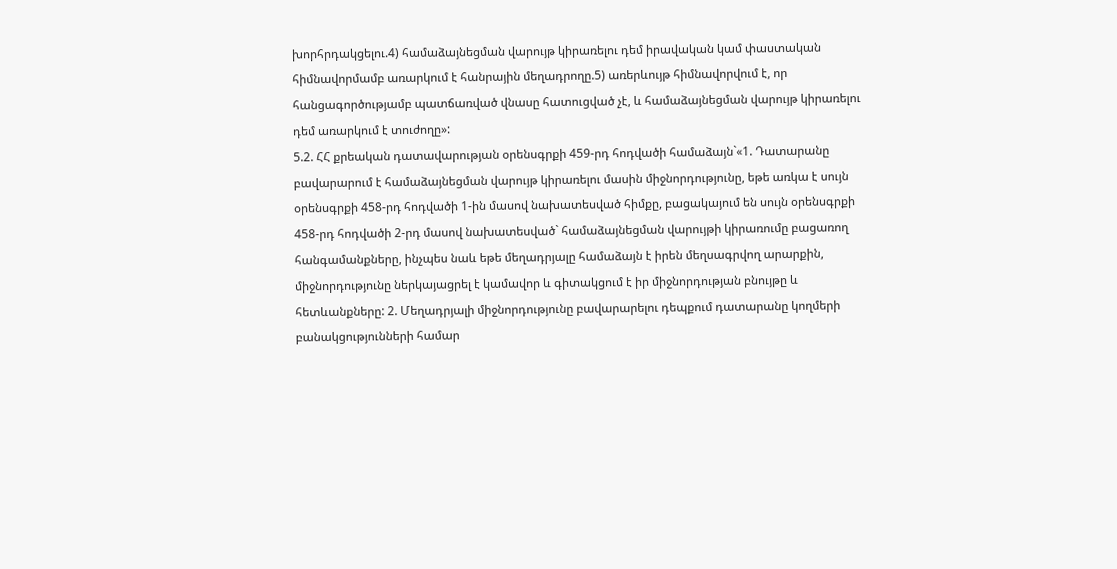խորհրդակցելու.4) համաձայնեցման վարույթ կիրառելու դեմ իրավական կամ փաստական հիմնավորմամբ առարկում է հանրային մեղադրողը.5) առերևույթ հիմնավորվում է, որ հանցագործությամբ պատճառված վնասը հատուցված չէ, և համաձայնեցման վարույթ կիրառելու դեմ առարկում է տուժողը»:
5.2. ՀՀ քրեական դատավարության օրենսգրքի 459-րդ հոդվածի համաձայն`«1. Դատարանը բավարարում է համաձայնեցման վարույթ կիրառելու մասին միջնորդությունը, եթե առկա է սույն օրենսգրքի 458-րդ հոդվածի 1-ին մասով նախատեսված հիմքը, բացակայում են սույն օրենսգրքի 458-րդ հոդվածի 2-րդ մասով նախատեսված` համաձայնեցման վարույթի կիրառումը բացառող հանգամանքները, ինչպես նաև եթե մեղադրյալը համաձայն է իրեն մեղսագրվող արարքին, միջնորդությունը ներկայացրել է կամավոր և գիտակցում է իր միջնորդության բնույթը և հետևանքները: 2. Մեղադրյալի միջնորդությունը բավարարելու դեպքում դատարանը կողմերի բանակցությունների համար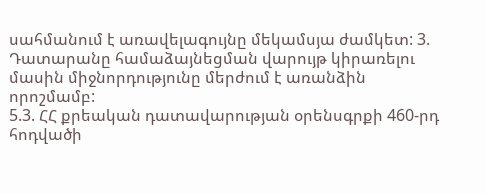սահմանում է առավելագույնը մեկամսյա ժամկետ: 3. Դատարանը համաձայնեցման վարույթ կիրառելու մասին միջնորդությունը մերժում է առանձին որոշմամբ:
5.3. ՀՀ քրեական դատավարության օրենսգրքի 460-րդ հոդվածի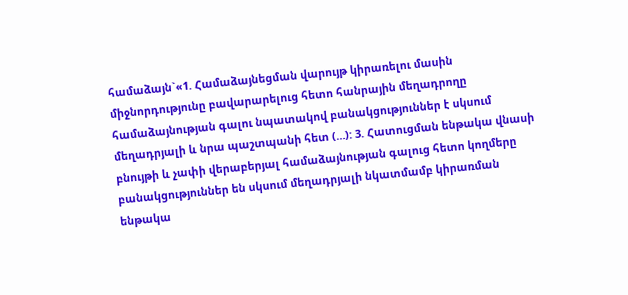համաձայն`«1. Համաձայնեցման վարույթ կիրառելու մասին միջնորդությունը բավարարելուց հետո հանրային մեղադրողը համաձայնության գալու նպատակով բանակցություններ է սկսում մեղադրյալի և նրա պաշտպանի հետ (…): 3. Հատուցման ենթակա վնասի բնույթի և չափի վերաբերյալ համաձայնության գալուց հետո կողմերը բանակցություններ են սկսում մեղադրյալի նկատմամբ կիրառման ենթակա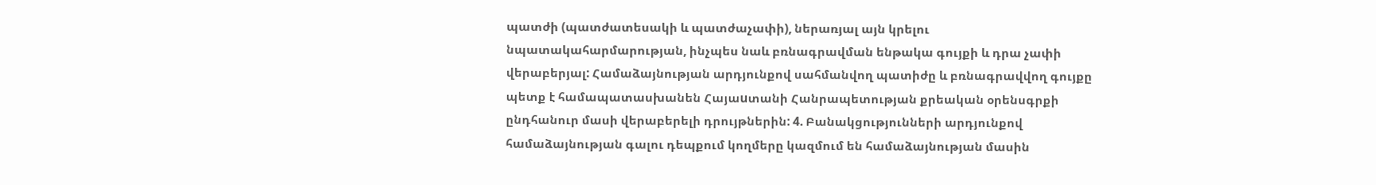պատժի (պատժատեսակի և պատժաչափի), ներառյալ այն կրելու նպատակահարմարության, ինչպես նաև բռնագրավման ենթակա գույքի և դրա չափի վերաբերյալ: Համաձայնության արդյունքով սահմանվող պատիժը և բռնագրավվող գույքը պետք է համապատասխանեն Հայաuտանի Հանրապետության քրեական օրենսգրքի ընդհանուր մասի վերաբերելի դրույթներին: 4. Բանակցությունների արդյունքով համաձայնության գալու դեպքում կողմերը կազմում են համաձայնության մասին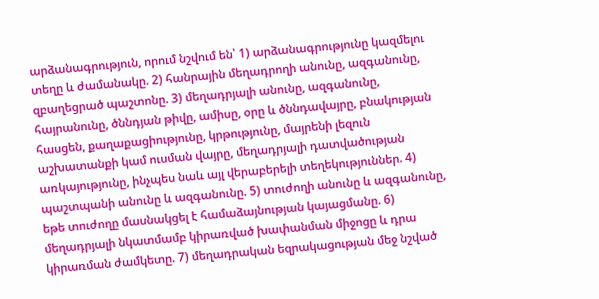արձանագրություն, որում նշվում են՝ 1) արձանագրությունը կազմելու տեղը և ժամանակը. 2) հանրային մեղադրողի անունը, ազգանունը, զբաղեցրած պաշտոնը. 3) մեղադրյալի անունը, ազգանունը, հայրանունը, ծննդյան թիվը, ամիսը, օրը և ծննդավայրը, բնակության հասցեն, քաղաքացիությունը, կրթությունը, մայրենի լեզուն աշխատանքի կամ ուսման վայրը, մեղադրյալի դատվածության առկայությունը, ինչպես նաև այլ վերաբերելի տեղեկություններ. 4) պաշտպանի անունը և ազգանունը. 5) տուժողի անունը և ազգանունը, եթե տուժողը մասնակցել է համաձայնության կայացմանը. 6) մեղադրյալի նկատմամբ կիրառված խափանման միջոցը և դրա կիրառման ժամկետը. 7) մեղադրական եզրակացության մեջ նշված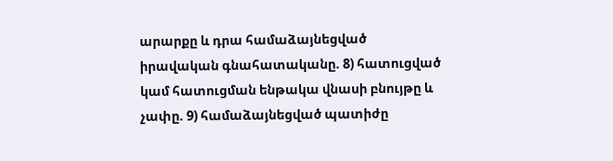արարքը և դրա համաձայնեցված իրավական գնահատականը. 8) հատուցված կամ հատուցման ենթակա վնասի բնույթը և չափը. 9) համաձայնեցված պատիժը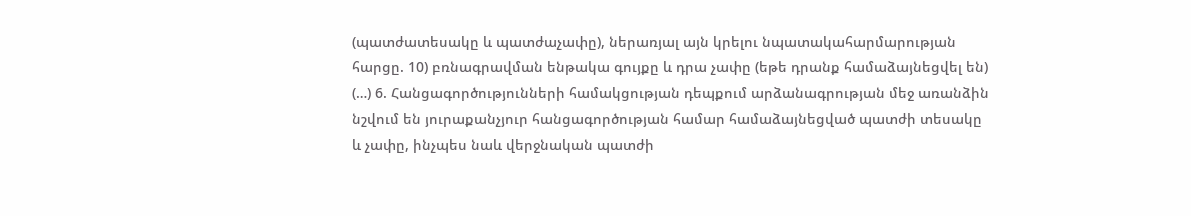(պատժատեսակը և պատժաչափը), ներառյալ այն կրելու նպատակահարմարության հարցը. 10) բռնագրավման ենթակա գույքը և դրա չափը (եթե դրանք համաձայնեցվել են) (…) 6. Հանցագործությունների համակցության դեպքում արձանագրության մեջ առանձին նշվում են յուրաքանչյուր հանցագործության համար համաձայնեցված պատժի տեսակը և չափը, ինչպես նաև վերջնական պատժի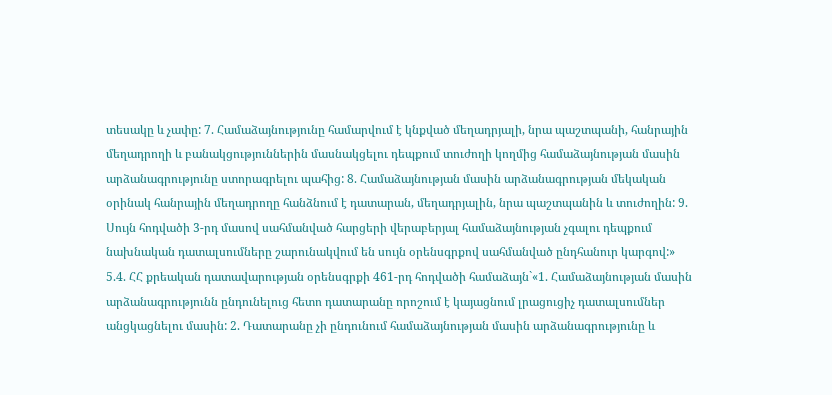տեսակը և չափը: 7. Համաձայնությունը համարվում է կնքված մեղադրյալի, նրա պաշտպանի, հանրային մեղադրողի և բանակցություններին մասնակցելու դեպքում տուժողի կողմից համաձայնության մասին արձանագրությունը ստորագրելու պահից: 8. Համաձայնության մասին արձանագրության մեկական օրինակ հանրային մեղադրողը հանձնում է դատարան, մեղադրյալին, նրա պաշտպանին և տուժողին: 9. Սույն հոդվածի 3-րդ մասով սահմանված հարցերի վերաբերյալ համաձայնության չգալու դեպքում նախնական դատալսումները շարունակվում են սույն օրենսգրքով սահմանված ընդհանուր կարգով:»
5.4. ՀՀ քրեական դատավարության օրենսգրքի 461-րդ հոդվածի համաձայն`«1. Համաձայնության մասին արձանագրությունն ընդունելուց հետո դատարանը որոշում է կայացնում լրացուցիչ դատալսումներ անցկացնելու մասին: 2. Դատարանը չի ընդունում համաձայնության մասին արձանագրությունը և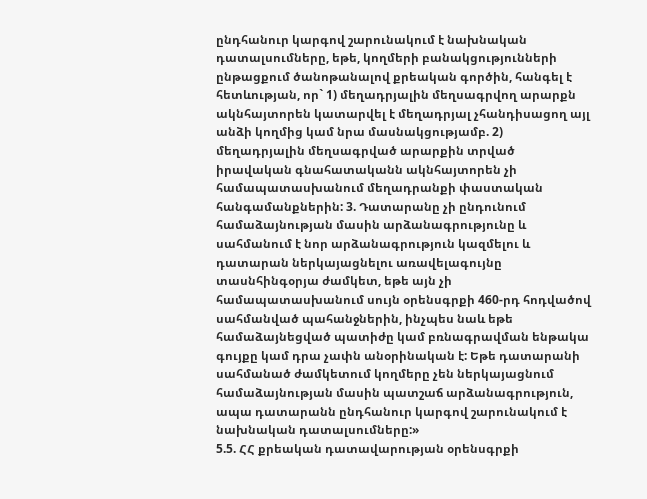ընդհանուր կարգով շարունակում է նախնական դատալսումները, եթե, կողմերի բանակցությունների ընթացքում ծանոթանալով քրեական գործին, հանգել է հետևության, որ` 1) մեղադրյալին մեղսագրվող արարքն ակնհայտորեն կատարվել է մեղադրյալ չհանդիսացող այլ անձի կողմից կամ նրա մասնակցությամբ. 2) մեղադրյալին մեղսագրված արարքին տրված իրավական գնահատականն ակնհայտորեն չի համապատասխանում մեղադրանքի փաստական հանգամանքներին: 3. Դատարանը չի ընդունում համաձայնության մասին արձանագրությունը և սահմանում է նոր արձանագրություն կազմելու և դատարան ներկայացնելու առավելագույնը տասնհինգօրյա ժամկետ, եթե այն չի համապատասխանում սույն օրենսգրքի 460-րդ հոդվածով սահմանված պահանջներին, ինչպես նաև եթե համաձայնեցված պատիժը կամ բռնագրավման ենթակա գույքը կամ դրա չափն անօրինական է: Եթե դատարանի սահմանած ժամկետում կողմերը չեն ներկայացնում համաձայնության մասին պատշաճ արձանագրություն, ապա դատարանն ընդհանուր կարգով շարունակում է նախնական դատալսումները:»
5.5. ՀՀ քրեական դատավարության օրենսգրքի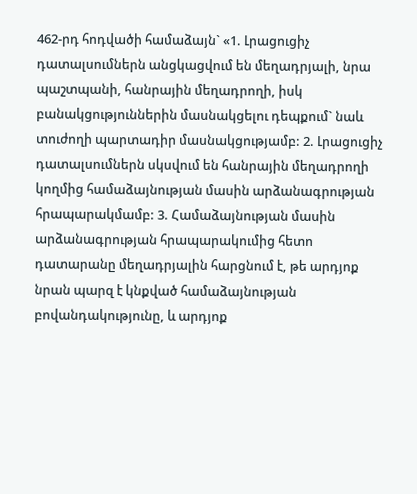462-րդ հոդվածի համաձայն` «1. Լրացուցիչ դատալսումներն անցկացվում են մեղադրյալի, նրա պաշտպանի, հանրային մեղադրողի, իսկ բանակցություններին մասնակցելու դեպքում` նաև տուժողի պարտադիր մասնակցությամբ: 2. Լրացուցիչ դատալսումներն սկսվում են հանրային մեղադրողի կողմից համաձայնության մասին արձանագրության հրապարակմամբ: 3. Համաձայնության մասին արձանագրության հրապարակումից հետո դատարանը մեղադրյալին հարցնում է, թե արդյոք նրան պարզ է կնքված համաձայնության բովանդակությունը, և արդյոք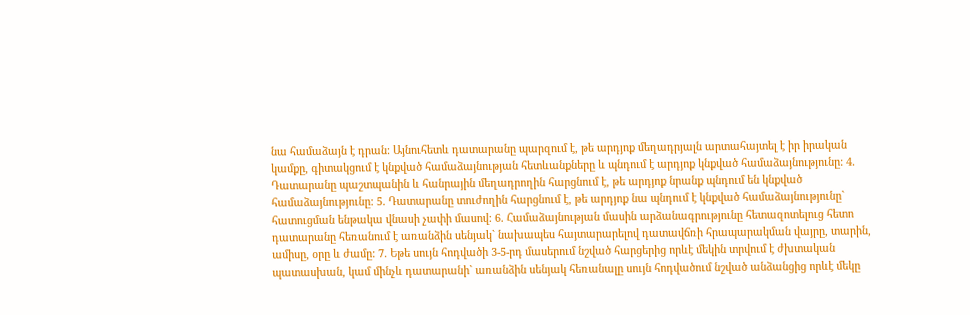նա համաձայն է դրան: Այնուհետև դատարանը պարզում է, թե արդյոք մեղադրյալն արտահայտել է իր իրական կամքը, գիտակցում է կնքված համաձայնության հետևանքները և պնդում է արդյոք կնքված համաձայնությունը: 4. Դատարանը պաշտպանին և հանրային մեղադրողին հարցնում է, թե արդյոք նրանք պնդում են կնքված համաձայնությունը: 5. Դատարանը տուժողին հարցնում է, թե արդյոք նա պնդում է կնքված համաձայնությունը` հատուցման ենթակա վնասի չափի մասով: 6. Համաձայնության մասին արձանագրությունը հետազոտելուց հետո դատարանը հեռանում է առանձին սենյակ` նախապես հայտարարելով դատավճռի հրապարակման վայրը, տարին, ամիսը, օրը և ժամը: 7. Եթե սույն հոդվածի 3-5-րդ մասերում նշված հարցերից որևէ մեկին տրվում է ժխտական պատասխան, կամ մինչև դատարանի` առանձին սենյակ հեռանալը սույն հոդվածում նշված անձանցից որևէ մեկը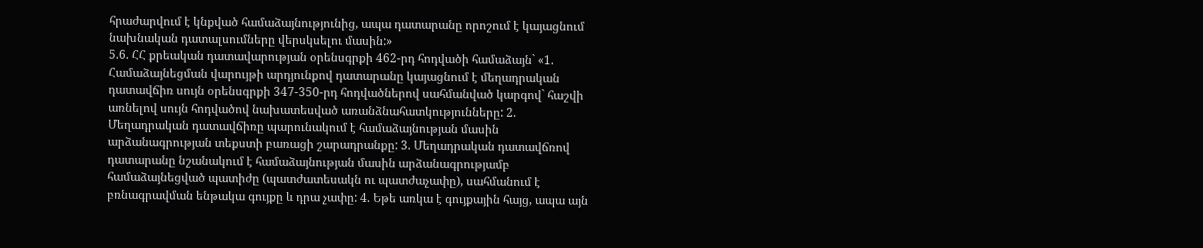հրաժարվում է կնքված համաձայնությունից, ապա դատարանը որոշում է կայացնում նախնական դատալսումները վերսկսելու մասին:»
5.6. ՀՀ քրեական դատավարության օրենսգրքի 462-րդ հոդվածի համաձայն` «1. Համաձայնեցման վարույթի արդյունքով դատարանը կայացնում է մեղադրական դատավճիռ սույն օրենսգրքի 347-350-րդ հոդվածներով սահմանված կարգով` հաշվի առնելով սույն հոդվածով նախատեսված առանձնահատկությունները: 2. Մեղադրական դատավճիռը պարունակում է համաձայնության մասին արձանագրության տեքստի բառացի շարադրանքը: 3. Մեղադրական դատավճռով դատարանը նշանակում է համաձայնության մասին արձանագրությամբ համաձայնեցված պատիժը (պատժատեսակն ու պատժաչափը), սահմանում է բռնագրավման ենթակա գույքը և դրա չափը: 4. Եթե առկա է գույքային հայց, ապա այն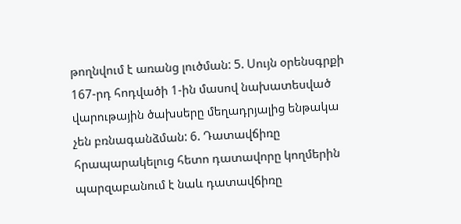թողնվում է առանց լուծման: 5. Սույն օրենսգրքի 167-րդ հոդվածի 1-ին մասով նախատեսված վարութային ծախսերը մեղադրյալից ենթակա չեն բռնագանձման: 6. Դատավճիռը հրապարակելուց հետո դատավորը կողմերին պարզաբանում է նաև դատավճիռը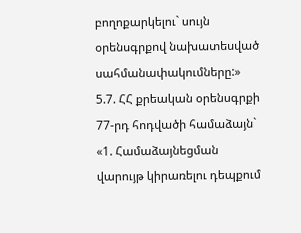բողոքարկելու` սույն օրենսգրքով նախատեսված սահմանափակումները:»
5.7. ՀՀ քրեական օրենսգրքի 77-րդ հոդվածի համաձայն` «1. Համաձայնեցման վարույթ կիրառելու դեպքում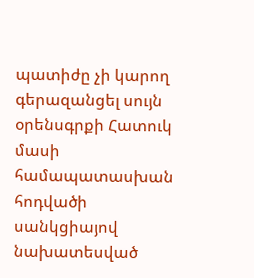պատիժը չի կարող գերազանցել սույն օրենսգրքի Հատուկ մասի համապատասխան հոդվածի սանկցիայով նախատեսված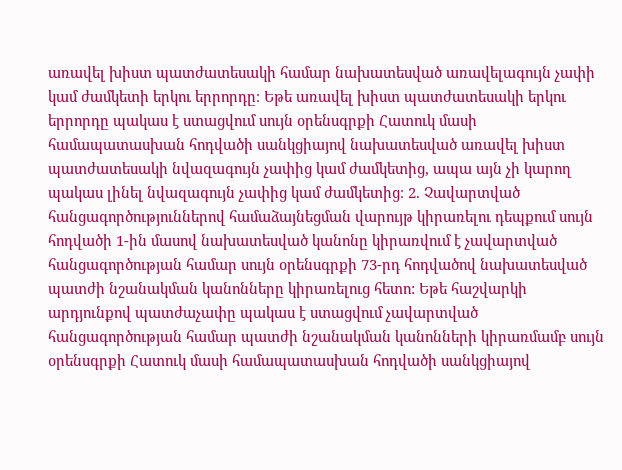առավել խիստ պատժատեսակի համար նախատեսված առավելագույն չափի կամ ժամկետի երկու երրորդը։ Եթե առավել խիստ պատժատեսակի երկու երրորդը պակաս է ստացվում սույն օրենսգրքի Հատուկ մասի համապատասխան հոդվածի սանկցիայով նախատեսված առավել խիստ պատժատեսակի նվազագույն չափից կամ ժամկետից, ապա այն չի կարող պակաս լինել նվազագույն չափից կամ ժամկետից։ 2. Չավարտված հանցագործություններով համաձայնեցման վարույթ կիրառելու դեպքում սույն հոդվածի 1-ին մասով նախատեսված կանոնը կիրառվում է չավարտված հանցագործության համար սույն օրենսգրքի 73-րդ հոդվածով նախատեսված պատժի նշանակման կանոնները կիրառելուց հետո: Եթե հաշվարկի արդյունքով պատժաչափը պակաս է ստացվում չավարտված հանցագործության համար պատժի նշանակման կանոնների կիրառմամբ սույն օրենսգրքի Հատուկ մասի համապատասխան հոդվածի սանկցիայով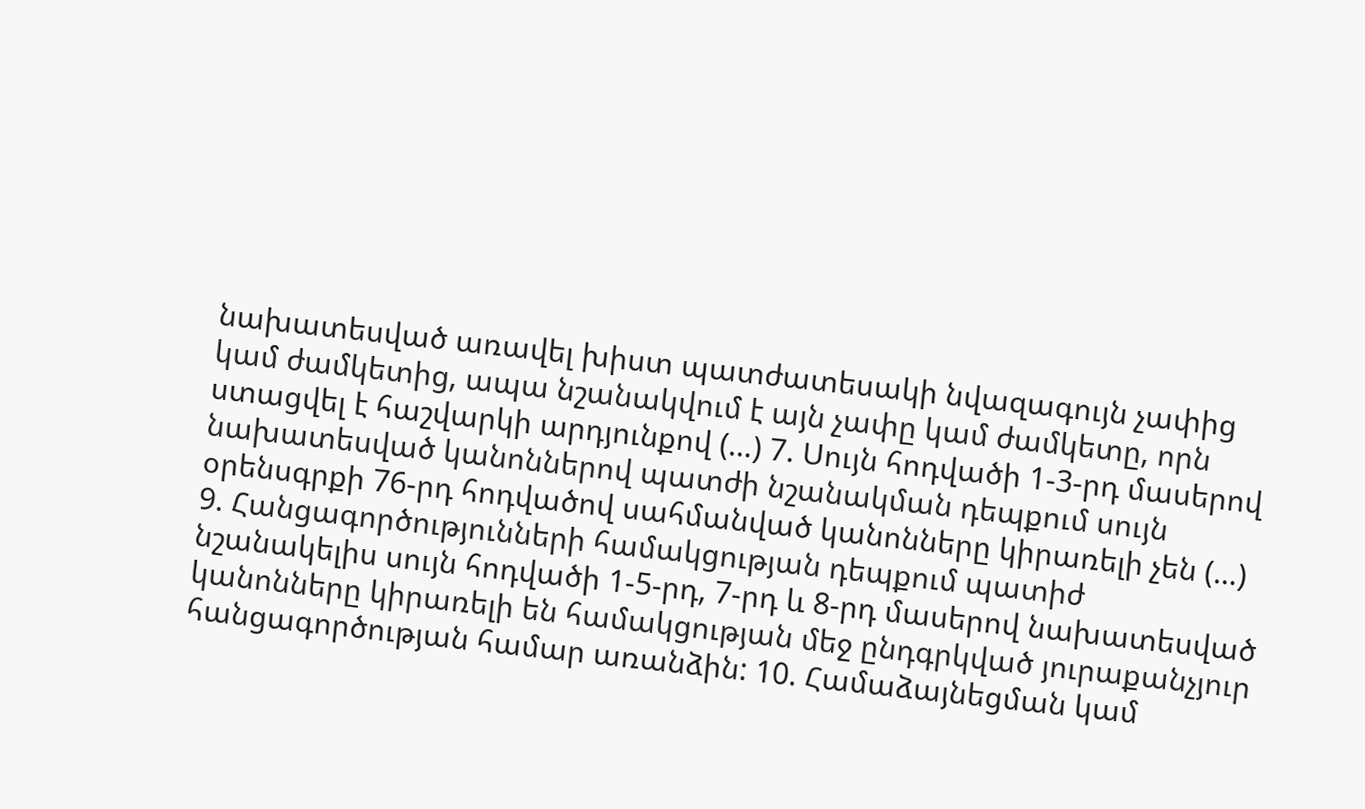նախատեսված առավել խիստ պատժատեսակի նվազագույն չափից կամ ժամկետից, ապա նշանակվում է այն չափը կամ ժամկետը, որն ստացվել է հաշվարկի արդյունքով (…) 7. Սույն հոդվածի 1-3-րդ մասերով նախատեսված կանոններով պատժի նշանակման դեպքում սույն օրենսգրքի 76-րդ հոդվածով սահմանված կանոնները կիրառելի չեն (…) 9. Հանցագործությունների համակցության դեպքում պատիժ նշանակելիս սույն հոդվածի 1-5-րդ, 7-րդ և 8-րդ մասերով նախատեսված կանոնները կիրառելի են համակցության մեջ ընդգրկված յուրաքանչյուր հանցագործության համար առանձին: 10. Համաձայնեցման կամ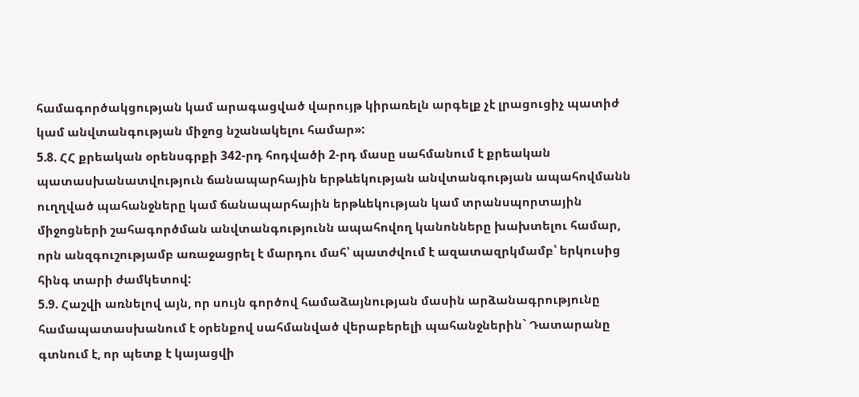համագործակցության կամ արագացված վարույթ կիրառելն արգելք չէ լրացուցիչ պատիժ կամ անվտանգության միջոց նշանակելու համար»:
5.8. ՀՀ քրեական օրենսգրքի 342-րդ հոդվածի 2-րդ մասը սահմանում է քրեական պատասխանատվություն ճանապարհային երթևեկության անվտանգության ապահովմանն ուղղված պահանջները կամ ճանապարհային երթևեկության կամ տրանսպորտային միջոցների շահագործման անվտանգությունն ապահովող կանոնները խախտելու համար, որն անզգուշությամբ առաջացրել է մարդու մահ՝ պատժվում է ազատազրկմամբ՝ երկուսից հինգ տարի ժամկետով:
5.9. Հաշվի առնելով այն, որ սույն գործով համաձայնության մասին արձանագրությունը համապատասխանում է օրենքով սահմանված վերաբերելի պահանջներին` Դատարանը գտնում է, որ պետք է կայացվի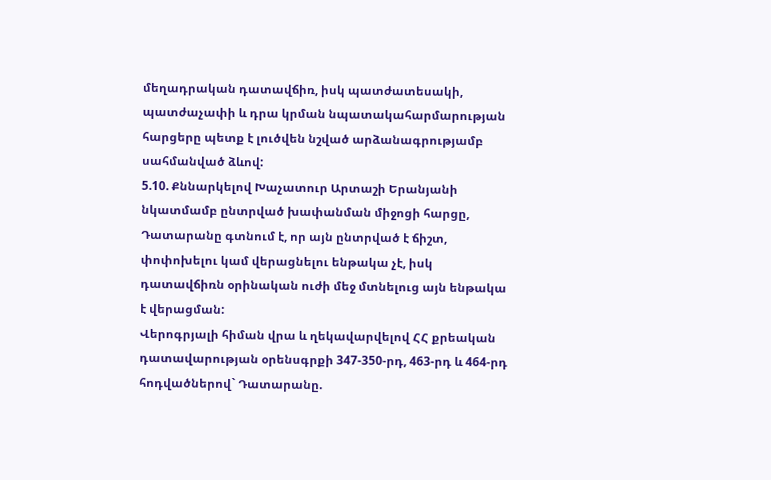մեղադրական դատավճիռ, իսկ պատժատեսակի, պատժաչափի և դրա կրման նպատակահարմարության հարցերը պետք է լուծվեն նշված արձանագրությամբ սահմանված ձևով:
5.10. Քննարկելով Խաչատուր Արտաշի Երանյանի նկատմամբ ընտրված խափանման միջոցի հարցը, Դատարանը գտնում է, որ այն ընտրված է ճիշտ, փոփոխելու կամ վերացնելու ենթակա չէ, իսկ դատավճիռն օրինական ուժի մեջ մտնելուց այն ենթակա է վերացման:
Վերոգրյալի հիման վրա և ղեկավարվելով ՀՀ քրեական դատավարության օրենսգրքի 347-350-րդ, 463-րդ և 464-րդ հոդվածներով` Դատարանը.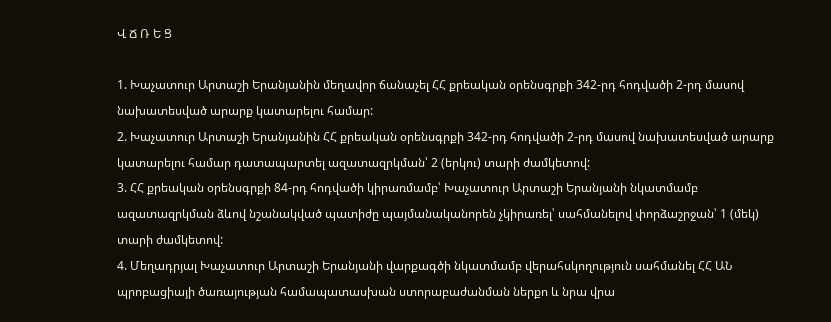Վ Ճ Ռ Ե Ց

1. Խաչատուր Արտաշի Երանյանին մեղավոր ճանաչել ՀՀ քրեական օրենսգրքի 342-րդ հոդվածի 2-րդ մասով նախատեսված արարք կատարելու համար:
2. Խաչատուր Արտաշի Երանյանին ՀՀ քրեական օրենսգրքի 342-րդ հոդվածի 2-րդ մասով նախատեսված արարք կատարելու համար դատապարտել ազատազրկման՝ 2 (երկու) տարի ժամկետով:
3. ՀՀ քրեական օրենսգրքի 84-րդ հոդվածի կիրառմամբ՝ Խաչատուր Արտաշի Երանյանի նկատմամբ ազատազրկման ձևով նշանակված պատիժը պայմանականորեն չկիրառել՝ սահմանելով փորձաշրջան՝ 1 (մեկ) տարի ժամկետով:
4. Մեղադրյալ Խաչատուր Արտաշի Երանյանի վարքագծի նկատմամբ վերահսկողություն սահմանել ՀՀ ԱՆ պրոբացիայի ծառայության համապատասխան ստորաբաժանման ներքո և նրա վրա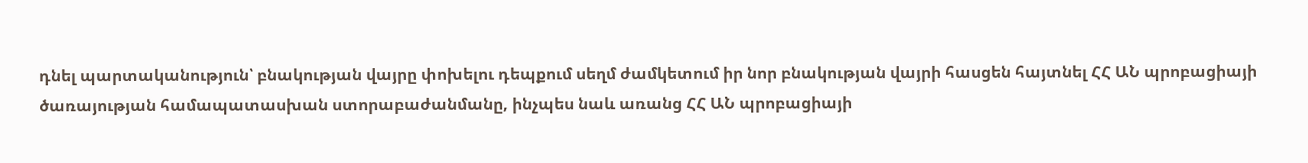դնել պարտականություն՝ բնակության վայրը փոխելու դեպքում սեղմ ժամկետում իր նոր բնակության վայրի հասցեն հայտնել ՀՀ ԱՆ պրոբացիայի ծառայության համապատասխան ստորաբաժանմանը, ինչպես նաև առանց ՀՀ ԱՆ պրոբացիայի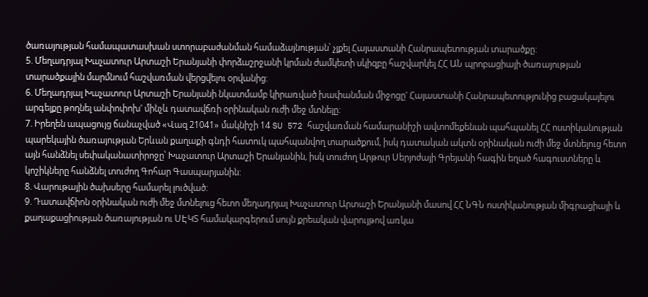ծառայության համապատասխան ստորաբաժանման համաձայնության՝ չլքել Հայաստանի Հանրապետության տարածքը:
5. Մեղադրյալ Խաչատուր Արտաշի Երանյանի փորձաշրջանի կրման ժամկետի սկիզբը հաշվարկել ՀՀ ԱՆ պրոբացիայի ծառայության տարածքային մարմնում հաշվառման վերցվելու օրվանից:
6. Մեղադրյալ Խաչատուր Արտաշի Երանյանի նկատմամբ կիրառված խափանման միջոցը' Հայաստանի Հանրապետությունից բացակայելու արգելքը թողնել անփոփոխ' մինչև դատավճռի օրինական ուժի մեջ մտնելը:
7. Իրեղեն ապացույց ճանաչված «Վազ 21041» մակնիշի 14 SU 572 հաշվառման համարանիշի ավտոմեքենան պահպանել ՀՀ ոստիկանության պարեկային ծառայության Երևան քաղաքի գնդի հատուկ պահպանվող տարածքում, իսկ դատական ակտն օրինական ուժի մեջ մտնելուց հետո այն հանձնել սեփականատիրոջը՝ Խաչատուր Արտաշի Երանյանին, իսկ տուժող Արթուր Սերյոժայի Գրեյանի հագին եղած հագուստները և կոշիկները հանձնել տուժող Գոհար Գասպարյանին:
8. Վարութային ծախսերը համարել լուծված:
9. Դատավճիոն օրինական ուժի մեջ մտնելուց հետո մեղադրյալ Խաչատուր Արտաշի Երանյանի մասով ՀՀ ՆԳՆ ոստիկանության միգրացիայի և քաղաքացիության ծառայության ու ՍԷԿՏ համակարգերում սույն քրեական վարույթով առկա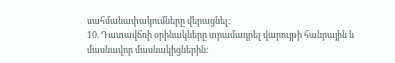սահմանափակումները վերացնել:
10. Դատավճռի օրինակները տրամադրել վարույթի հանրային և մասնավոր մասնակիցներին: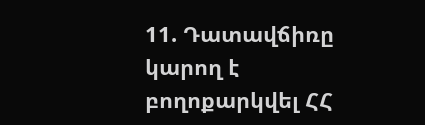11. Դատավճիռը կարող է բողոքարկվել ՀՀ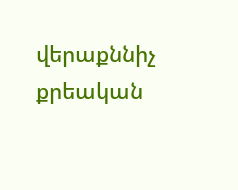վերաքննիչ քրեական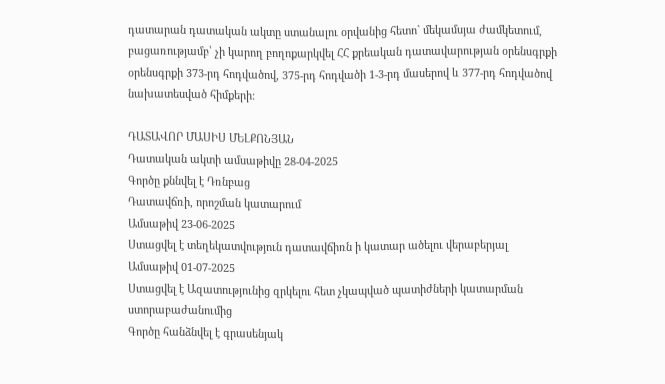դատարան դատական ակտը ստանալու օրվանից հետո` մեկամսյա ժամկետում, բացառությամբ՝ չի կարող բողոքարկվել ՀՀ քրեական դատավարության օրենսգրքի օրենսգրքի 373-րդ հոդվածով, 375-րդ հոդվածի 1-3-րդ մասերով և 377-րդ հոդվածով նախատեսված հիմքերի:

ԴԱՏԱՎՈՐ ՄԱՍԻՍ ՄԵԼՔՈՆՅԱՆ
Դատական ակտի ամսաթիվը 28-04-2025
Գործը քննվել է Դռնբաց
Դատավճռի, որոշման կատարում
Ամսաթիվ 23-06-2025
Ստացվել է տեղեկատվություն դատավճիռն ի կատար ածելու վերաբերյալ
Ամսաթիվ 01-07-2025
Ստացվել է Ազատությունից զրկելու հետ չկապված պատիժների կատարման ստորաբաժանումից
Գործը հանձնվել է գրասենյակ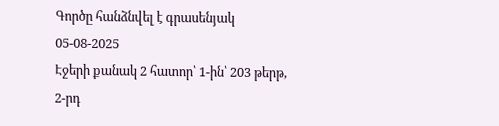Գործը հանձնվել է գրասենյակ 05-08-2025
Էջերի քանակ 2 հատոր՝ 1-ին՝ 203 թերթ, 2-րդ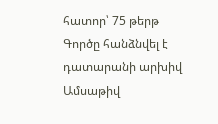հատոր՝ 75 թերթ
Գործը հանձնվել է դատարանի արխիվ
Ամսաթիվ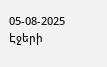05-08-2025
Էջերի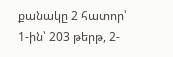քանակը 2 հատոր՝ 1-ին՝ 203 թերթ, 2-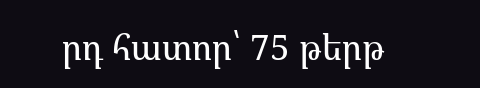րդ հատոր՝ 75 թերթ